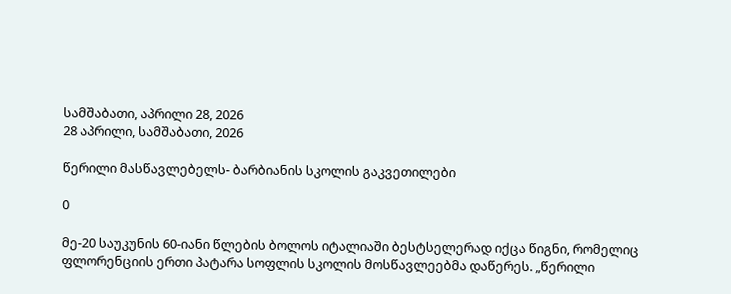სამშაბათი, აპრილი 28, 2026
28 აპრილი, სამშაბათი, 2026

წერილი მასწავლებელს- ბარბიანის სკოლის გაკვეთილები

0

მე-20 საუკუნის 60-იანი წლების ბოლოს იტალიაში ბესტსელერად იქცა წიგნი, რომელიც ფლორენციის ერთი პატარა სოფლის სკოლის მოსწავლეებმა დაწერეს. „წერილი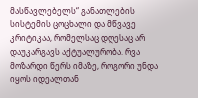მასწავლებელს“ განათლების სისტემის ცოცხალი და მწვავე კრიტიკაა, რომელსაც დღესაც არ დაუკარგავს აქტუალურობა. რვა მოზარდი წერს იმაზე, როგორი უნდა იყოს იდეალთან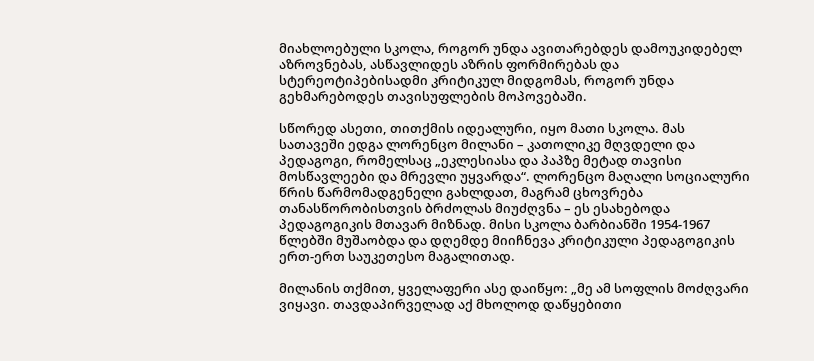მიახლოებული სკოლა, როგორ უნდა ავითარებდეს დამოუკიდებელ აზროვნებას, ასწავლიდეს აზრის ფორმირებას და სტერეოტიპებისადმი კრიტიკულ მიდგომას, როგორ უნდა გეხმარებოდეს თავისუფლების მოპოვებაში.

სწორედ ასეთი, თითქმის იდეალური, იყო მათი სკოლა. მას სათავეში ედგა ლორენცო მილანი – კათოლიკე მღვდელი და პედაგოგი, რომელსაც „ეკლესიასა და პაპზე მეტად თავისი მოსწავლეები და მრევლი უყვარდა“. ლორენცო მაღალი სოციალური წრის წარმომადგენელი გახლდათ, მაგრამ ცხოვრება თანასწორობისთვის ბრძოლას მიუძღვნა – ეს ესახებოდა პედაგოგიკის მთავარ მიზნად. მისი სკოლა ბარბიანში 1954-1967 წლებში მუშაობდა და დღემდე მიიჩნევა კრიტიკული პედაგოგიკის ერთ-ერთ საუკეთესო მაგალითად.

მილანის თქმით, ყველაფერი ასე დაიწყო: „მე ამ სოფლის მოძღვარი ვიყავი. თავდაპირველად აქ მხოლოდ დაწყებითი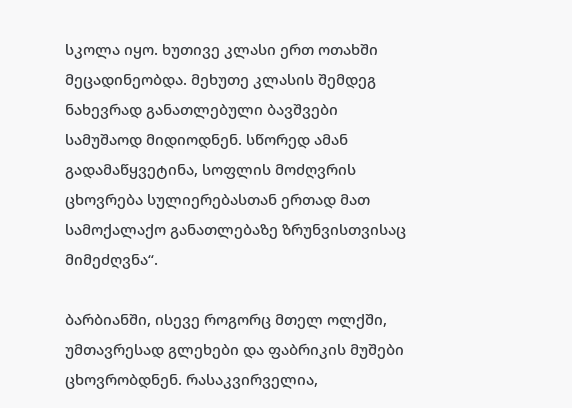სკოლა იყო. ხუთივე კლასი ერთ ოთახში მეცადინეობდა. მეხუთე კლასის შემდეგ ნახევრად განათლებული ბავშვები სამუშაოდ მიდიოდნენ. სწორედ ამან გადამაწყვეტინა, სოფლის მოძღვრის ცხოვრება სულიერებასთან ერთად მათ სამოქალაქო განათლებაზე ზრუნვისთვისაც მიმეძღვნა“.

ბარბიანში, ისევე როგორც მთელ ოლქში, უმთავრესად გლეხები და ფაბრიკის მუშები ცხოვრობდნენ. რასაკვირველია,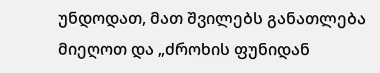უნდოდათ, მათ შვილებს განათლება მიეღოთ და „ძროხის ფუნიდან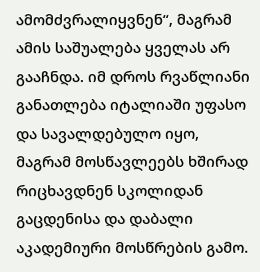ამომძვრალიყვნენ“, მაგრამ ამის საშუალება ყველას არ გააჩნდა. იმ დროს რვაწლიანი განათლება იტალიაში უფასო და სავალდებულო იყო, მაგრამ მოსწავლეებს ხშირად რიცხავდნენ სკოლიდან გაცდენისა და დაბალი აკადემიური მოსწრების გამო.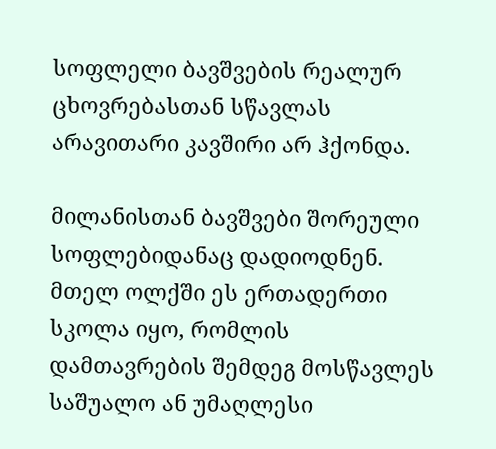სოფლელი ბავშვების რეალურ ცხოვრებასთან სწავლას არავითარი კავშირი არ ჰქონდა.

მილანისთან ბავშვები შორეული სოფლებიდანაც დადიოდნენ. მთელ ოლქში ეს ერთადერთი სკოლა იყო, რომლის დამთავრების შემდეგ მოსწავლეს საშუალო ან უმაღლესი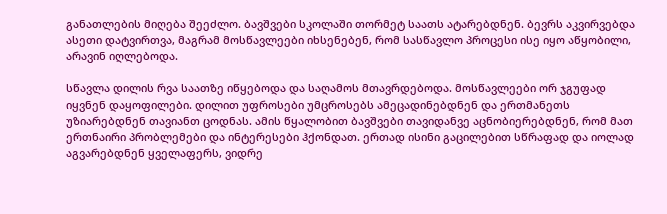განათლების მიღება შეეძლო. ბავშვები სკოლაში თორმეტ საათს ატარებდნენ. ბევრს აკვირვებდა ასეთი დატვირთვა, მაგრამ მოსწავლეები იხსენებენ, რომ სასწავლო პროცესი ისე იყო აწყობილი, არავინ იღლებოდა.

სწავლა დილის რვა საათზე იწყებოდა და საღამოს მთავრდებოდა. მოსწავლეები ორ ჯგუფად იყვნენ დაყოფილები. დილით უფროსები უმცროსებს ამეცადინებდნენ და ერთმანეთს უზიარებდნენ თავიანთ ცოდნას. ამის წყალობით ბავშვები თავიდანვე აცნობიერებდნენ, რომ მათ ერთნაირი პრობლემები და ინტერესები ჰქონდათ. ერთად ისინი გაცილებით სწრაფად და იოლად აგვარებდნენ ყველაფერს, ვიდრე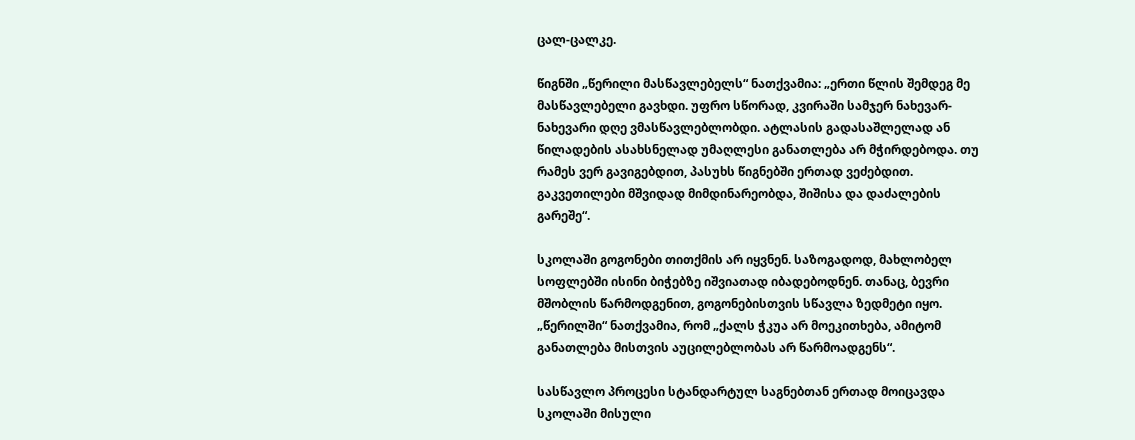ცალ-ცალკე.

წიგნში „წერილი მასწავლებელს“ ნათქვამია: „ერთი წლის შემდეგ მე მასწავლებელი გავხდი. უფრო სწორად, კვირაში სამჯერ ნახევარ-ნახევარი დღე ვმასწავლებლობდი. ატლასის გადასაშლელად ან წილადების ასახსნელად უმაღლესი განათლება არ მჭირდებოდა. თუ რამეს ვერ გავიგებდით, პასუხს წიგნებში ერთად ვეძებდით. გაკვეთილები მშვიდად მიმდინარეობდა, შიშისა და დაძალების გარეშე“.

სკოლაში გოგონები თითქმის არ იყვნენ. საზოგადოდ, მახლობელ სოფლებში ისინი ბიჭებზე იშვიათად იბადებოდნენ. თანაც, ბევრი მშობლის წარმოდგენით, გოგონებისთვის სწავლა ზედმეტი იყო. „წერილში“ ნათქვამია, რომ „ქალს ჭკუა არ მოეკითხება, ამიტომ განათლება მისთვის აუცილებლობას არ წარმოადგენს“.

სასწავლო პროცესი სტანდარტულ საგნებთან ერთად მოიცავდა სკოლაში მისული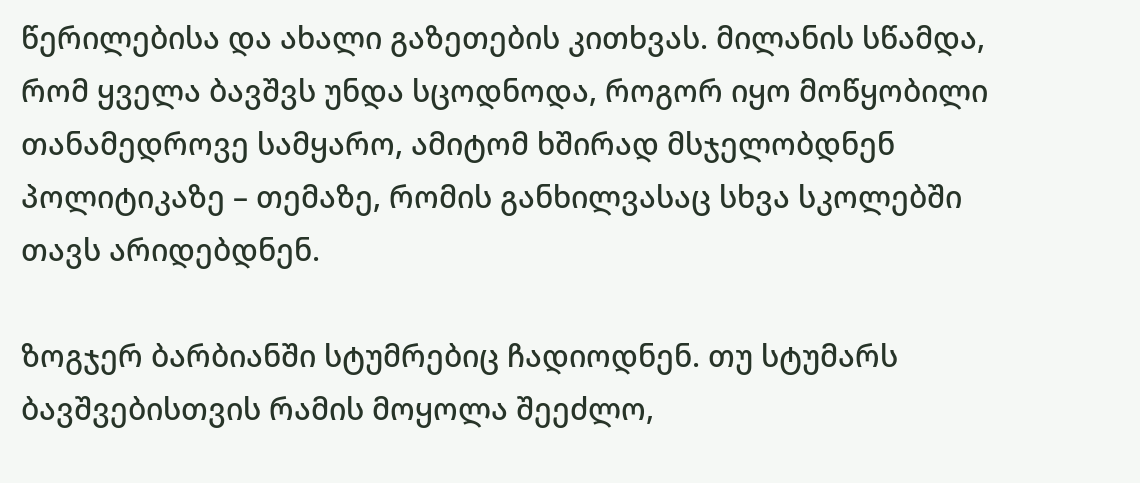წერილებისა და ახალი გაზეთების კითხვას. მილანის სწამდა, რომ ყველა ბავშვს უნდა სცოდნოდა, როგორ იყო მოწყობილი თანამედროვე სამყარო, ამიტომ ხშირად მსჯელობდნენ პოლიტიკაზე – თემაზე, რომის განხილვასაც სხვა სკოლებში თავს არიდებდნენ.

ზოგჯერ ბარბიანში სტუმრებიც ჩადიოდნენ. თუ სტუმარს ბავშვებისთვის რამის მოყოლა შეეძლო,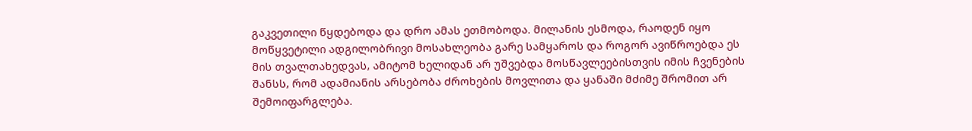გაკვეთილი წყდებოდა და დრო ამას ეთმობოდა. მილანის ესმოდა, რაოდენ იყო მოწყვეტილი ადგილობრივი მოსახლეობა გარე სამყაროს და როგორ ავიწროებდა ეს მის თვალთახედვას, ამიტომ ხელიდან არ უშვებდა მოსწავლეებისთვის იმის ჩვენების შანსს, რომ ადამიანის არსებობა ძროხების მოვლითა და ყანაში მძიმე შრომით არ შემოიფარგლება.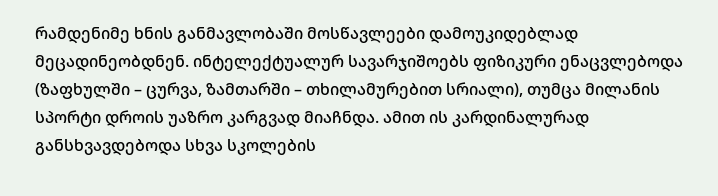რამდენიმე ხნის განმავლობაში მოსწავლეები დამოუკიდებლად მეცადინეობდნენ. ინტელექტუალურ სავარჯიშოებს ფიზიკური ენაცვლებოდა (ზაფხულში – ცურვა, ზამთარში – თხილამურებით სრიალი), თუმცა მილანის სპორტი დროის უაზრო კარგვად მიაჩნდა. ამით ის კარდინალურად განსხვავდებოდა სხვა სკოლების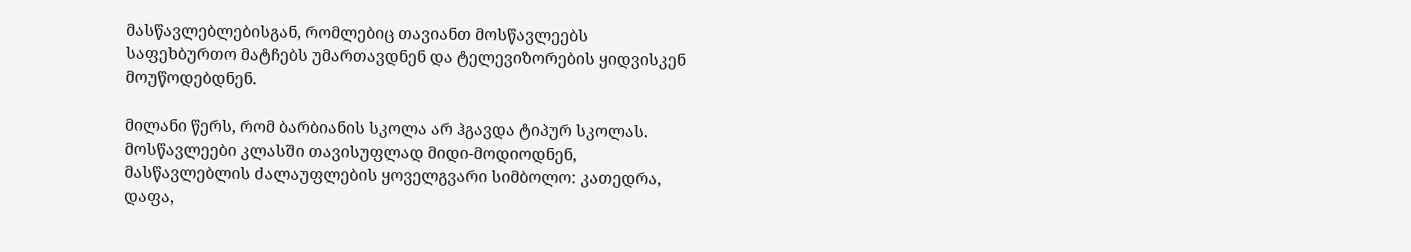მასწავლებლებისგან, რომლებიც თავიანთ მოსწავლეებს საფეხბურთო მატჩებს უმართავდნენ და ტელევიზორების ყიდვისკენ მოუწოდებდნენ.

მილანი წერს, რომ ბარბიანის სკოლა არ ჰგავდა ტიპურ სკოლას. მოსწავლეები კლასში თავისუფლად მიდი-მოდიოდნენ, მასწავლებლის ძალაუფლების ყოველგვარი სიმბოლო: კათედრა, დაფა,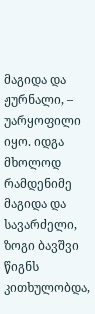მაგიდა და ჟურნალი, – უარყოფილი იყო. იდგა მხოლოდ რამდენიმე მაგიდა და სავარძელი, ზოგი ბავშვი წიგნს კითხულობდა,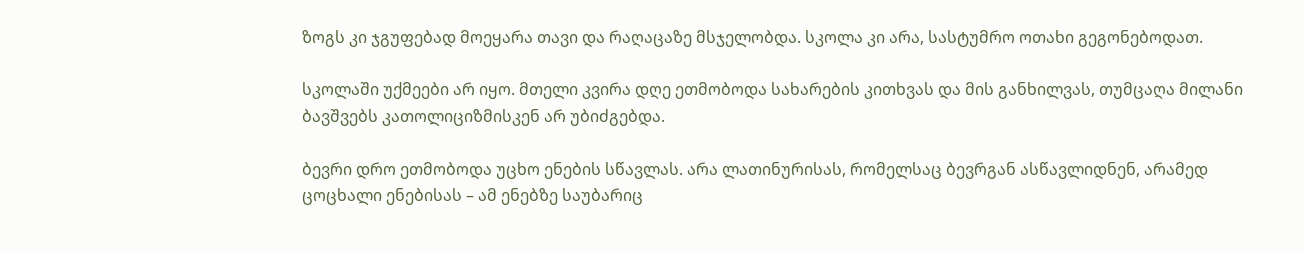ზოგს კი ჯგუფებად მოეყარა თავი და რაღაცაზე მსჯელობდა. სკოლა კი არა, სასტუმრო ოთახი გეგონებოდათ.

სკოლაში უქმეები არ იყო. მთელი კვირა დღე ეთმობოდა სახარების კითხვას და მის განხილვას, თუმცაღა მილანი ბავშვებს კათოლიციზმისკენ არ უბიძგებდა.

ბევრი დრო ეთმობოდა უცხო ენების სწავლას. არა ლათინურისას, რომელსაც ბევრგან ასწავლიდნენ, არამედ ცოცხალი ენებისას – ამ ენებზე საუბარიც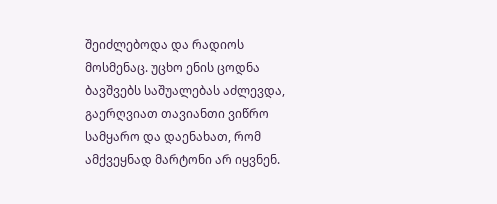შეიძლებოდა და რადიოს მოსმენაც. უცხო ენის ცოდნა ბავშვებს საშუალებას აძლევდა, გაერღვიათ თავიანთი ვიწრო სამყარო და დაენახათ, რომ ამქვეყნად მარტონი არ იყვნენ.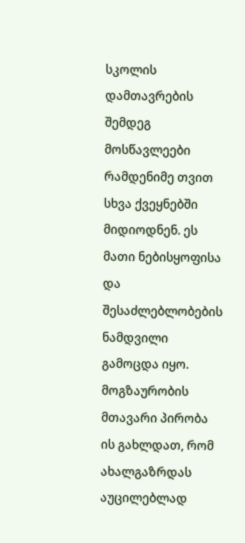სკოლის დამთავრების შემდეგ მოსწავლეები რამდენიმე თვით სხვა ქვეყნებში მიდიოდნენ. ეს მათი ნებისყოფისა და შესაძლებლობების ნამდვილი გამოცდა იყო. მოგზაურობის მთავარი პირობა ის გახლდათ, რომ ახალგაზრდას აუცილებლად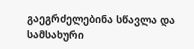გაეგრძელებინა სწავლა და სამსახური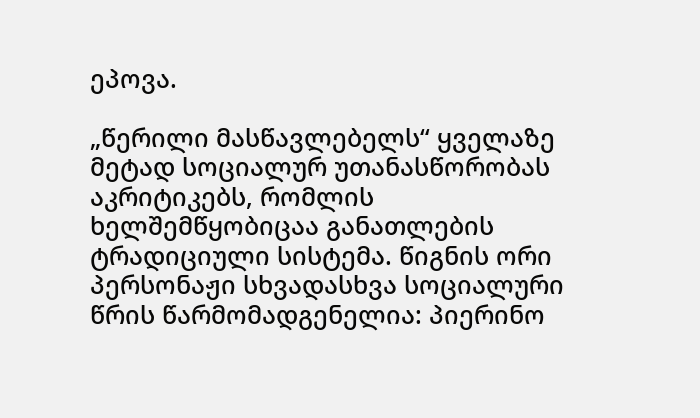ეპოვა.

„წერილი მასწავლებელს“ ყველაზე მეტად სოციალურ უთანასწორობას აკრიტიკებს, რომლის ხელშემწყობიცაა განათლების ტრადიციული სისტემა. წიგნის ორი პერსონაჟი სხვადასხვა სოციალური წრის წარმომადგენელია: პიერინო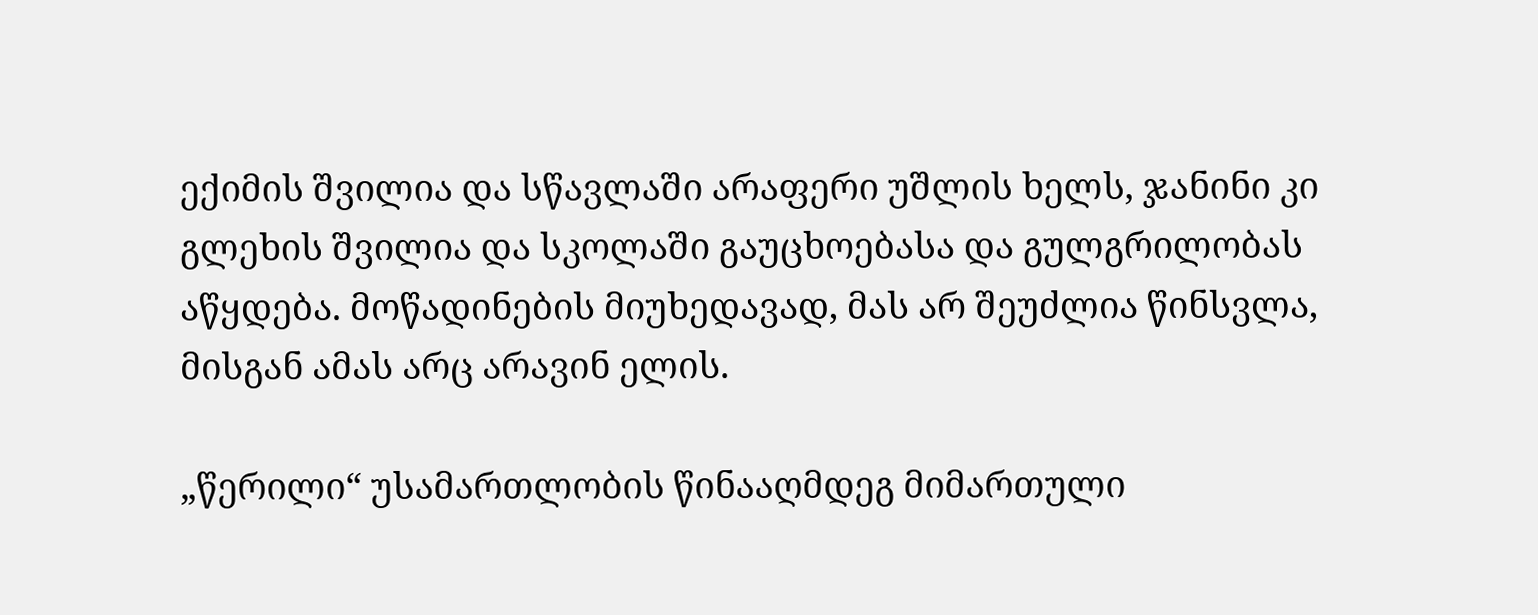ექიმის შვილია და სწავლაში არაფერი უშლის ხელს, ჯანინი კი გლეხის შვილია და სკოლაში გაუცხოებასა და გულგრილობას აწყდება. მოწადინების მიუხედავად, მას არ შეუძლია წინსვლა, მისგან ამას არც არავინ ელის.

„წერილი“ უსამართლობის წინააღმდეგ მიმართული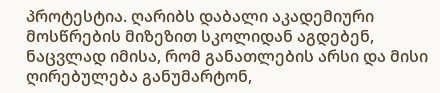პროტესტია. ღარიბს დაბალი აკადემიური მოსწრების მიზეზით სკოლიდან აგდებენ, ნაცვლად იმისა, რომ განათლების არსი და მისი ღირებულება განუმარტონ,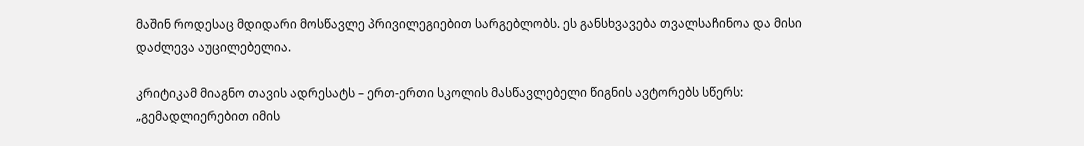მაშინ როდესაც მდიდარი მოსწავლე პრივილეგიებით სარგებლობს. ეს განსხვავება თვალსაჩინოა და მისი დაძლევა აუცილებელია.

კრიტიკამ მიაგნო თავის ადრესატს – ერთ-ერთი სკოლის მასწავლებელი წიგნის ავტორებს სწერს: „გემადლიერებით იმის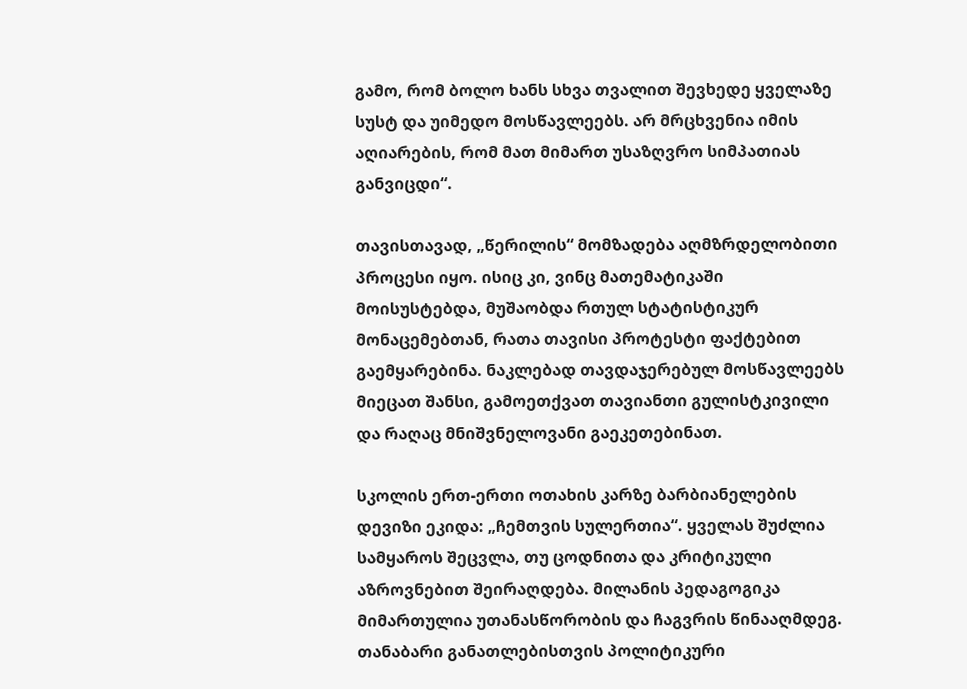გამო, რომ ბოლო ხანს სხვა თვალით შევხედე ყველაზე სუსტ და უიმედო მოსწავლეებს. არ მრცხვენია იმის აღიარების, რომ მათ მიმართ უსაზღვრო სიმპათიას განვიცდი“.

თავისთავად, „წერილის“ მომზადება აღმზრდელობითი პროცესი იყო. ისიც კი, ვინც მათემატიკაში მოისუსტებდა, მუშაობდა რთულ სტატისტიკურ მონაცემებთან, რათა თავისი პროტესტი ფაქტებით გაემყარებინა. ნაკლებად თავდაჯერებულ მოსწავლეებს მიეცათ შანსი, გამოეთქვათ თავიანთი გულისტკივილი და რაღაც მნიშვნელოვანი გაეკეთებინათ.

სკოლის ერთ-ერთი ოთახის კარზე ბარბიანელების დევიზი ეკიდა: „ჩემთვის სულერთია“. ყველას შუძლია სამყაროს შეცვლა, თუ ცოდნითა და კრიტიკული აზროვნებით შეირაღდება. მილანის პედაგოგიკა მიმართულია უთანასწორობის და ჩაგვრის წინააღმდეგ. თანაბარი განათლებისთვის პოლიტიკური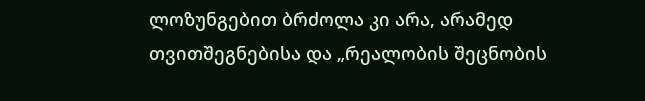ლოზუნგებით ბრძოლა კი არა, არამედ თვითშეგნებისა და „რეალობის შეცნობის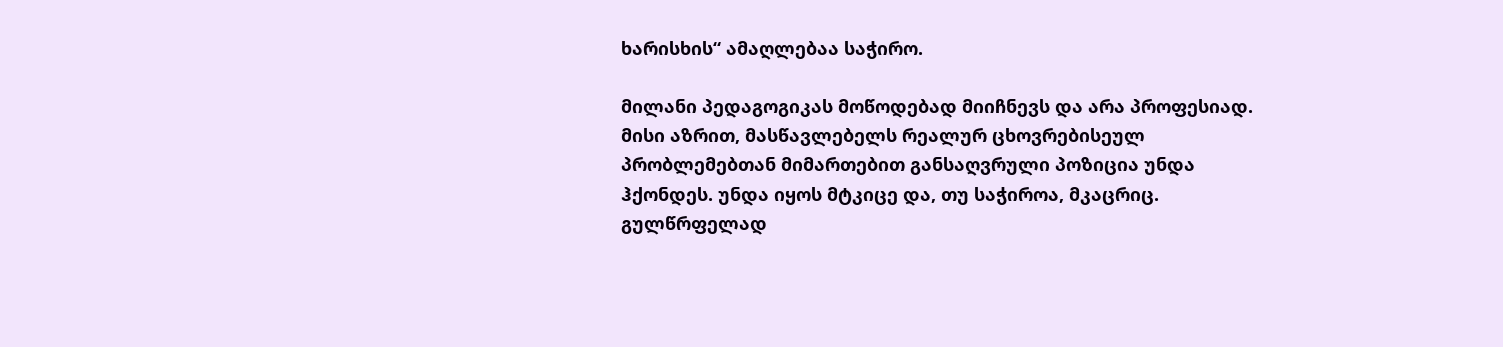ხარისხის“ ამაღლებაა საჭირო.

მილანი პედაგოგიკას მოწოდებად მიიჩნევს და არა პროფესიად. მისი აზრით, მასწავლებელს რეალურ ცხოვრებისეულ პრობლემებთან მიმართებით განსაღვრული პოზიცია უნდა ჰქონდეს. უნდა იყოს მტკიცე და, თუ საჭიროა, მკაცრიც. გულწრფელად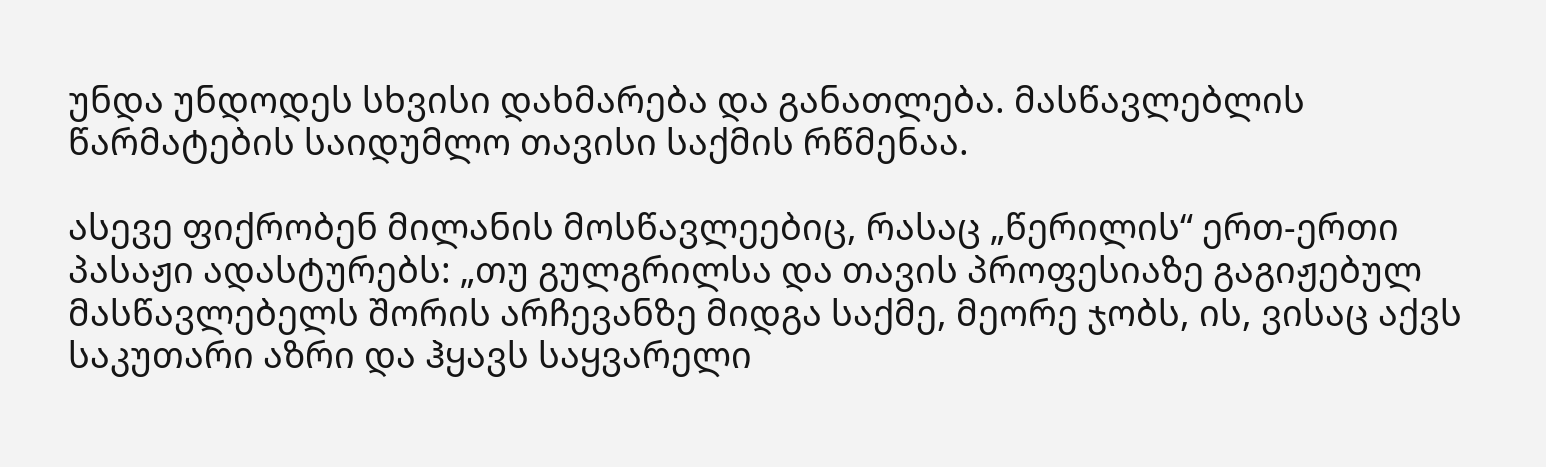უნდა უნდოდეს სხვისი დახმარება და განათლება. მასწავლებლის წარმატების საიდუმლო თავისი საქმის რწმენაა.

ასევე ფიქრობენ მილანის მოსწავლეებიც, რასაც „წერილის“ ერთ-ერთი პასაჟი ადასტურებს: „თუ გულგრილსა და თავის პროფესიაზე გაგიჟებულ მასწავლებელს შორის არჩევანზე მიდგა საქმე, მეორე ჯობს, ის, ვისაც აქვს საკუთარი აზრი და ჰყავს საყვარელი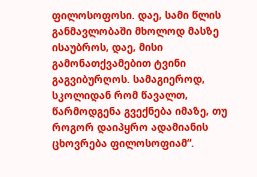ფილოსოფოსი. დაე, სამი წლის განმავლობაში მხოლოდ მასზე ისაუბროს, დაე, მისი გამონათქვამებით ტვინი გაგვიბურღოს. სამაგიეროდ, სკოლიდან რომ წავალთ, წარმოდგენა გვექნება იმაზე, თუ როგორ დაიპყრო ადამიანის ცხოვრება ფილოსოფიამ“.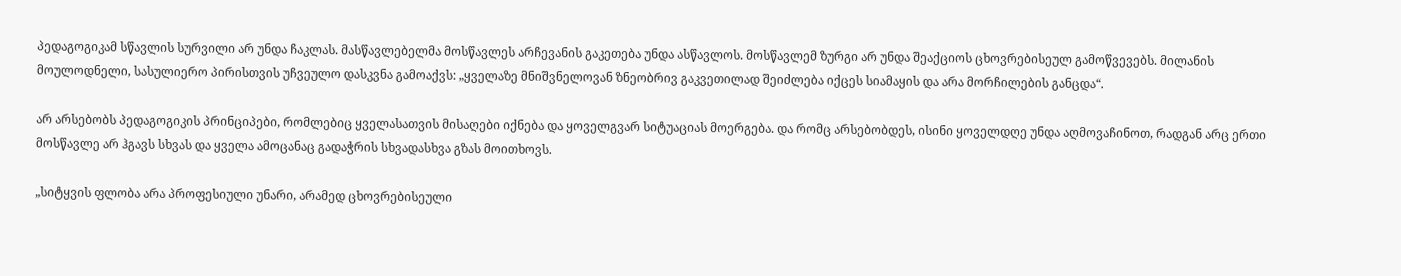პედაგოგიკამ სწავლის სურვილი არ უნდა ჩაკლას. მასწავლებელმა მოსწავლეს არჩევანის გაკეთება უნდა ასწავლოს. მოსწავლემ ზურგი არ უნდა შეაქციოს ცხოვრებისეულ გამოწვევებს. მილანის მოულოდნელი, სასულიერო პირისთვის უჩვეულო დასკვნა გამოაქვს: „ყველაზე მნიშვნელოვან ზნეობრივ გაკვეთილად შეიძლება იქცეს სიამაყის და არა მორჩილების განცდა“.

არ არსებობს პედაგოგიკის პრინციპები, რომლებიც ყველასათვის მისაღები იქნება და ყოველგვარ სიტუაციას მოერგება. და რომც არსებობდეს, ისინი ყოველდღე უნდა აღმოვაჩინოთ, რადგან არც ერთი მოსწავლე არ ჰგავს სხვას და ყველა ამოცანაც გადაჭრის სხვადასხვა გზას მოითხოვს.

„სიტყვის ფლობა არა პროფესიული უნარი, არამედ ცხოვრებისეული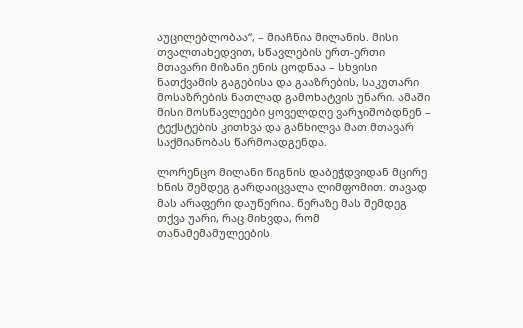აუცილებლობაა“, – მიაჩნია მილანის. მისი თვალთახედვით, სწავლების ერთ-ერთი მთავარი მიზანი ენის ცოდნაა – სხვისი ნათქვამის გაგებისა და გააზრების, საკუთარი მოსაზრების ნათლად გამოხატვის უნარი. ამაში მისი მოსწავლეები ყოველდღე ვარჯიშობდნენ – ტექსტების კითხვა და განხილვა მათ მთავარ საქმიანობას წარმოადგენდა.

ლორენცო მილანი წიგნის დაბეჭდვიდან მცირე ხნის შემდეგ გარდაიცვალა ლიმფომით. თავად მას არაფერი დაუწერია. წერაზე მას შემდეგ თქვა უარი, რაც მიხვდა, რომ თანამემამულეების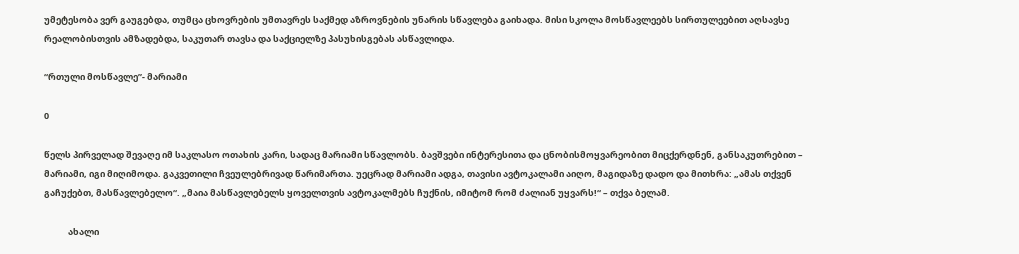უმეტესობა ვერ გაუგებდა, თუმცა ცხოვრების უმთავრეს საქმედ აზროვნების უნარის სწავლება გაიხადა. მისი სკოლა მოსწავლეებს სირთულეებით აღსავსე რეალობისთვის ამზადებდა, საკუთარ თავსა და საქციელზე პასუხისგებას ასწავლიდა.

“რთული მოსწავლე”- მარიამი

0

წელს პირველად შევაღე იმ საკლასო ოთახის კარი, სადაც მარიამი სწავლობს. ბავშვები ინტერესითა და ცნობისმოყვარეობით მიცქერდნენ, განსაკუთრებით – მარიამი, იგი მიღიმოდა. გაკვეთილი ჩვეულებრივად წარიმართა. უეცრად მარიამი ადგა, თავისი ავტოკალამი აიღო, მაგიდაზე დადო და მითხრა: „ამას თქვენ გაჩუქებთ, მასწავლებელო“. „მაია მასწავლებელს ყოველთვის ავტოკალმებს ჩუქნის, იმიტომ რომ ძალიან უყვარს!“ – თქვა ბელამ.

            ახალი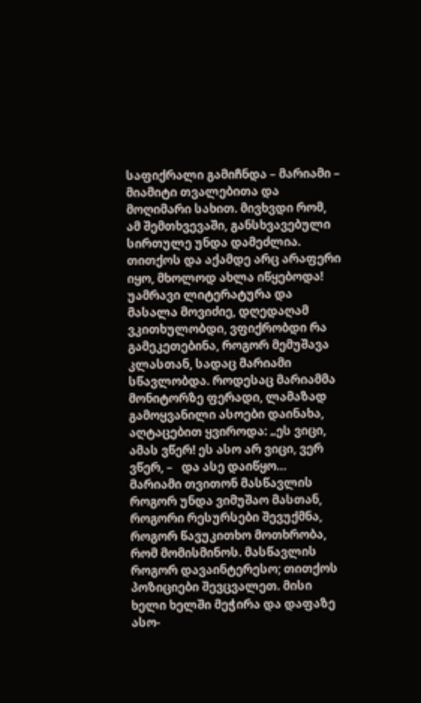საფიქრალი გამიჩნდა – მარიამი –  მიამიტი თვალებითა და მოღიმარი სახით. მივხვდი რომ, ამ შემთხვევაში, განსხვავებული სირთულე უნდა დამეძლია. თითქოს და აქამდე არც არაფერი იყო, მხოლოდ ახლა იწყებოდა! უამრავი ლიტერატურა და მასალა მოვიძიე, დღედაღამ ვკითხულობდი, ვფიქრობდი რა გამეკეთებინა, როგორ მემუშავა კლასთან, სადაც მარიამი სწავლობდა. როდესაც მარიამმა მონიტორზე ფერადი, ლამაზად გამოყვანილი ასოები დაინახა, აღტაცებით ყვიროდა: „ეს ვიცი, ამას ვწერ! ეს ასო არ ვიცი, ვერ ვწერ, –   და ასე დაიწყო…    მარიამი თვითონ მასწავლის როგორ უნდა ვიმუშაო მასთან, როგორი რესურსები შევუქმნა, როგორ წავუკითხო მოთხრობა, რომ მომისმინოს. მასწავლის როგორ დავაინტერესო; თითქოს  პოზიციები შევცვალეთ. მისი ხელი ხელში მეჭირა და დაფაზე ასო-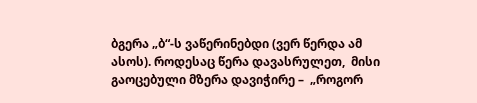ბგერა „ბ“-ს ვაწერინებდი (ვერ წერდა ამ ასოს). როდესაც წერა დავასრულეთ,  მისი გაოცებული მზერა დავიჭირე –  „როგორ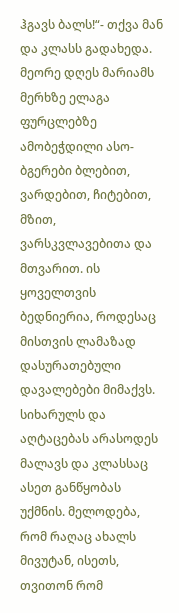ჰგავს ბალს!“- თქვა მან და კლასს გადახედა. მეორე დღეს მარიამს მერხზე ელაგა ფურცლებზე ამობეჭდილი ასო-ბგერები ბლებით, ვარდებით, ჩიტებით, მზით, ვარსკვლავებითა და მთვარით. ის ყოველთვის ბედნიერია, როდესაც მისთვის ლამაზად დასურათებული დავალებები მიმაქვს. სიხარულს და აღტაცებას არასოდეს მალავს და კლასსაც ასეთ განწყობას უქმნის. მელოდება, რომ რაღაც ახალს მივუტან, ისეთს, თვითონ რომ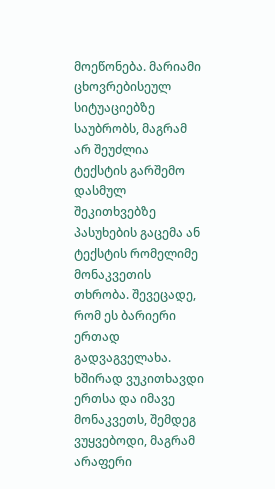მოეწონება. მარიამი ცხოვრებისეულ სიტუაციებზე საუბრობს, მაგრამ არ შეუძლია ტექსტის გარშემო დასმულ შეკითხვებზე პასუხების გაცემა ან  ტექსტის რომელიმე მონაკვეთის თხრობა. შევეცადე, რომ ეს ბარიერი ერთად გადვაგველახა. ხშირად ვუკითხავდი ერთსა და იმავე მონაკვეთს, შემდეგ ვუყვებოდი, მაგრამ არაფერი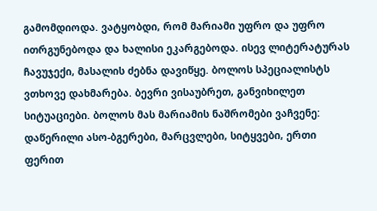გამომდიოდა. ვატყობდი, რომ მარიამი უფრო და უფრო ითრგუნებოდა და ხალისი ეკარგებოდა. ისევ ლიტერატურას ჩავუჯექი, მასალის ძებნა დავიწყე. ბოლოს სპეციალისტს ვთხოვე დახმარება. ბევრი ვისაუბრეთ, განვიხილეთ სიტუაციები. ბოლოს მას მარიამის ნაშრომები ვაჩვენე: დაწერილი ასო-ბგერები, მარცვლები, სიტყვები, ერთი ფერით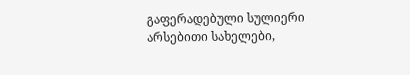გაფერადებული სულიერი არსებითი სახელები,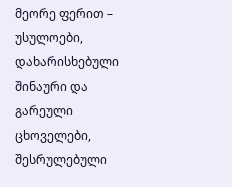მეორე ფერით – უსულოები, დახარისხებული შინაური და გარეული ცხოველები, შესრულებული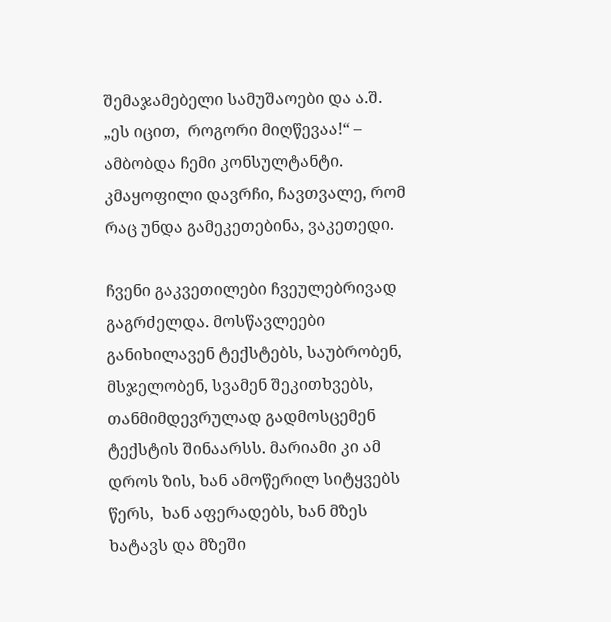შემაჯამებელი სამუშაოები და ა.შ. „ეს იცით,  როგორი მიღწევაა!“ – ამბობდა ჩემი კონსულტანტი. კმაყოფილი დავრჩი, ჩავთვალე, რომ რაც უნდა გამეკეთებინა, ვაკეთედი.

ჩვენი გაკვეთილები ჩვეულებრივად გაგრძელდა. მოსწავლეები განიხილავენ ტექსტებს, საუბრობენ, მსჯელობენ, სვამენ შეკითხვებს, თანმიმდევრულად გადმოსცემენ ტექსტის შინაარსს. მარიამი კი ამ დროს ზის, ხან ამოწერილ სიტყვებს წერს,  ხან აფერადებს, ხან მზეს ხატავს და მზეში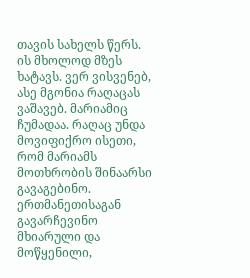თავის სახელს წერს. ის მხოლოდ მზეს ხატავს. ვერ ვისვენებ, ასე მგონია რაღაცას ვაშავებ. მარიამიც ჩუმადაა. რაღაც უნდა მოვიფიქრო ისეთი, რომ მარიამს მოთხრობის შინაარსი გავაგებინო. ერთმანეთისაგან გავარჩევინო მხიარული და მოწყენილი,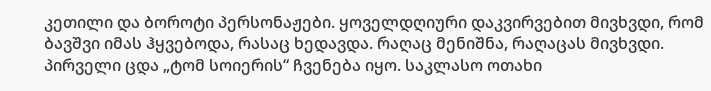კეთილი და ბოროტი პერსონაჟები. ყოველდღიური დაკვირვებით მივხვდი, რომ ბავშვი იმას ჰყვებოდა, რასაც ხედავდა. რაღაც მენიშნა, რაღაცას მივხვდი. პირველი ცდა „ტომ სოიერის“ ჩვენება იყო. საკლასო ოთახი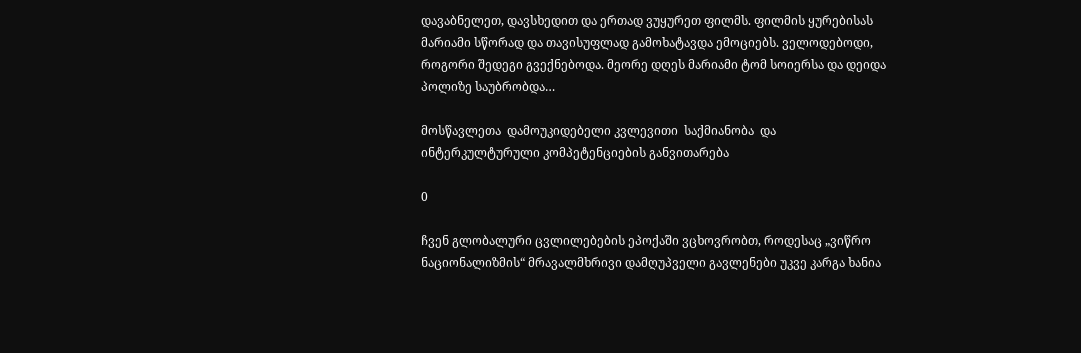დავაბნელეთ, დავსხედით და ერთად ვუყურეთ ფილმს. ფილმის ყურებისას მარიამი სწორად და თავისუფლად გამოხატავდა ემოციებს. ველოდებოდი, როგორი შედეგი გვექნებოდა. მეორე დღეს მარიამი ტომ სოიერსა და დეიდა პოლიზე საუბრობდა…

მოსწავლეთა  დამოუკიდებელი კვლევითი  საქმიანობა  და   ინტერკულტურული კომპეტენციების განვითარება

0

ჩვენ გლობალური ცვლილებების ეპოქაში ვცხოვრობთ, როდესაც „ვიწრო ნაციონალიზმის“ მრავალმხრივი დამღუპველი გავლენები უკვე კარგა ხანია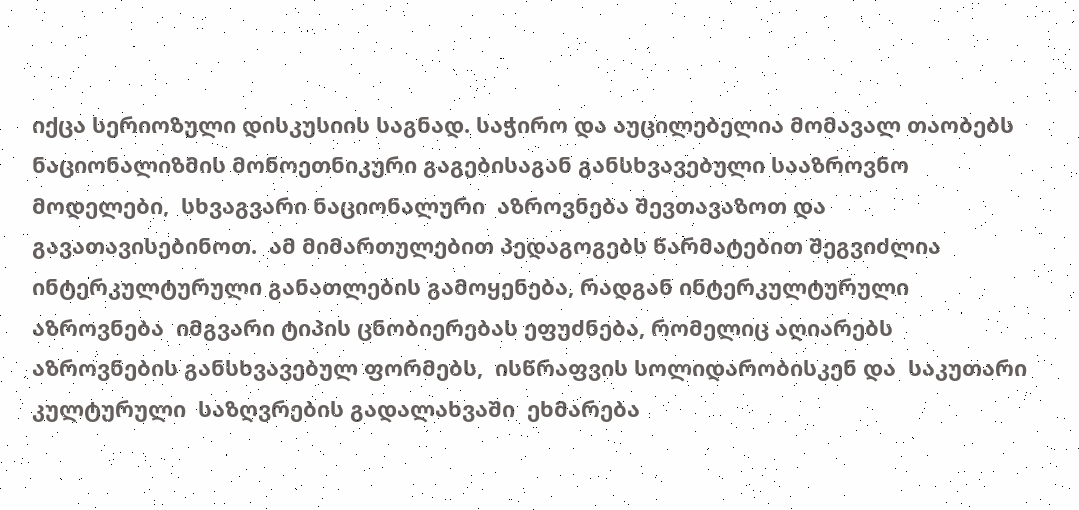იქცა სერიოზული დისკუსიის საგნად. საჭირო და აუცილებელია მომავალ თაობებს  ნაციონალიზმის მონოეთნიკური გაგებისაგან განსხვავებული სააზროვნო მოდელები,  სხვაგვარი ნაციონალური  აზროვნება შევთავაზოთ და გავათავისებინოთ.  ამ მიმართულებით პედაგოგებს წარმატებით შეგვიძლია ინტერკულტურული განათლების გამოყენება, რადგან ინტერკულტურული აზროვნება  იმგვარი ტიპის ცნობიერებას ეფუძნება, რომელიც აღიარებს აზროვნების განსხვავებულ ფორმებს,  ისწრაფვის სოლიდარობისკენ და  საკუთარი  კულტურული  საზღვრების გადალახვაში  ეხმარება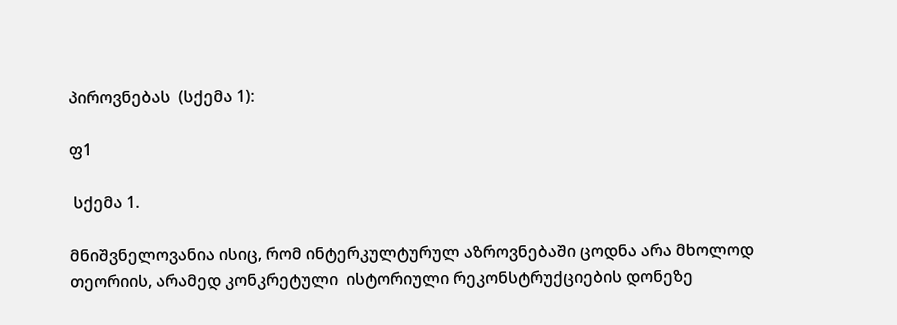პიროვნებას  (სქემა 1):

ფ1

 სქემა 1.

მნიშვნელოვანია ისიც, რომ ინტერკულტურულ აზროვნებაში ცოდნა არა მხოლოდ თეორიის, არამედ კონკრეტული  ისტორიული რეკონსტრუქციების დონეზე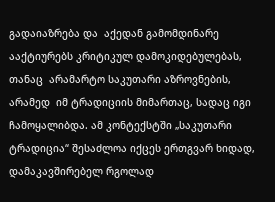გადაიაზრება და  აქედან გამომდინარე ააქტიურებს კრიტიკულ დამოკიდებულებას,  თანაც  არამარტო საკუთარი აზროვნების, არამედ  იმ ტრადიციის მიმართაც, სადაც იგი ჩამოყალიბდა. ამ კონტექსტში „საკუთარი ტრადიცია“ შესაძლოა იქცეს ერთგვარ ხიდად, დამაკავშირებელ რგოლად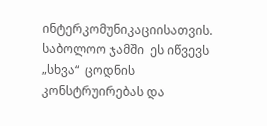ინტერკომუნიკაციისათვის. საბოლოო ჯამში  ეს იწვევს „სხვა“  ცოდნის კონსტრუირებას და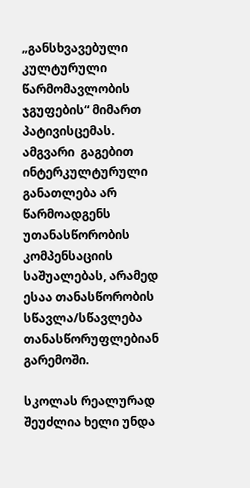„განსხვავებული კულტურული წარმომავლობის ჯგუფების“ მიმართ პატივისცემას. ამგვარი  გაგებით ინტერკულტურული განათლება არ წარმოადგენს  უთანასწორობის კომპენსაციის საშუალებას, არამედ ესაა თანასწორობის სწავლა/სწავლება თანასწორუფლებიან გარემოში.

სკოლას რეალურად  შეუძლია ხელი უნდა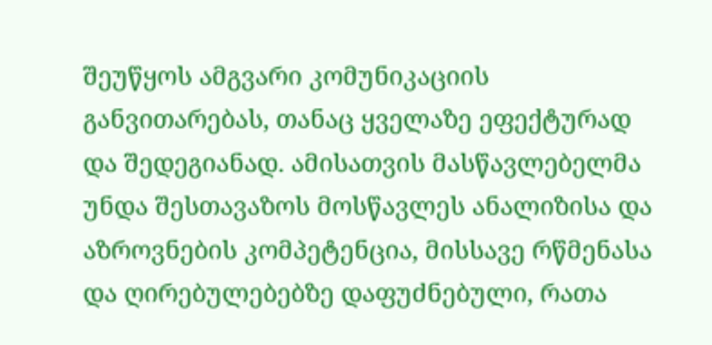შეუწყოს ამგვარი კომუნიკაციის განვითარებას, თანაც ყველაზე ეფექტურად და შედეგიანად. ამისათვის მასწავლებელმა უნდა შესთავაზოს მოსწავლეს ანალიზისა და აზროვნების კომპეტენცია, მისსავე რწმენასა და ღირებულებებზე დაფუძნებული, რათა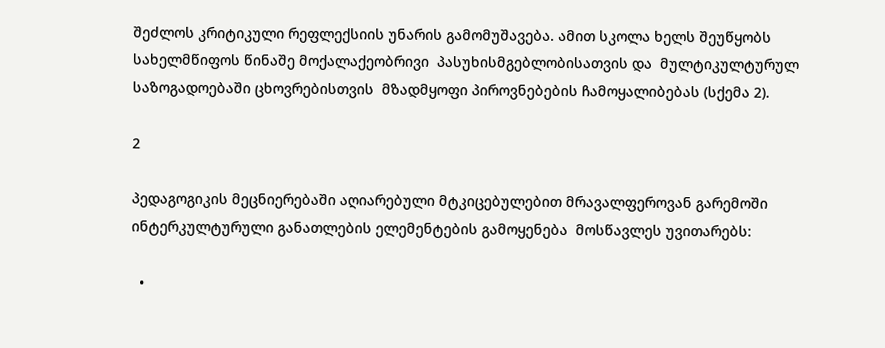შეძლოს კრიტიკული რეფლექსიის უნარის გამომუშავება. ამით სკოლა ხელს შეუწყობს  სახელმწიფოს წინაშე მოქალაქეობრივი  პასუხისმგებლობისათვის და  მულტიკულტურულ საზოგადოებაში ცხოვრებისთვის  მზადმყოფი პიროვნებების ჩამოყალიბებას (სქემა 2).

2

პედაგოგიკის მეცნიერებაში აღიარებული მტკიცებულებით მრავალფეროვან გარემოში ინტერკულტურული განათლების ელემენტების გამოყენება  მოსწავლეს უვითარებს:

  •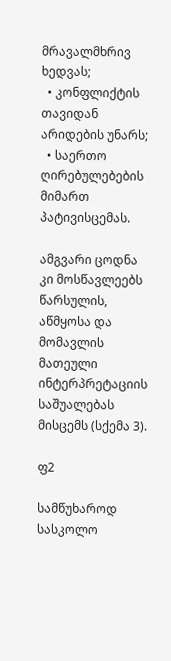მრავალმხრივ ხედვას;
  • კონფლიქტის თავიდან არიდების უნარს;
  • საერთო ღირებულებების მიმართ პატივისცემას.

ამგვარი ცოდნა კი მოსწავლეებს წარსულის, აწმყოსა და მომავლის მათეული ინტერპრეტაციის საშუალებას მისცემს (სქემა 3).

ფ2

სამწუხაროდ სასკოლო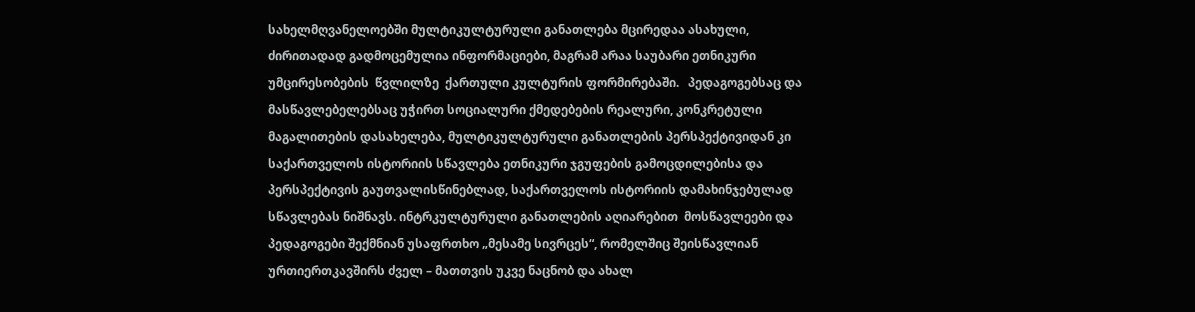სახელმღვანელოებში მულტიკულტურული განათლება მცირედაა ასახული, ძირითადად გადმოცემულია ინფორმაციები, მაგრამ არაა საუბარი ეთნიკური უმცირესობების  წვლილზე  ქართული კულტურის ფორმირებაში.   პედაგოგებსაც და მასწავლებელებსაც უჭირთ სოციალური ქმედებების რეალური, კონკრეტული  მაგალითების დასახელება, მულტიკულტურული განათლების პერსპექტივიდან კი  საქართველოს ისტორიის სწავლება ეთნიკური ჯგუფების გამოცდილებისა და პერსპექტივის გაუთვალისწინებლად, საქართველოს ისტორიის დამახინჯებულად სწავლებას ნიშნავს. ინტრკულტურული განათლების აღიარებით  მოსწავლეები და პედაგოგები შექმნიან უსაფრთხო „მესამე სივრცეს“, რომელშიც შეისწავლიან ურთიერთკავშირს ძველ – მათთვის უკვე ნაცნობ და ახალ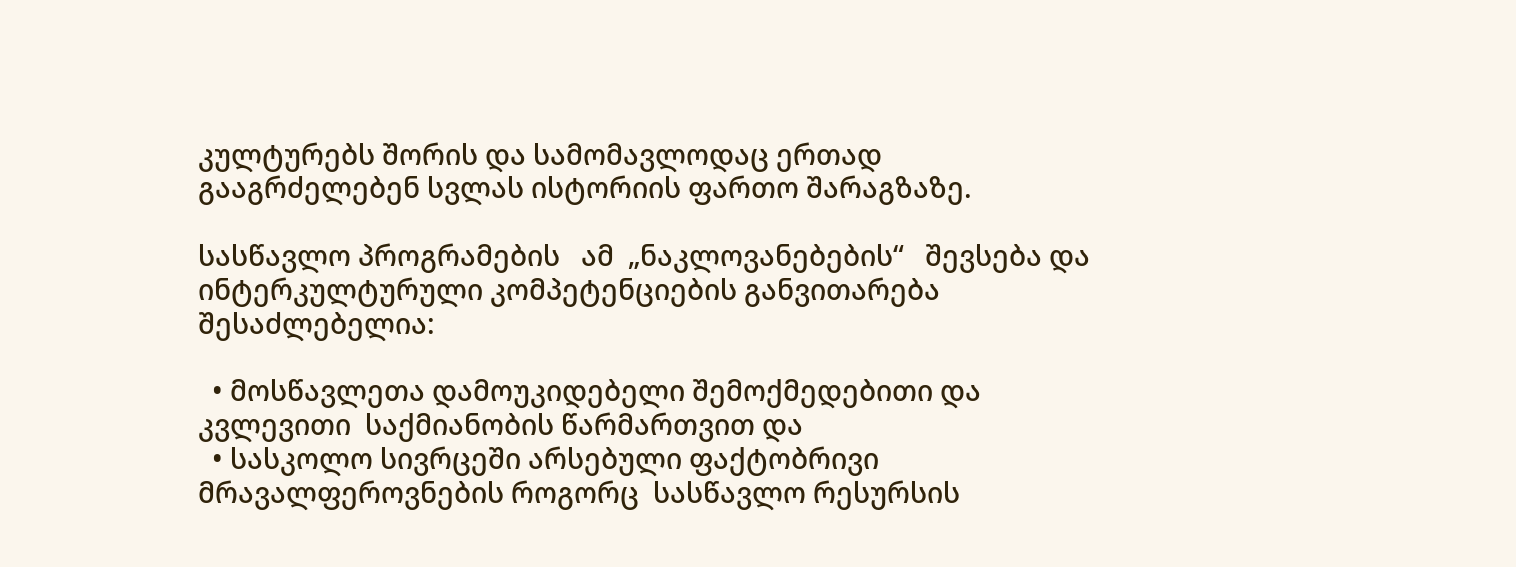კულტურებს შორის და სამომავლოდაც ერთად გააგრძელებენ სვლას ისტორიის ფართო შარაგზაზე.

სასწავლო პროგრამების   ამ  „ნაკლოვანებების“   შევსება და ინტერკულტურული კომპეტენციების განვითარება შესაძლებელია:

  • მოსწავლეთა დამოუკიდებელი შემოქმედებითი და კვლევითი  საქმიანობის წარმართვით და
  • სასკოლო სივრცეში არსებული ფაქტობრივი მრავალფეროვნების როგორც  სასწავლო რესურსის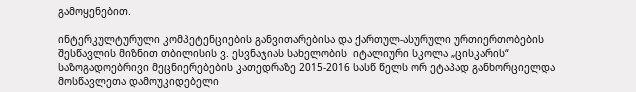გამოყენებით.

ინტერკულტურული კომპეტენციების განვითარებისა და ქართულ-ასურული ურთიერთობების შესწავლის მიზნით თბილისის ვ. ესვნაჯიას სახელობის  იტალიური სკოლა „ცისკარის“ საზოგადოებრივი მეცნიერებების კათედრაზე 2015-2016 სასწ წელს ორ ეტაპად განხორციელდა მოსწავლეთა დამოუკიდებელი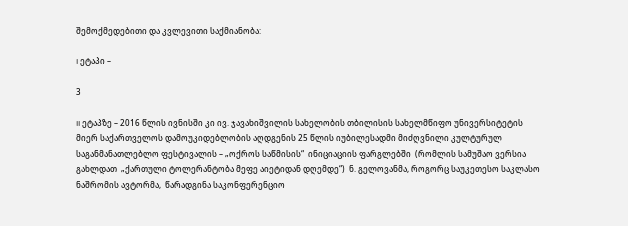შემოქმედებითი და კვლევითი საქმიანობა:

I ეტაპი –

3

II ეტაპზე – 2016 წლის ივნისში კი ივ. ჯავახიშვილის სახელობის თბილისის სახელმწიფო უნივერსიტეტის მიერ საქართველოს დამოუკიდებლობის აღდგენის 25 წლის იუბილესადმი მიძღვნილი კულტურულ საგანმანათლებლო ფესტივალის – „ოქროს საწმისის“  ინიციაციის ფარგლებში  (რომლის სამუშაო ვერსია გახლდათ  „ქართული ტოლერანტობა მეფე აიეტიდან დღემდე“)  ნ. გელოვანმა, როგორც საუკეთესო საკლასო ნაშრომის ავტორმა,  წარადგინა საკონფერენციო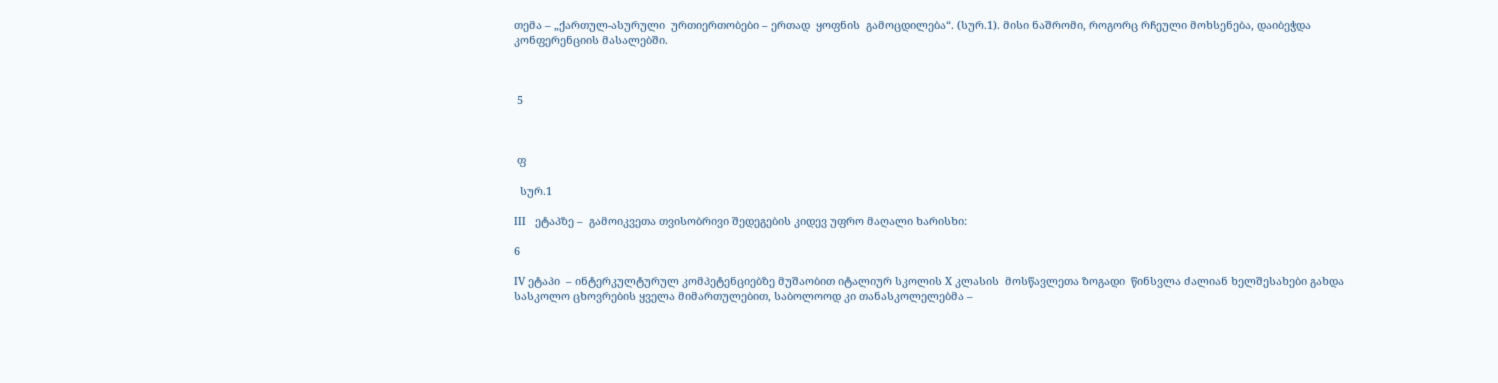თემა – „ქართულ-ასურული  ურთიერთობები – ერთად  ყოფნის  გამოცდილება“. (სურ.1). მისი ნაშრომი, როგორც რჩეული მოხსენება, დაიბეჭდა კონფერენციის მასალებში.



 5



 ფ

  სურ.1

III   ეტაპზე –  გამოიკვეთა თვისობრივი შედეგების კიდევ უფრო მაღალი ხარისხი:

6

IV ეტაპი  – ინტერკულტურულ კომპეტენციებზე მუშაობით იტალიურ სკოლის X კლასის  მოსწავლეთა ზოგადი  წინსვლა ძალიან ხელშესახები გახდა სასკოლო ცხოვრების ყველა მიმართულებით, საბოლოოდ კი თანასკოლელებმა –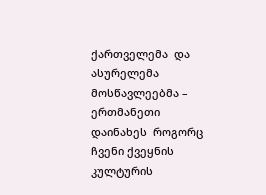ქართველემა  და ასურელემა მოსწავლეებმა – ერთმანეთი დაინახეს  როგორც ჩვენი ქვეყნის კულტურის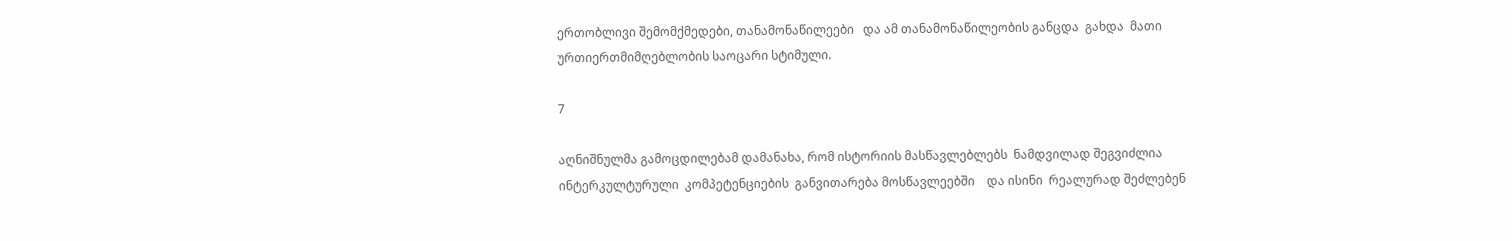ერთობლივი შემომქმედები, თანამონაწილეები   და ამ თანამონაწილეობის განცდა  გახდა  მათი ურთიერთმიმღებლობის საოცარი სტიმული.

7

აღნიშნულმა გამოცდილებამ დამანახა, რომ ისტორიის მასწავლებლებს  ნამდვილად შეგვიძლია  ინტერკულტურული  კომპეტენციების  განვითარება მოსწავლეებში    და ისინი  რეალურად შეძლებენ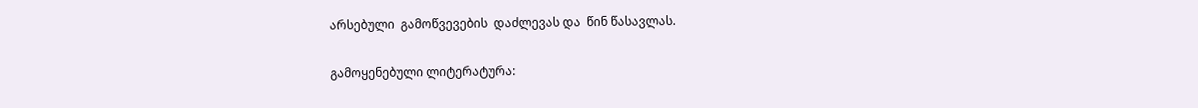არსებული  გამოწვევების  დაძლევას და  წინ წასავლას.

გამოყენებული ლიტერატურა: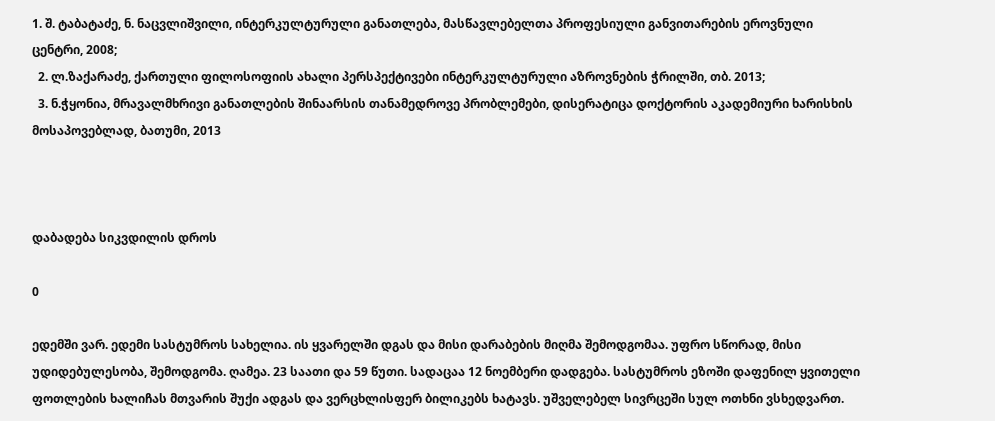1. შ. ტაბატაძე, ნ. ნაცვლიშვილი, ინტერკულტურული განათლება, მასწავლებელთა პროფესიული განვითარების ეროვნული ცენტრი, 2008;
  2. ლ.ზაქარაძე, ქართული ფილოსოფიის ახალი პერსპექტივები ინტერკულტურული აზროვნების ჭრილში, თბ. 2013;
  3. ნ.ჭყონია, მრავალმხრივი განათლების შინაარსის თანამედროვე პრობლემები, დისერატიცა დოქტორის აკადემიური ხარისხის მოსაპოვებლად, ბათუმი, 2013



დაბადება სიკვდილის დროს

0

ედემში ვარ. ედემი სასტუმროს სახელია. ის ყვარელში დგას და მისი დარაბების მიღმა შემოდგომაა. უფრო სწორად, მისი უდიდებულესობა, შემოდგომა. ღამეა. 23 საათი და 59 წუთი. სადაცაა 12 ნოემბერი დადგება. სასტუმროს ეზოში დაფენილ ყვითელი ფოთლების ხალიჩას მთვარის შუქი ადგას და ვერცხლისფერ ბილიკებს ხატავს. უშველებელ სივრცეში სულ ოთხნი ვსხედვართ.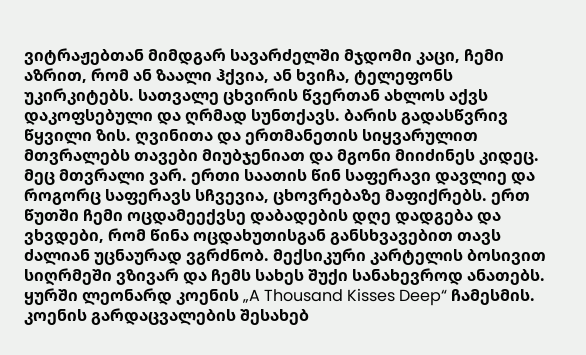ვიტრაჟებთან მიმდგარ სავარძელში მჯდომი კაცი, ჩემი აზრით, რომ ან ზაალი ჰქვია, ან ხვიჩა, ტელეფონს უკირკიტებს. სათვალე ცხვირის წვერთან ახლოს აქვს დაკოფსებული და ღრმად სუნთქავს. ბარის გადასწვრივ წყვილი ზის. ღვინითა და ერთმანეთის სიყვარულით მთვრალებს თავები მიუბჯენიათ და მგონი მიიძინეს კიდეც. მეც მთვრალი ვარ. ერთი საათის წინ საფერავი დავლიე და როგორც საფერავს სჩვევია, ცხოვრებაზე მაფიქრებს. ერთ წუთში ჩემი ოცდამეექვსე დაბადების დღე დადგება და ვხვდები, რომ წინა ოცდახუთისგან განსხვავებით თავს ძალიან უცნაურად ვგრძნობ. მექსიკური კარტელის ბოსივით სიღრმეში ვზივარ და ჩემს სახეს შუქი სანახევროდ ანათებს. ყურში ლეონარდ კოენის „A Thousand Kisses Deep“ ჩამესმის. კოენის გარდაცვალების შესახებ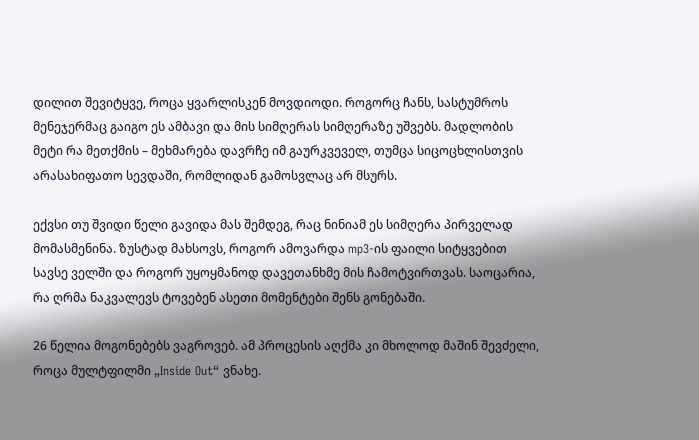დილით შევიტყვე, როცა ყვარლისკენ მოვდიოდი. როგორც ჩანს, სასტუმროს მენეჯერმაც გაიგო ეს ამბავი და მის სიმღერას სიმღერაზე უშვებს. მადლობის მეტი რა მეთქმის – მეხმარება დავრჩე იმ გაურკვეველ, თუმცა სიცოცხლისთვის არასახიფათო სევდაში, რომლიდან გამოსვლაც არ მსურს.

ექვსი თუ შვიდი წელი გავიდა მას შემდეგ, რაც ნინიამ ეს სიმღერა პირველად მომასმენინა. ზუსტად მახსოვს, როგორ ამოვარდა mp3-ის ფაილი სიტყვებით სავსე ველში და როგორ უყოყმანოდ დავეთანხმე მის ჩამოტვირთვას. საოცარია, რა ღრმა ნაკვალევს ტოვებენ ასეთი მომენტები შენს გონებაში.

26 წელია მოგონებებს ვაგროვებ. ამ პროცესის აღქმა კი მხოლოდ მაშინ შევძელი, როცა მულტფილმი „Inside Out“ ვნახე.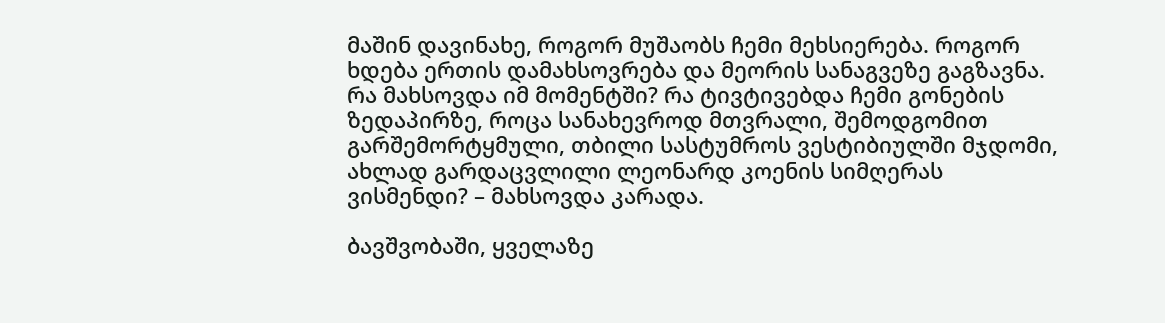მაშინ დავინახე, როგორ მუშაობს ჩემი მეხსიერება. როგორ ხდება ერთის დამახსოვრება და მეორის სანაგვეზე გაგზავნა. რა მახსოვდა იმ მომენტში? რა ტივტივებდა ჩემი გონების ზედაპირზე, როცა სანახევროდ მთვრალი, შემოდგომით გარშემორტყმული, თბილი სასტუმროს ვესტიბიულში მჯდომი, ახლად გარდაცვლილი ლეონარდ კოენის სიმღერას ვისმენდი? – მახსოვდა კარადა.

ბავშვობაში, ყველაზე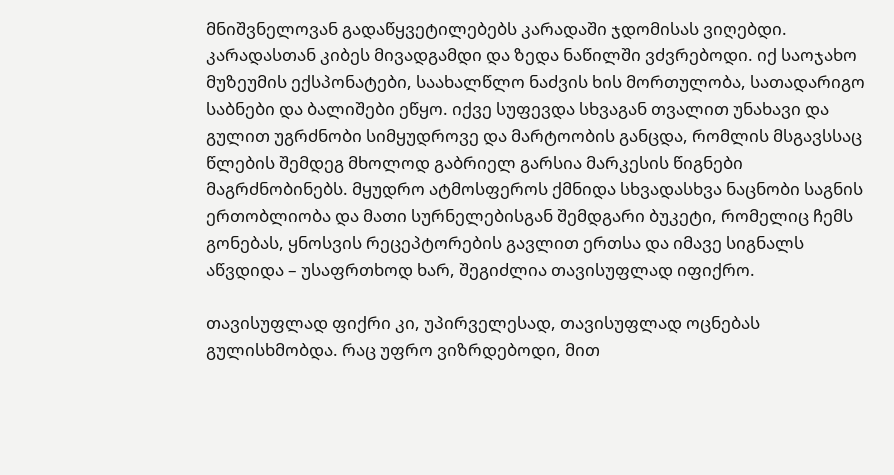მნიშვნელოვან გადაწყვეტილებებს კარადაში ჯდომისას ვიღებდი. კარადასთან კიბეს მივადგამდი და ზედა ნაწილში ვძვრებოდი. იქ საოჯახო მუზეუმის ექსპონატები, საახალწლო ნაძვის ხის მორთულობა, სათადარიგო საბნები და ბალიშები ეწყო. იქვე სუფევდა სხვაგან თვალით უნახავი და გულით უგრძნობი სიმყუდროვე და მარტოობის განცდა, რომლის მსგავსსაც წლების შემდეგ მხოლოდ გაბრიელ გარსია მარკესის წიგნები მაგრძნობინებს. მყუდრო ატმოსფეროს ქმნიდა სხვადასხვა ნაცნობი საგნის ერთობლიობა და მათი სურნელებისგან შემდგარი ბუკეტი, რომელიც ჩემს გონებას, ყნოსვის რეცეპტორების გავლით ერთსა და იმავე სიგნალს აწვდიდა – უსაფრთხოდ ხარ, შეგიძლია თავისუფლად იფიქრო.

თავისუფლად ფიქრი კი, უპირველესად, თავისუფლად ოცნებას გულისხმობდა. რაც უფრო ვიზრდებოდი, მით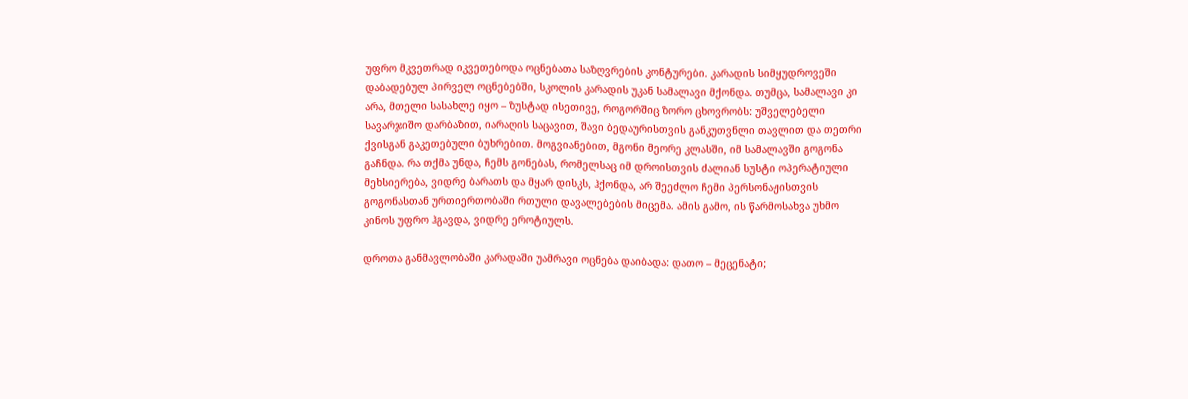უფრო მკვეთრად იკვეთებოდა ოცნებათა საზღვრების კონტურები. კარადის სიმყუდროვეში დაბადებულ პირველ ოცნებებში, სკოლის კარადის უკან სამალავი მქონდა. თუმცა, სამალავი კი არა, მთელი სასახლე იყო – ზუსტად ისეთივე, როგორშიც ზორო ცხოვრობს: უშველებელი სავარჯიშო დარბაზით, იარაღის საცავით, შავი ბედაურისთვის განკუთვნლი თავლით და თეთრი ქვისგან გაკეთებული ბუხრებით. მოგვიანებით, მგონი მეორე კლასში, იმ სამალავში გოგონა გაჩნდა. რა თქმა უნდა, ჩემს გონებას, რომელსაც იმ დროისთვის ძალიან სუსტი ოპერატიული მეხსიერება, ვიდრე ბარათს და მყარ დისკს, ჰქონდა, არ შეეძლო ჩემი პერსონაჟისთვის გოგონასთან ურთიერთობაში რთული დავალებების მიცემა. ამის გამო, ის წარმოსახვა უხმო კინოს უფრო ჰგავდა, ვიდრე ეროტიულს.

დროთა განმავლობაში კარადაში უამრავი ოცნება დაიბადა: დათო – მეცენატი;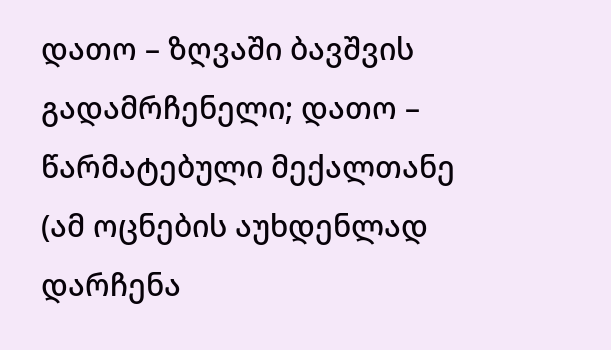დათო – ზღვაში ბავშვის გადამრჩენელი; დათო – წარმატებული მექალთანე (ამ ოცნების აუხდენლად დარჩენა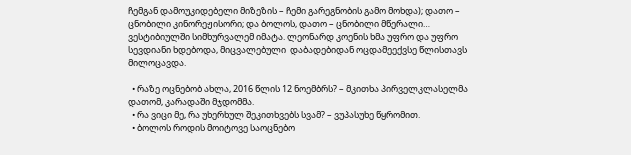ჩემგან დამოუკიდებელი მიზეზის – ჩემი გარეგნობის გამო მოხდა); დათო – ცნობილი კინორეჟისორი; და ბოლოს, დათო – ცნობილი მწერალი… ვესტიბიულში სიმხურვალემ იმატა. ლეონარდ კოენის ხმა უფრო და უფრო სევდიანი ხდებოდა, მიცვალებული  დაბადებიდან ოცდამეექვსე წლისთავს მილოცავდა.

  • რაზე ოცნებობ ახლა, 2016 წლის 12 ნოემბრს? – მკითხა პირველკლასელმა დათომ, კარადაში მჯდომმა.
  • რა ვიცი მე, რა უხერხულ შეკითხვებს სვამ? – ვუპასუხე წყრომით.
  • ბოლოს როდის მოიტოვე საოცნებო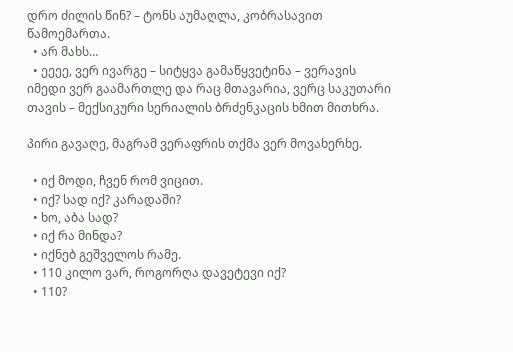დრო ძილის წინ? – ტონს აუმაღლა, კობრასავით წამოემართა.
  • არ მახს…
  • ეეეე, ვერ ივარგე – სიტყვა გამაწყვეტინა – ვერავის იმედი ვერ გაამართლე და რაც მთავარია, ვერც საკუთარი თავის – მექსიკური სერიალის ბრძენკაცის ხმით მითხრა.

პირი გავაღე, მაგრამ ვერაფრის თქმა ვერ მოვახერხე.

  • იქ მოდი, ჩვენ რომ ვიცით.
  • იქ? სად იქ? კარადაში?
  • ხო, აბა სად?
  • იქ რა მინდა?
  • იქნებ გეშველოს რამე.
  • 110 კილო ვარ, როგორღა დავეტევი იქ?
  • 110?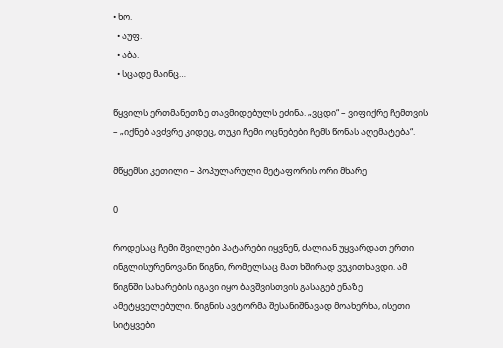• ხო.
  • აუფ.
  • აბა.
  • სცადე მაინც…

წყვილს ერთმანეთზე თავმიდებულს ეძინა. „ვცდი“ – ვიფიქრე ჩემთვის – „იქნებ ავძვრე კიდეც, თუკი ჩემი ოცნებები ჩემს წონას აღემატება“.

მწყემსი კეთილი – პოპულარული მეტაფორის ორი მხარე

0

როდესაც ჩემი შვილები პატარები იყვნენ, ძალიან უყვარდათ ერთი ინგლისურენოვანი წიგნი, რომელსაც მათ ხშირად ვუკითხავდი. ამ წიგნში სახარების იგავი იყო ბავშვისთვის გასაგებ ენაზე ამეტყველებული. წიგნის ავტორმა შესანიშნავად მოახერხა, ისეთი სიტყვები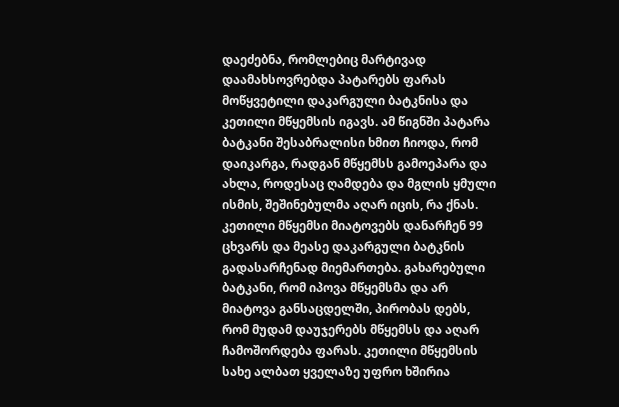დაეძებნა, რომლებიც მარტივად დაამახსოვრებდა პატარებს ფარას მოწყვეტილი დაკარგული ბატკნისა და კეთილი მწყემსის იგავს. ამ წიგნში პატარა ბატკანი შესაბრალისი ხმით ჩიოდა, რომ დაიკარგა, რადგან მწყემსს გამოეპარა და ახლა, როდესაც ღამდება და მგლის ყმული ისმის, შეშინებულმა აღარ იცის, რა ქნას. კეთილი მწყემსი მიატოვებს დანარჩენ 99 ცხვარს და მეასე დაკარგული ბატკნის გადასარჩენად მიემართება. გახარებული ბატკანი, რომ იპოვა მწყემსმა და არ მიატოვა განსაცდელში, პირობას დებს, რომ მუდამ დაუჯერებს მწყემსს და აღარ ჩამოშორდება ფარას. კეთილი მწყემსის სახე ალბათ ყველაზე უფრო ხშირია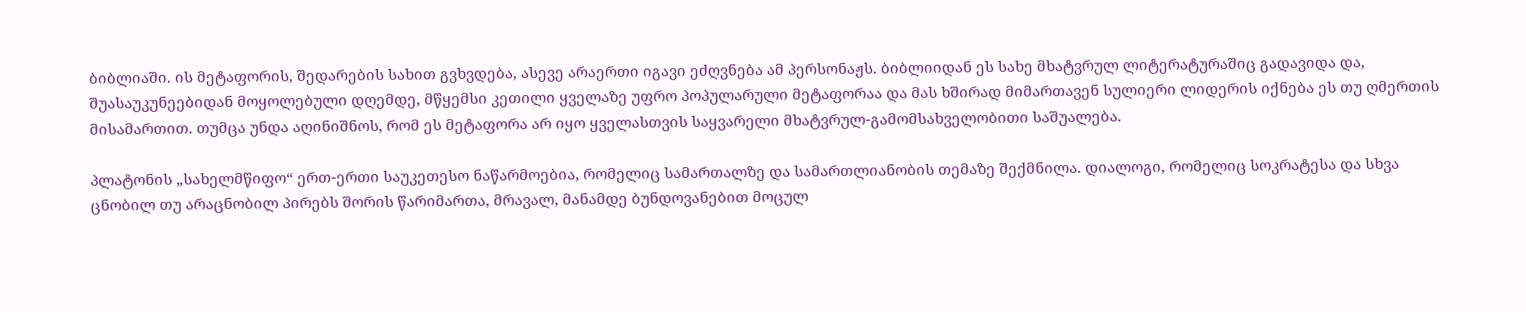ბიბლიაში. ის მეტაფორის, შედარების სახით გვხვდება, ასევე არაერთი იგავი ეძღვნება ამ პერსონაჟს. ბიბლიიდან ეს სახე მხატვრულ ლიტერატურაშიც გადავიდა და, შუასაუკუნეებიდან მოყოლებული დღემდე, მწყემსი კეთილი ყველაზე უფრო პოპულარული მეტაფორაა და მას ხშირად მიმართავენ სულიერი ლიდერის იქნება ეს თუ ღმერთის მისამართით. თუმცა უნდა აღინიშნოს, რომ ეს მეტაფორა არ იყო ყველასთვის საყვარელი მხატვრულ-გამომსახველობითი საშუალება.

პლატონის „სახელმწიფო“ ერთ-ერთი საუკეთესო ნაწარმოებია, რომელიც სამართალზე და სამართლიანობის თემაზე შექმნილა. დიალოგი, რომელიც სოკრატესა და სხვა ცნობილ თუ არაცნობილ პირებს შორის წარიმართა, მრავალ, მანამდე ბუნდოვანებით მოცულ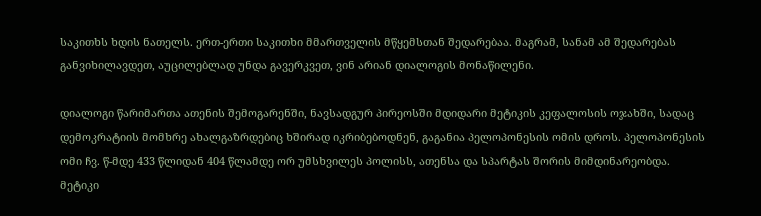საკითხს ხდის ნათელს. ერთ-ერთი საკითხი მმართველის მწყემსთან შედარებაა. მაგრამ, სანამ ამ შედარებას განვიხილავდეთ, აუცილებლად უნდა გავერკვეთ, ვინ არიან დიალოგის მონაწილენი.

დიალოგი წარიმართა ათენის შემოგარენში, ნავსადგურ პირეოსში მდიდარი მეტიკის კეფალოსის ოჯახში, სადაც დემოკრატიის მომხრე ახალგაზრდებიც ხშირად იკრიბებოდნენ, გაგანია პელოპონესის ომის დროს. პელოპონესის ომი ჩვ. წ-მდე 433 წლიდან 404 წლამდე ორ უმსხვილეს პოლისს, ათენსა და სპარტას შორის მიმდინარეობდა. მეტიკი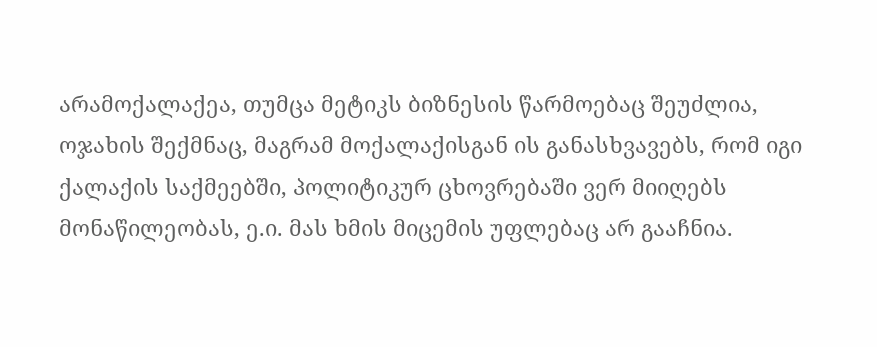არამოქალაქეა, თუმცა მეტიკს ბიზნესის წარმოებაც შეუძლია, ოჯახის შექმნაც, მაგრამ მოქალაქისგან ის განასხვავებს, რომ იგი ქალაქის საქმეებში, პოლიტიკურ ცხოვრებაში ვერ მიიღებს მონაწილეობას, ე.ი. მას ხმის მიცემის უფლებაც არ გააჩნია.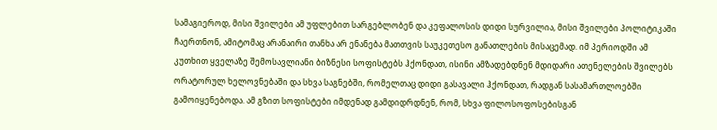სამაგიეროდ, მისი შვილები ამ უფლებით სარგებლობენ და კეფალოსის დიდი სურვილია, მისი შვილები პოლიტიკაში ჩაერთნონ, ამიტომაც არანაირი თანხა არ ენანება მათთვის საუკეთესო განათლების მისაცემად. იმ პერიოდში ამ კუთხით ყველაზე შემოსავლიანი ბიზნესი სოფისტებს ჰქონდათ, ისინი ამზადებდნენ მდიდარი ათენელების შვილებს ორატორულ ხელოვნებაში და სხვა საგნებში, რომელთაც დიდი გასავალი ჰქონდათ, რადგან სასამართლოებში გამოიყენებოდა. ამ გზით სოფისტები იმდენად გამდიდრდნენ, რომ, სხვა ფილოსოფოსებისგან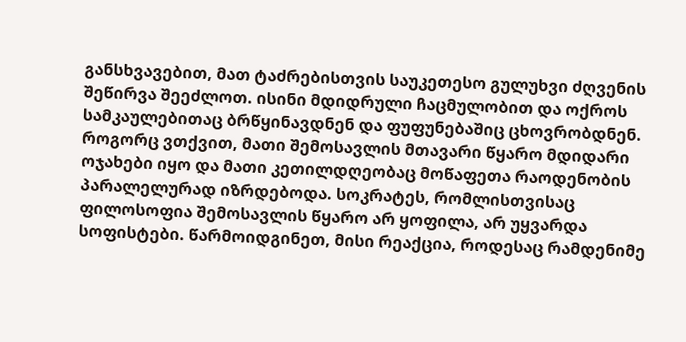განსხვავებით, მათ ტაძრებისთვის საუკეთესო გულუხვი ძღვენის შეწირვა შეეძლოთ. ისინი მდიდრული ჩაცმულობით და ოქროს სამკაულებითაც ბრწყინავდნენ და ფუფუნებაშიც ცხოვრობდნენ. როგორც ვთქვით, მათი შემოსავლის მთავარი წყარო მდიდარი ოჯახები იყო და მათი კეთილდღეობაც მოწაფეთა რაოდენობის პარალელურად იზრდებოდა. სოკრატეს, რომლისთვისაც ფილოსოფია შემოსავლის წყარო არ ყოფილა, არ უყვარდა სოფისტები. წარმოიდგინეთ, მისი რეაქცია, როდესაც რამდენიმე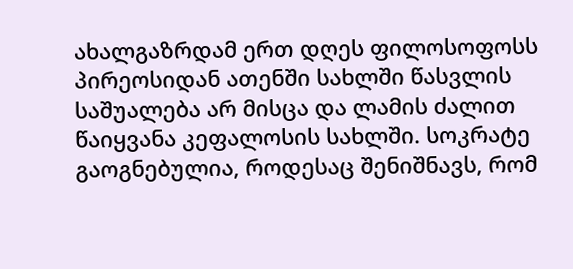ახალგაზრდამ ერთ დღეს ფილოსოფოსს პირეოსიდან ათენში სახლში წასვლის საშუალება არ მისცა და ლამის ძალით წაიყვანა კეფალოსის სახლში. სოკრატე გაოგნებულია, როდესაც შენიშნავს, რომ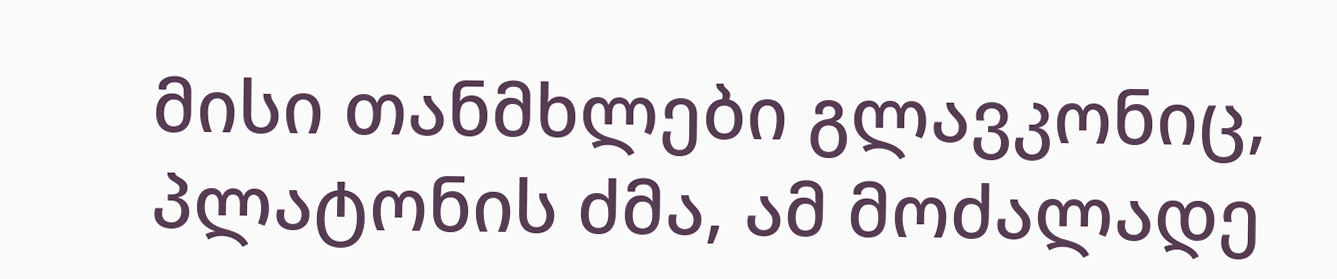მისი თანმხლები გლავკონიც, პლატონის ძმა, ამ მოძალადე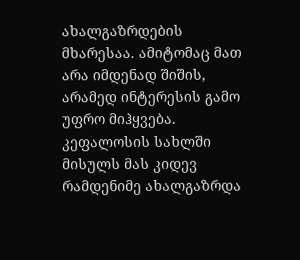ახალგაზრდების მხარესაა. ამიტომაც მათ არა იმდენად შიშის, არამედ ინტერესის გამო უფრო მიჰყვება. კეფალოსის სახლში მისულს მას კიდევ რამდენიმე ახალგაზრდა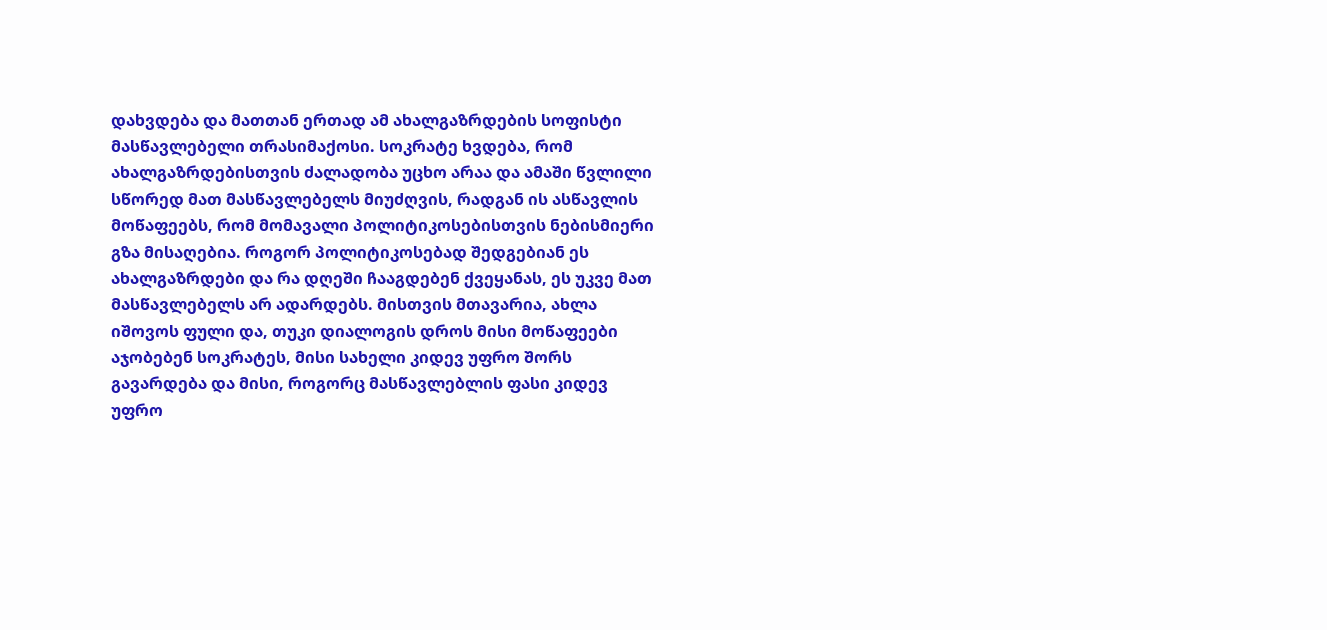დახვდება და მათთან ერთად ამ ახალგაზრდების სოფისტი მასწავლებელი თრასიმაქოსი. სოკრატე ხვდება, რომ ახალგაზრდებისთვის ძალადობა უცხო არაა და ამაში წვლილი სწორედ მათ მასწავლებელს მიუძღვის, რადგან ის ასწავლის მოწაფეებს, რომ მომავალი პოლიტიკოსებისთვის ნებისმიერი გზა მისაღებია. როგორ პოლიტიკოსებად შედგებიან ეს ახალგაზრდები და რა დღეში ჩააგდებენ ქვეყანას, ეს უკვე მათ მასწავლებელს არ ადარდებს. მისთვის მთავარია, ახლა იშოვოს ფული და, თუკი დიალოგის დროს მისი მოწაფეები აჯობებენ სოკრატეს, მისი სახელი კიდევ უფრო შორს გავარდება და მისი, როგორც მასწავლებლის ფასი კიდევ უფრო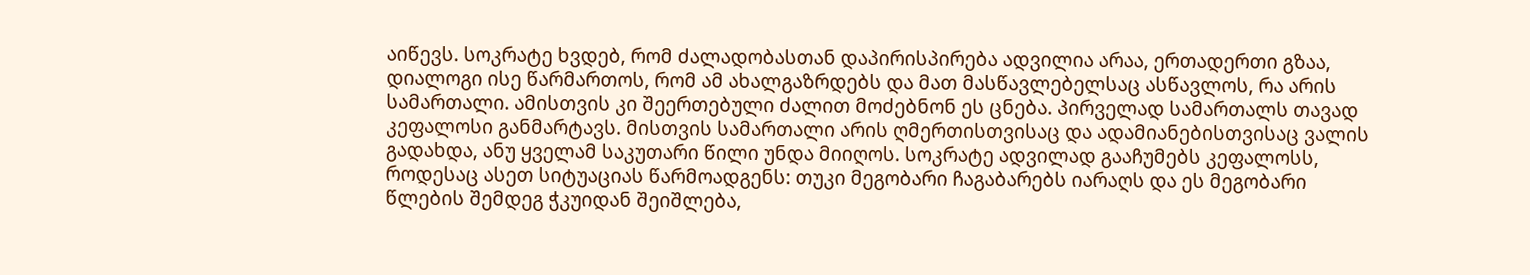აიწევს. სოკრატე ხვდებ, რომ ძალადობასთან დაპირისპირება ადვილია არაა, ერთადერთი გზაა, დიალოგი ისე წარმართოს, რომ ამ ახალგაზრდებს და მათ მასწავლებელსაც ასწავლოს, რა არის სამართალი. ამისთვის კი შეერთებული ძალით მოძებნონ ეს ცნება. პირველად სამართალს თავად კეფალოსი განმარტავს. მისთვის სამართალი არის ღმერთისთვისაც და ადამიანებისთვისაც ვალის გადახდა, ანუ ყველამ საკუთარი წილი უნდა მიიღოს. სოკრატე ადვილად გააჩუმებს კეფალოსს, როდესაც ასეთ სიტუაციას წარმოადგენს: თუკი მეგობარი ჩაგაბარებს იარაღს და ეს მეგობარი წლების შემდეგ ჭკუიდან შეიშლება,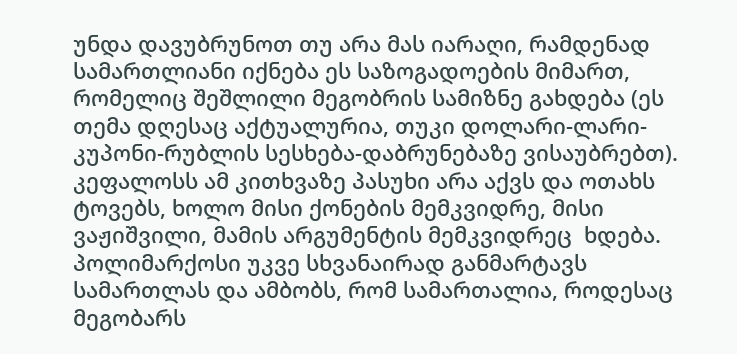უნდა დავუბრუნოთ თუ არა მას იარაღი, რამდენად სამართლიანი იქნება ეს საზოგადოების მიმართ, რომელიც შეშლილი მეგობრის სამიზნე გახდება (ეს თემა დღესაც აქტუალურია, თუკი დოლარი-ლარი-კუპონი-რუბლის სესხება-დაბრუნებაზე ვისაუბრებთ). კეფალოსს ამ კითხვაზე პასუხი არა აქვს და ოთახს ტოვებს, ხოლო მისი ქონების მემკვიდრე, მისი ვაჟიშვილი, მამის არგუმენტის მემკვიდრეც  ხდება. პოლიმარქოსი უკვე სხვანაირად განმარტავს სამართლას და ამბობს, რომ სამართალია, როდესაც მეგობარს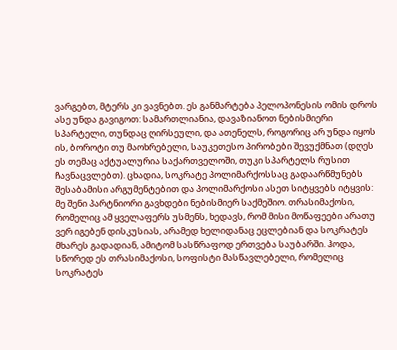ვარგებთ, მტერს კი ვავნებთ. ეს განმარტება პელოპონესის ომის დროს ასე უნდა გავიგოთ: სამართლიანია, დავაზიანოთ ნებისმიერი სპარტელი, თუნდაც ღირსეული, და ათენელს, როგორიც არ უნდა იყოს ის, ბოროტი თუ მაოხრებელი, საუკეთესო პირობები შევუქმნათ (დღეს ეს თემაც აქტუალურია საქართველოში, თუკი სპარტელს რუსით ჩავნაცვლებთ). ცხადია, სოკრატე პოლიმარქოსსაც გადაარწმუნებს შესაბამისი არგუმენტებით და პოლიმარქოსი ასეთ სიტყვებს იტყვის: მე შენი პარტნიორი გავხდები ნებისმიერ საქმეშიო. თრასიმაქოსი, რომელიც ამ ყველაფერს უსმენს, ხედავს, რომ მისი მოწაფეები არათუ ვერ იგებენ დისკუსიას, არამედ ხელიდანაც ეცლებიან და სოკრატეს მხარეს გადადიან, ამიტომ სასწრაფოდ ერთვება საუბარში. ჰოდა, სწორედ ეს თრასიმაქოსი, სოფისტი მასწავლებელი, რომელიც სოკრატეს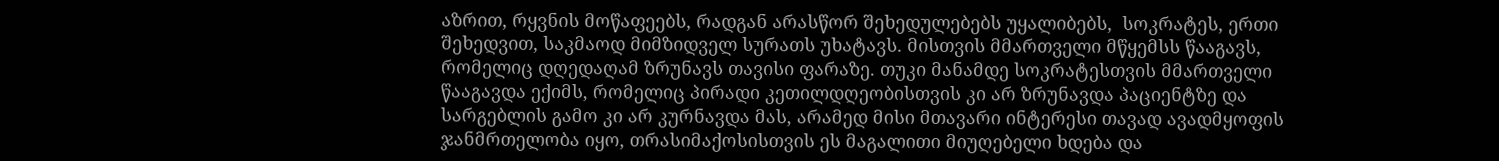აზრით, რყვნის მოწაფეებს, რადგან არასწორ შეხედულებებს უყალიბებს,  სოკრატეს, ერთი შეხედვით, საკმაოდ მიმზიდველ სურათს უხატავს. მისთვის მმართველი მწყემსს წააგავს, რომელიც დღედაღამ ზრუნავს თავისი ფარაზე. თუკი მანამდე სოკრატესთვის მმართველი წააგავდა ექიმს, რომელიც პირადი კეთილდღეობისთვის კი არ ზრუნავდა პაციენტზე და სარგებლის გამო კი არ კურნავდა მას, არამედ მისი მთავარი ინტერესი თავად ავადმყოფის ჯანმრთელობა იყო, თრასიმაქოსისთვის ეს მაგალითი მიუღებელი ხდება და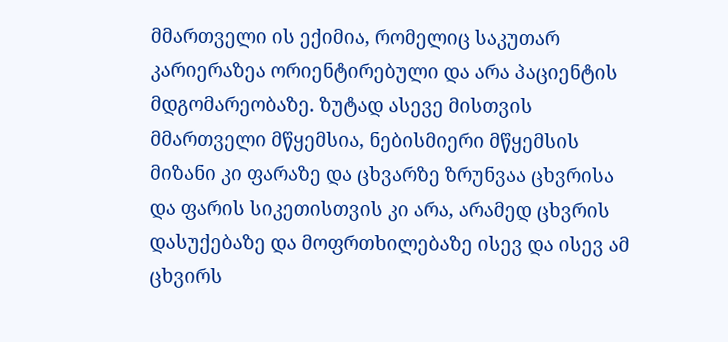მმართველი ის ექიმია, რომელიც საკუთარ კარიერაზეა ორიენტირებული და არა პაციენტის მდგომარეობაზე. ზუტად ასევე მისთვის მმართველი მწყემსია, ნებისმიერი მწყემსის მიზანი კი ფარაზე და ცხვარზე ზრუნვაა ცხვრისა და ფარის სიკეთისთვის კი არა, არამედ ცხვრის დასუქებაზე და მოფრთხილებაზე ისევ და ისევ ამ ცხვირს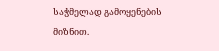საჭმელად გამოყენების მიზნით.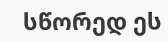სწორედ ეს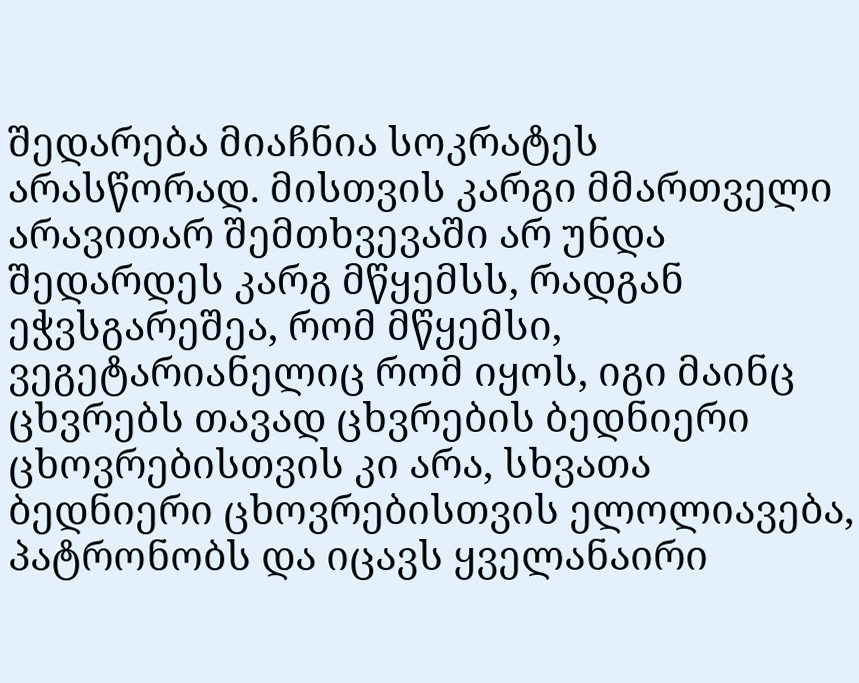შედარება მიაჩნია სოკრატეს არასწორად. მისთვის კარგი მმართველი არავითარ შემთხვევაში არ უნდა შედარდეს კარგ მწყემსს, რადგან ეჭვსგარეშეა, რომ მწყემსი, ვეგეტარიანელიც რომ იყოს, იგი მაინც ცხვრებს თავად ცხვრების ბედნიერი ცხოვრებისთვის კი არა, სხვათა ბედნიერი ცხოვრებისთვის ელოლიავება, პატრონობს და იცავს ყველანაირი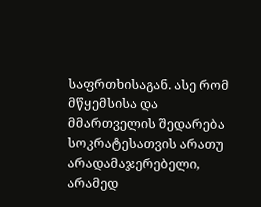საფრთხისაგან. ასე რომ მწყემსისა და მმართველის შედარება სოკრატესათვის არათუ არადამაჯერებელი, არამედ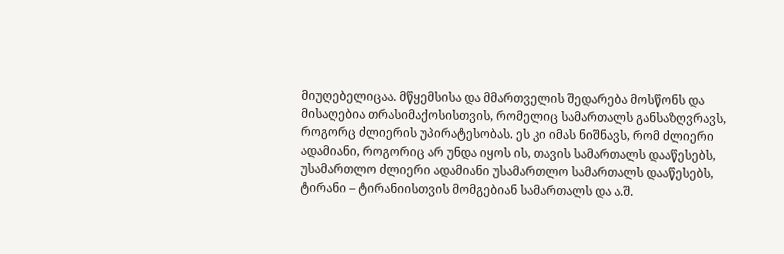მიუღებელიცაა. მწყემსისა და მმართველის შედარება მოსწონს და მისაღებია თრასიმაქოსისთვის, რომელიც სამართალს განსაზღვრავს, როგორც ძლიერის უპირატესობას. ეს კი იმას ნიშნავს, რომ ძლიერი ადამიანი, როგორიც არ უნდა იყოს ის, თავის სამართალს დააწესებს, უსამართლო ძლიერი ადამიანი უსამართლო სამართალს დააწესებს, ტირანი – ტირანიისთვის მომგებიან სამართალს და ა.შ.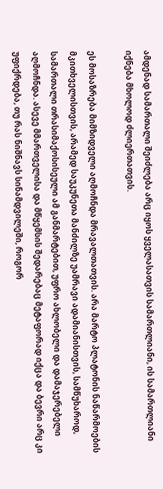ამდენად სამართალი შეიძლება არც იყოს ყველასათვის სამართლიანი, ის სამართლიანი იქნება მხოლოდ ძლიერთათვის.

ეს მოსაზრება მიმზიდველი აღმოჩნდა მრავალთათვის. არა მარტო პლატონის ნაწარმოების მკითხველისთვის, არამედ საუკუნეთა მანძილზე უამრავი ადამიანისთვის, სამწუხაროდ, სამართალი თრასიმაქოსისეული ამ განმარტებით, უფრო ახლობელი და დამაჯერებელი აღმოჩნდა. ასევე მმართველისა და მწყემსის შედარებაც მეტაფორად იქცა და ბევრი არც კი უფიქრდება, თუ რას ნიშნავს სინამდვილეში, როგორ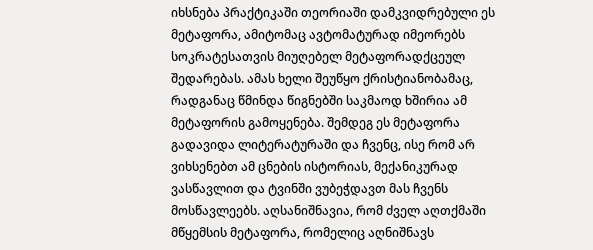იხსნება პრაქტიკაში თეორიაში დამკვიდრებული ეს მეტაფორა, ამიტომაც ავტომატურად იმეორებს სოკრატესათვის მიუღებელ მეტაფორადქცეულ შედარებას. ამას ხელი შეუწყო ქრისტიანობამაც, რადგანაც წმინდა წიგნებში საკმაოდ ხშირია ამ მეტაფორის გამოყენება. შემდეგ ეს მეტაფორა გადავიდა ლიტერატურაში და ჩვენც, ისე რომ არ ვიხსენებთ ამ ცნების ისტორიას, მექანიკურად ვასწავლით და ტვინში ვუბეჭდავთ მას ჩვენს მოსწავლეებს. აღსანიშნავია, რომ ძველ აღთქმაში მწყემსის მეტაფორა, რომელიც აღნიშნავს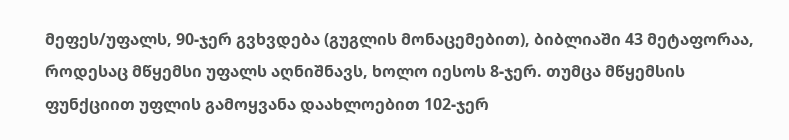მეფეს/უფალს, 90-ჯერ გვხვდება (გუგლის მონაცემებით), ბიბლიაში 43 მეტაფორაა, როდესაც მწყემსი უფალს აღნიშნავს, ხოლო იესოს 8-ჯერ. თუმცა მწყემსის ფუნქციით უფლის გამოყვანა დაახლოებით 102-ჯერ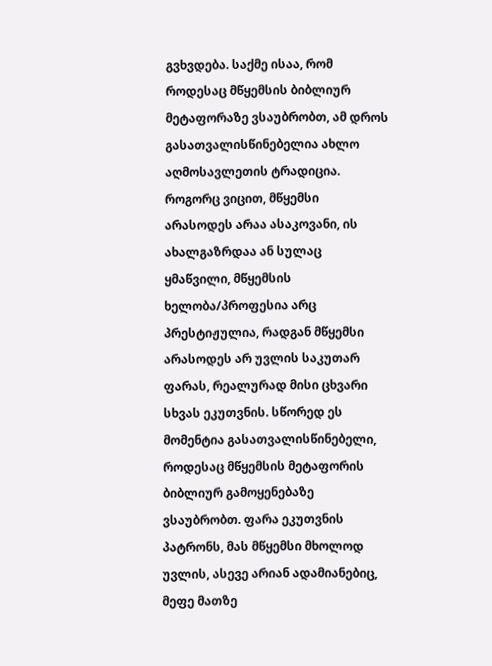გვხვდება. საქმე ისაა, რომ როდესაც მწყემსის ბიბლიურ მეტაფორაზე ვსაუბრობთ, ამ დროს გასათვალისწინებელია ახლო აღმოსავლეთის ტრადიცია. როგორც ვიცით, მწყემსი არასოდეს არაა ასაკოვანი, ის ახალგაზრდაა ან სულაც ყმაწვილი, მწყემსის ხელობა/პროფესია არც პრესტიჟულია, რადგან მწყემსი არასოდეს არ უვლის საკუთარ ფარას, რეალურად მისი ცხვარი სხვას ეკუთვნის. სწორედ ეს მომენტია გასათვალისწინებელი, როდესაც მწყემსის მეტაფორის ბიბლიურ გამოყენებაზე ვსაუბრობთ. ფარა ეკუთვნის პატრონს, მას მწყემსი მხოლოდ უვლის, ასევე არიან ადამიანებიც, მეფე მათზე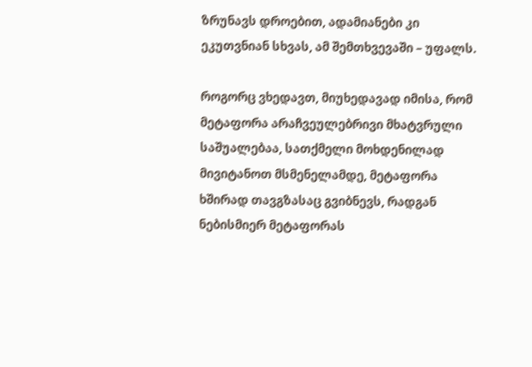ზრუნავს დროებით, ადამიანები კი ეკუთვნიან სხვას, ამ შემთხვევაში – უფალს.

როგორც ვხედავთ, მიუხედავად იმისა, რომ მეტაფორა არაჩვეულებრივი მხატვრული საშუალებაა, სათქმელი მოხდენილად მივიტანოთ მსმენელამდე, მეტაფორა ხშირად თავგზასაც გვიბნევს, რადგან ნებისმიერ მეტაფორას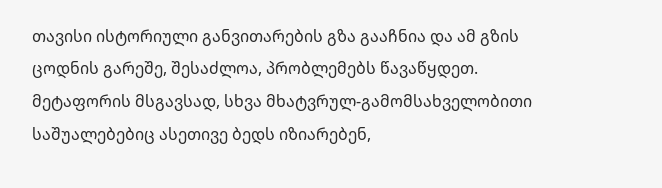თავისი ისტორიული განვითარების გზა გააჩნია და ამ გზის ცოდნის გარეშე, შესაძლოა, პრობლემებს წავაწყდეთ. მეტაფორის მსგავსად, სხვა მხატვრულ-გამომსახველობითი საშუალებებიც ასეთივე ბედს იზიარებენ,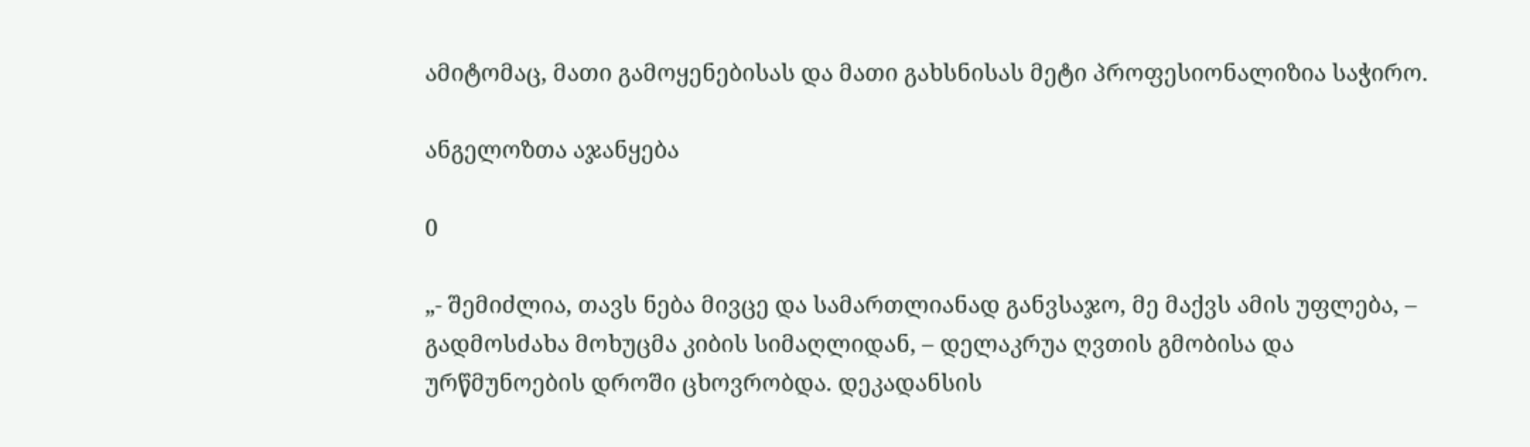ამიტომაც, მათი გამოყენებისას და მათი გახსნისას მეტი პროფესიონალიზია საჭირო.

ანგელოზთა აჯანყება

0

„- შემიძლია, თავს ნება მივცე და სამართლიანად განვსაჯო, მე მაქვს ამის უფლება, – გადმოსძახა მოხუცმა კიბის სიმაღლიდან, – დელაკრუა ღვთის გმობისა და ურწმუნოების დროში ცხოვრობდა. დეკადანსის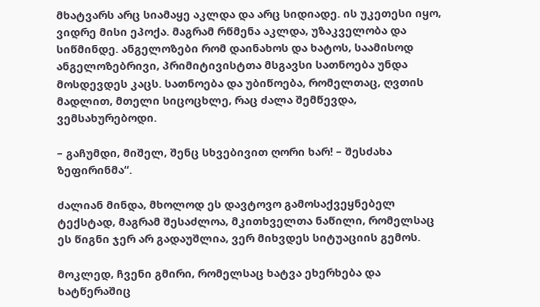მხატვარს არც სიამაყე აკლდა და არც სიდიადე. ის უკეთესი იყო, ვიდრე მისი ეპოქა. მაგრამ რწმენა აკლდა, უზაკველობა და სიწმინდე. ანგელოზები რომ დაინახოს და ხატოს, საამისოდ ანგელოზებრივი, პრიმიტივისტთა მსგავსი სათნოება უნდა მოსდევდეს კაცს. სათნოება და უბიწოება, რომელთაც, ღვთის მადლით, მთელი სიცოცხლე, რაც ძალა შემწევდა, ვემსახურებოდი.

– გაჩუმდი, მიშელ, შენც სხვებივით ღორი ხარ! – შესძახა ზეფირინმა“.

ძალიან მინდა, მხოლოდ ეს დავტოვო გამოსაქვეყნებელ ტექსტად, მაგრამ შესაძლოა, მკითხველთა ნაწილი, რომელსაც ეს წიგნი ჯერ არ გადაუშლია, ვერ მიხვდეს სიტუაციის გემოს.

მოკლედ, ჩვენი გმირი, რომელსაც ხატვა ეხერხება და ხატწერაშიც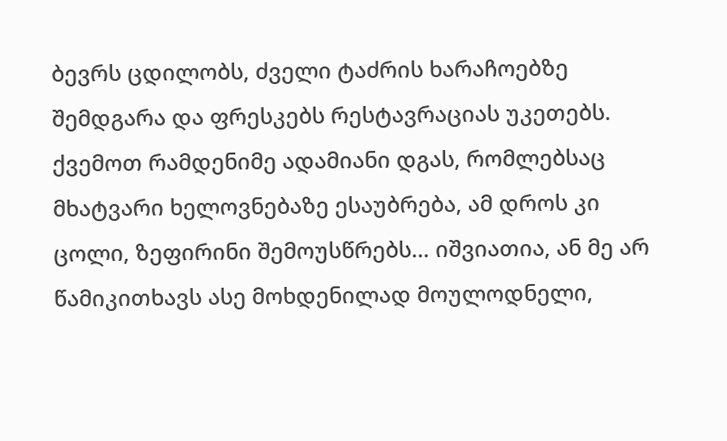ბევრს ცდილობს, ძველი ტაძრის ხარაჩოებზე შემდგარა და ფრესკებს რესტავრაციას უკეთებს. ქვემოთ რამდენიმე ადამიანი დგას, რომლებსაც მხატვარი ხელოვნებაზე ესაუბრება, ამ დროს კი ცოლი, ზეფირინი შემოუსწრებს… იშვიათია, ან მე არ წამიკითხავს ასე მოხდენილად მოულოდნელი,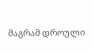მაგრამ დროული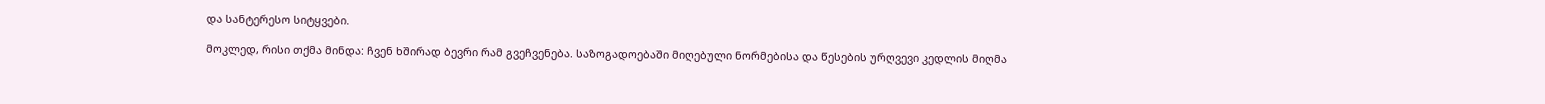და სანტერესო სიტყვები.

მოკლედ, რისი თქმა მინდა: ჩვენ ხშირად ბევრი რამ გვეჩვენება. საზოგადოებაში მიღებული ნორმებისა და წესების ურღვევი კედლის მიღმა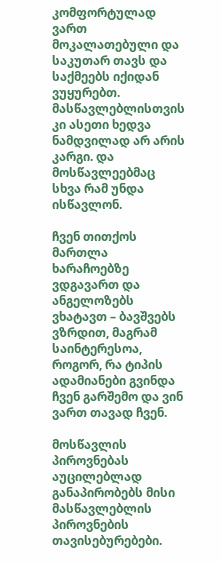კომფორტულად ვართ მოკალათებული და საკუთარ თავს და საქმეებს იქიდან ვუყურებთ. მასწავლებლისთვის კი ასეთი ხედვა ნამდვილად არ არის კარგი. და მოსწავლეებმაც სხვა რამ უნდა ისწავლონ.

ჩვენ თითქოს მართლა ხარაჩოებზე ვდგავართ და ანგელოზებს ვხატავთ – ბავშვებს ვზრდით, მაგრამ საინტერესოა, როგორ, რა ტიპის ადამიანები გვინდა ჩვენ გარშემო და ვინ ვართ თავად ჩვენ.

მოსწავლის პიროვნებას აუცილებლად განაპირობებს მისი მასწავლებლის პიროვნების თავისებურებები.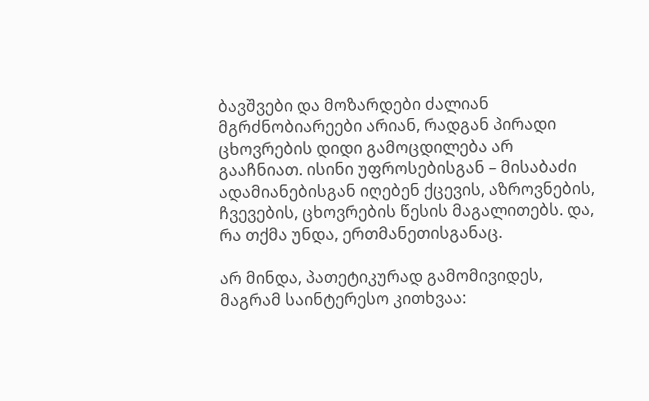ბავშვები და მოზარდები ძალიან მგრძნობიარეები არიან, რადგან პირადი ცხოვრების დიდი გამოცდილება არ გააჩნიათ. ისინი უფროსებისგან – მისაბაძი ადამიანებისგან იღებენ ქცევის, აზროვნების, ჩვევების, ცხოვრების წესის მაგალითებს. და, რა თქმა უნდა, ერთმანეთისგანაც.

არ მინდა, პათეტიკურად გამომივიდეს, მაგრამ საინტერესო კითხვაა: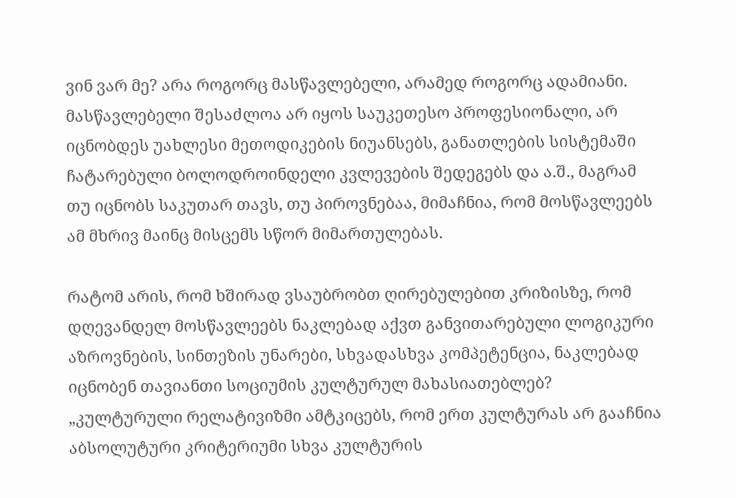ვინ ვარ მე? არა როგორც მასწავლებელი, არამედ როგორც ადამიანი. მასწავლებელი შესაძლოა არ იყოს საუკეთესო პროფესიონალი, არ იცნობდეს უახლესი მეთოდიკების ნიუანსებს, განათლების სისტემაში ჩატარებული ბოლოდროინდელი კვლევების შედეგებს და ა.შ., მაგრამ თუ იცნობს საკუთარ თავს, თუ პიროვნებაა, მიმაჩნია, რომ მოსწავლეებს ამ მხრივ მაინც მისცემს სწორ მიმართულებას.

რატომ არის, რომ ხშირად ვსაუბრობთ ღირებულებით კრიზისზე, რომ დღევანდელ მოსწავლეებს ნაკლებად აქვთ განვითარებული ლოგიკური აზროვნების, სინთეზის უნარები, სხვადასხვა კომპეტენცია, ნაკლებად იცნობენ თავიანთი სოციუმის კულტურულ მახასიათებლებ? „კულტურული რელატივიზმი ამტკიცებს, რომ ერთ კულტურას არ გააჩნია აბსოლუტური კრიტერიუმი სხვა კულტურის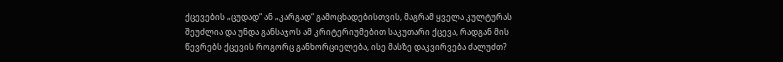ქცევების „ცუდად“ ან „კარგად“ გამოცხადებისთვის, მაგრამ ყველა კულტურას შეუძლია და უნდა განსაჯოს ამ კრიტერიუმებით საკუთარი ქცევა, რადგან მის წევრებს ქცევის როგორც განხორციელება, ისე მასზე დაკვირვება ძალუძთ?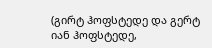(გირტ ჰოფსტედე და გერტ იან ჰოფსტედე,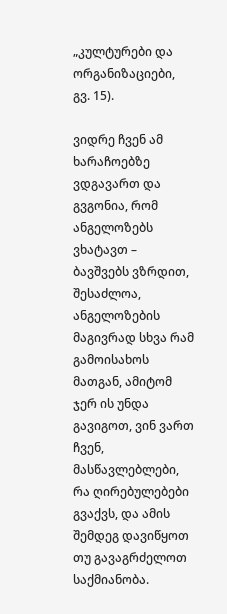„კულტურები და ორგანიზაციები,   გვ. 15).

ვიდრე ჩვენ ამ ხარაჩოებზე ვდგავართ და გვგონია, რომ ანგელოზებს ვხატავთ – ბავშვებს ვზრდით, შესაძლოა, ანგელოზების მაგივრად სხვა რამ გამოისახოს მათგან, ამიტომ ჯერ ის უნდა გავიგოთ, ვინ ვართ ჩვენ, მასწავლებლები, რა ღირებულებები გვაქვს, და ამის შემდეგ დავიწყოთ თუ გავაგრძელოთ საქმიანობა.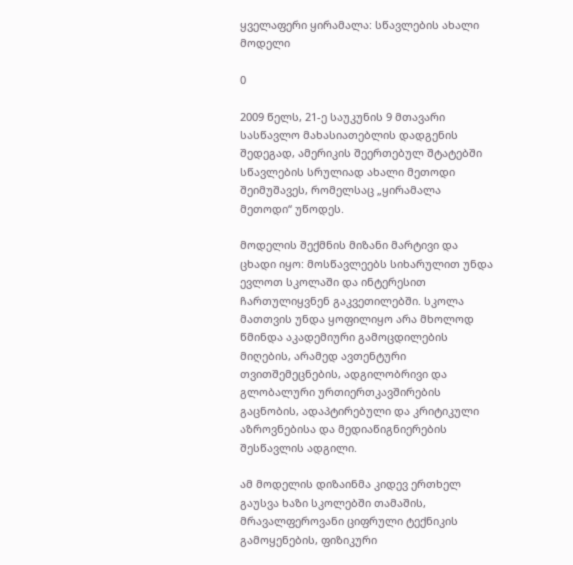ყველაფერი ყირამალა: სწავლების ახალი მოდელი

0

2009 წელს, 21-ე საუკუნის 9 მთავარი სასწავლო მახასიათებლის დადგენის შედეგად, ამერიკის შეერთებულ შტატებში სწავლების სრულიად ახალი მეთოდი შეიმუშავეს, რომელსაც „ყირამალა მეთოდი“ უწოდეს.

მოდელის შექმნის მიზანი მარტივი და ცხადი იყო: მოსწავლეებს სიხარულით უნდა ევლოთ სკოლაში და ინტერესით ჩართულიყვნენ გაკვეთილებში. სკოლა მათთვის უნდა ყოფილიყო არა მხოლოდ წმინდა აკადემიური გამოცდილების მიღების, არამედ ავთენტური თვითშემეცნების, ადგილობრივი და გლობალური ურთიერთკავშირების გაცნობის, ადაპტირებული და კრიტიკული აზროვნებისა და მედიაწიგნიერების შესწავლის ადგილი.

ამ მოდელის დიზაინმა კიდევ ერთხელ გაუსვა ხაზი სკოლებში თამაშის, მრავალფეროვანი ციფრული ტექნიკის გამოყენების, ფიზიკური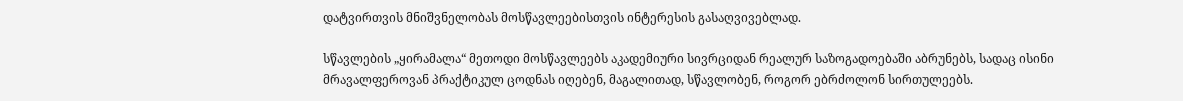დატვირთვის მნიშვნელობას მოსწავლეებისთვის ინტერესის გასაღვივებლად.

სწავლების „ყირამალა“ მეთოდი მოსწავლეებს აკადემიური სივრციდან რეალურ საზოგადოებაში აბრუნებს, სადაც ისინი მრავალფეროვან პრაქტიკულ ცოდნას იღებენ, მაგალითად, სწავლობენ, როგორ ებრძოლონ სირთულეებს.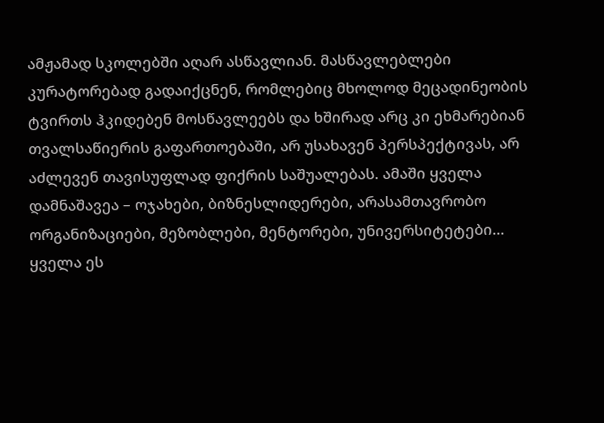ამჟამად სკოლებში აღარ ასწავლიან. მასწავლებლები კურატორებად გადაიქცნენ, რომლებიც მხოლოდ მეცადინეობის ტვირთს ჰკიდებენ მოსწავლეებს და ხშირად არც კი ეხმარებიან თვალსაწიერის გაფართოებაში, არ უსახავენ პერსპექტივას, არ აძლევენ თავისუფლად ფიქრის საშუალებას. ამაში ყველა დამნაშავეა – ოჯახები, ბიზნესლიდერები, არასამთავრობო ორგანიზაციები, მეზობლები, მენტორები, უნივერსიტეტები… ყველა ეს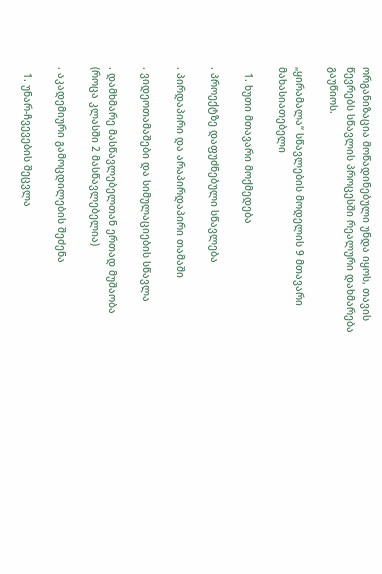ორგანიზაცია მოწადინებული უნდა იყოს, თავის წევრებს სწავლის პროცესში რეალური დახმარება გაუწიოს.

„ყირამალა“ სწავლების მოდელის 9 მთავარი მახასიათებელი

  1. ხუთი მთავარი მოქმედება

. პროექტზე დაფუძნებული სწავლება

. პირდაპირი და არაპირდაპირი თამაში

. ვიდეოთამაშები და სიმულაციების სწავლა

. დამხმარე მასწავლებელთან ერთად მუშაობა (როცა კლასში 2 მასწავლებელია)

. აკადემიური გამოცდილების შეძენა

  1. უნარ-ჩვევების შეცვლა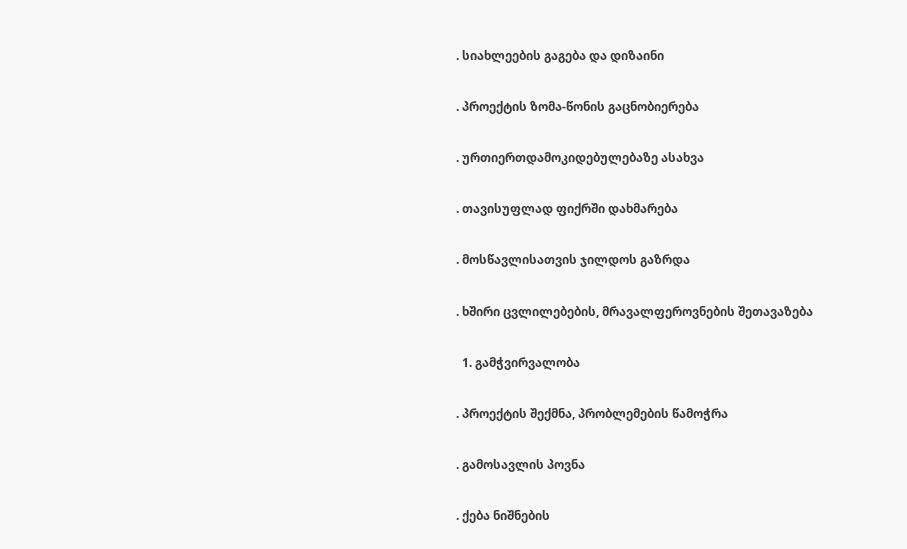. სიახლეების გაგება და დიზაინი

. პროექტის ზომა-წონის გაცნობიერება

. ურთიერთდამოკიდებულებაზე ასახვა

. თავისუფლად ფიქრში დახმარება

. მოსწავლისათვის ჯილდოს გაზრდა

. ხშირი ცვლილებების, მრავალფეროვნების შეთავაზება

  1. გამჭვირვალობა

. პროექტის შექმნა, პრობლემების წამოჭრა

. გამოსავლის პოვნა

. ქება ნიშნების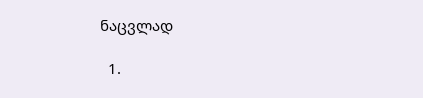ნაცვლად

  1.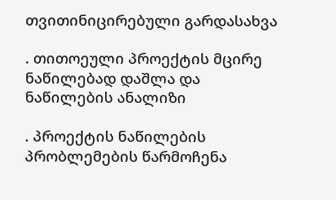თვითინიცირებული გარდასახვა

. თითოეული პროექტის მცირე ნაწილებად დაშლა და ნაწილების ანალიზი

. პროექტის ნაწილების პრობლემების წარმოჩენა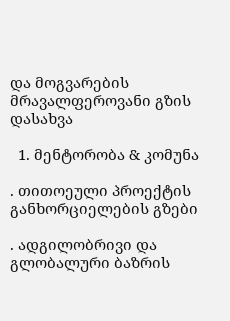და მოგვარების მრავალფეროვანი გზის დასახვა

  1. მენტორობა & კომუნა

. თითოეული პროექტის განხორციელების გზები

. ადგილობრივი და გლობალური ბაზრის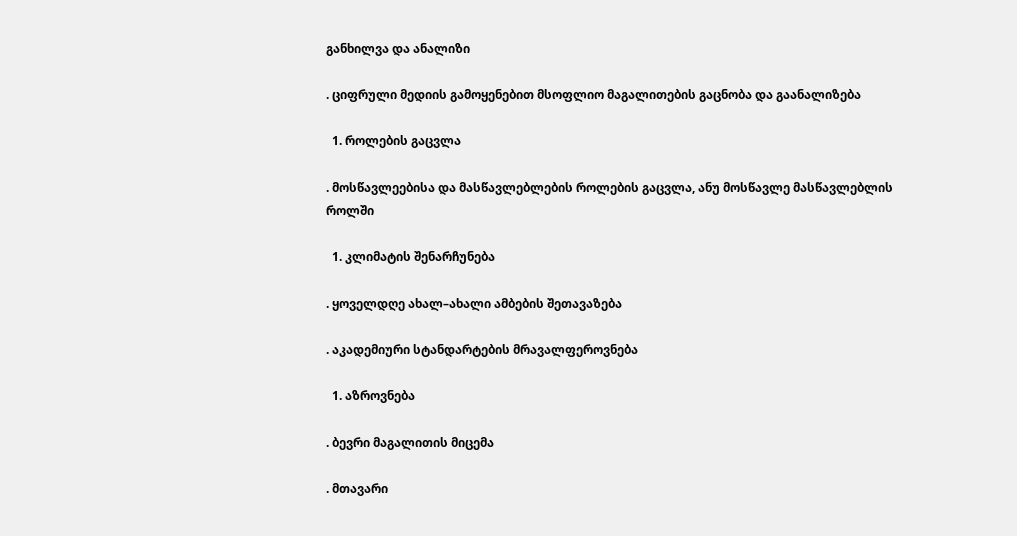განხილვა და ანალიზი

. ციფრული მედიის გამოყენებით მსოფლიო მაგალითების გაცნობა და გაანალიზება

  1. როლების გაცვლა

. მოსწავლეებისა და მასწავლებლების როლების გაცვლა, ანუ მოსწავლე მასწავლებლის როლში

  1. კლიმატის შენარჩუნება

. ყოველდღე ახალ–ახალი ამბების შეთავაზება

. აკადემიური სტანდარტების მრავალფეროვნება

  1. აზროვნება

. ბევრი მაგალითის მიცემა

. მთავარი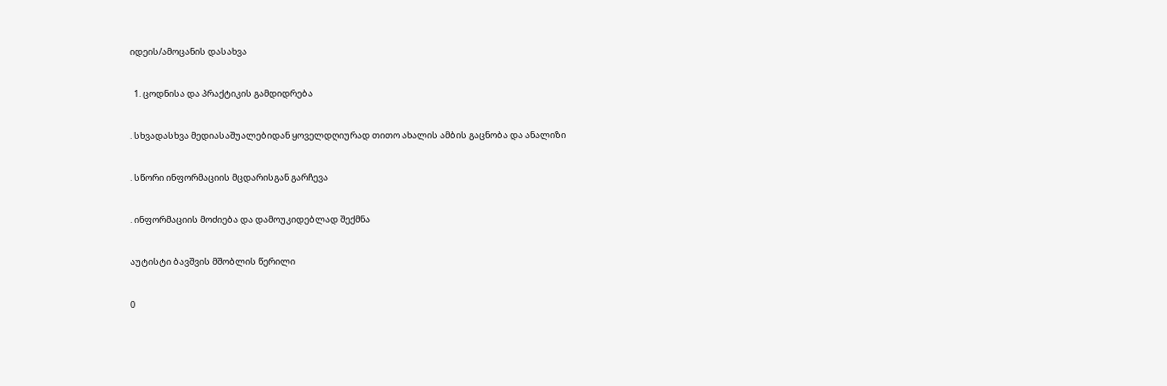იდეის/ამოცანის დასახვა

  1. ცოდნისა და პრაქტიკის გამდიდრება

. სხვადასხვა მედიასაშუალებიდან ყოველდღიურად თითო ახალის ამბის გაცნობა და ანალიზი

. სწორი ინფორმაციის მცდარისგან გარჩევა

. ინფორმაციის მოძიება და დამოუკიდებლად შექმნა

აუტისტი ბავშვის მშობლის წერილი

0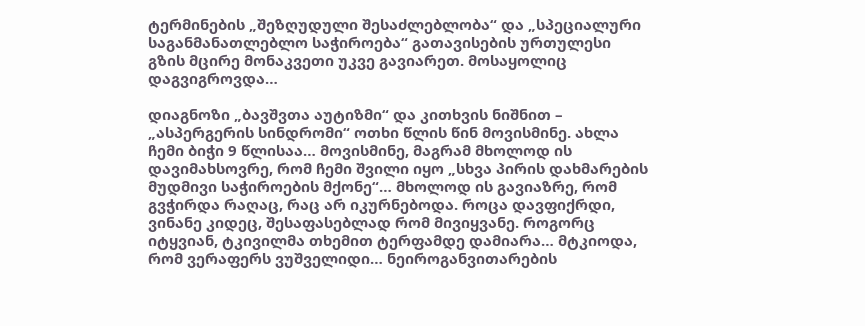ტერმინების „შეზღუდული შესაძლებლობა“ და „სპეციალური საგანმანათლებლო საჭიროება“ გათავისების ურთულესი გზის მცირე მონაკვეთი უკვე გავიარეთ. მოსაყოლიც დაგვიგროვდა…

დიაგნოზი „ბავშვთა აუტიზმი“ და კითხვის ნიშნით – „ასპერგერის სინდრომი“ ოთხი წლის წინ მოვისმინე. ახლა ჩემი ბიჭი 9 წლისაა… მოვისმინე, მაგრამ მხოლოდ ის დავიმახსოვრე, რომ ჩემი შვილი იყო „სხვა პირის დახმარების მუდმივი საჭიროების მქონე“… მხოლოდ ის გავიაზრე, რომ გვჭირდა რაღაც, რაც არ იკურნებოდა. როცა დავფიქრდი, ვინანე კიდეც, შესაფასებლად რომ მივიყვანე. როგორც იტყვიან, ტკივილმა თხემით ტერფამდე დამიარა… მტკიოდა, რომ ვერაფერს ვუშველიდი… ნეიროგანვითარების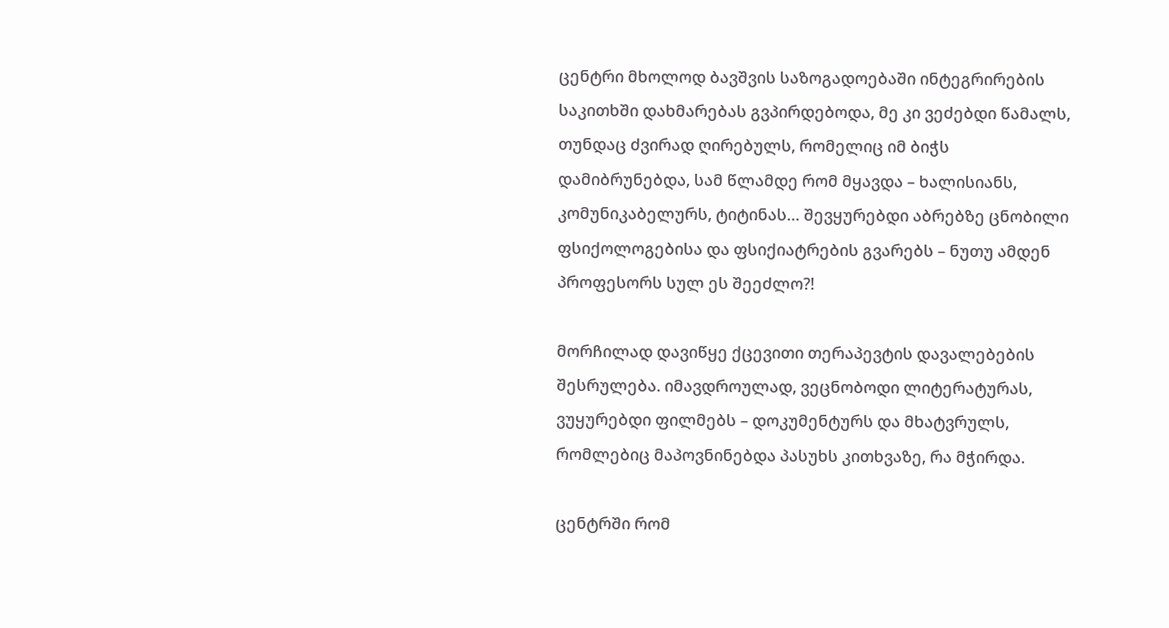ცენტრი მხოლოდ ბავშვის საზოგადოებაში ინტეგრირების საკითხში დახმარებას გვპირდებოდა, მე კი ვეძებდი წამალს, თუნდაც ძვირად ღირებულს, რომელიც იმ ბიჭს დამიბრუნებდა, სამ წლამდე რომ მყავდა – ხალისიანს, კომუნიკაბელურს, ტიტინას… შევყურებდი აბრებზე ცნობილი ფსიქოლოგებისა და ფსიქიატრების გვარებს – ნუთუ ამდენ პროფესორს სულ ეს შეეძლო?!

მორჩილად დავიწყე ქცევითი თერაპევტის დავალებების შესრულება. იმავდროულად, ვეცნობოდი ლიტერატურას, ვუყურებდი ფილმებს – დოკუმენტურს და მხატვრულს, რომლებიც მაპოვნინებდა პასუხს კითხვაზე, რა მჭირდა.

ცენტრში რომ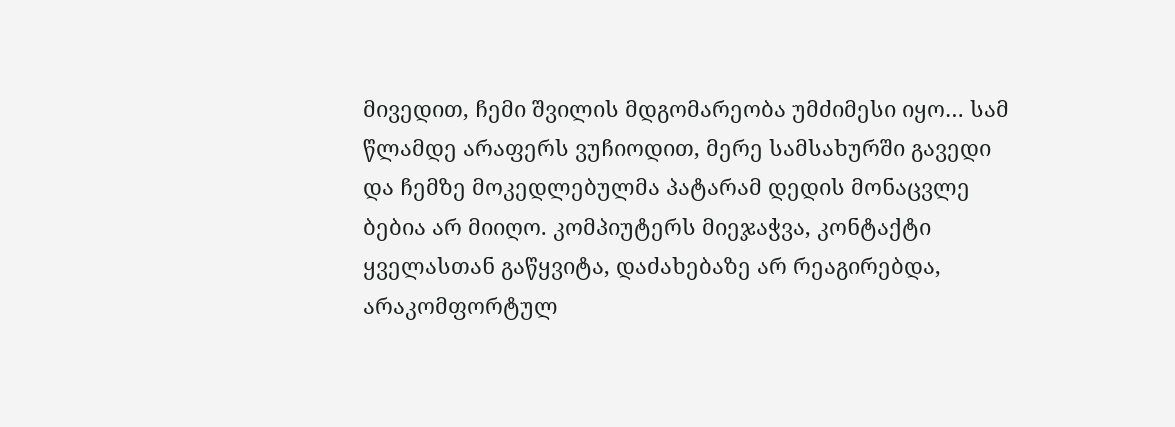მივედით, ჩემი შვილის მდგომარეობა უმძიმესი იყო… სამ წლამდე არაფერს ვუჩიოდით, მერე სამსახურში გავედი და ჩემზე მოკედლებულმა პატარამ დედის მონაცვლე ბებია არ მიიღო. კომპიუტერს მიეჯაჭვა, კონტაქტი ყველასთან გაწყვიტა, დაძახებაზე არ რეაგირებდა, არაკომფორტულ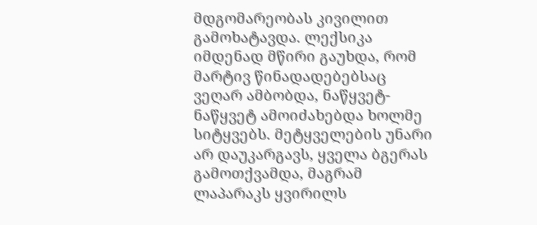მდგომარეობას კივილით გამოხატავდა. ლექსიკა იმდენად მწირი გაუხდა, რომ მარტივ წინადადებებსაც ვეღარ ამბობდა, ნაწყვეტ-ნაწყვეტ ამოიძახებდა ხოლმე სიტყვებს. მეტყველების უნარი არ დაუკარგავს, ყველა ბგერას გამოთქვამდა, მაგრამ ლაპარაკს ყვირილს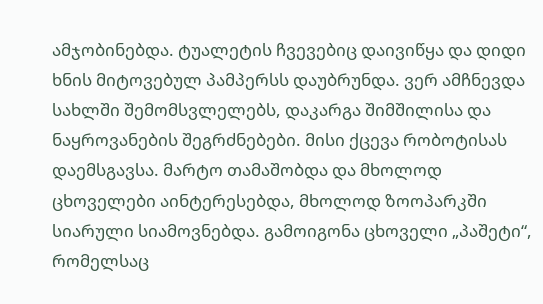ამჯობინებდა. ტუალეტის ჩვევებიც დაივიწყა და დიდი ხნის მიტოვებულ პამპერსს დაუბრუნდა. ვერ ამჩნევდა სახლში შემომსვლელებს, დაკარგა შიმშილისა და ნაყროვანების შეგრძნებები. მისი ქცევა რობოტისას დაემსგავსა. მარტო თამაშობდა და მხოლოდ ცხოველები აინტერესებდა, მხოლოდ ზოოპარკში სიარული სიამოვნებდა. გამოიგონა ცხოველი „პაშეტი“, რომელსაც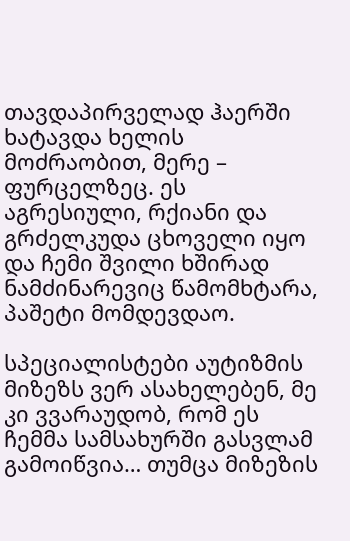თავდაპირველად ჰაერში ხატავდა ხელის მოძრაობით, მერე – ფურცელზეც. ეს აგრესიული, რქიანი და გრძელკუდა ცხოველი იყო და ჩემი შვილი ხშირად ნამძინარევიც წამომხტარა, პაშეტი მომდევდაო.

სპეციალისტები აუტიზმის მიზეზს ვერ ასახელებენ, მე კი ვვარაუდობ, რომ ეს ჩემმა სამსახურში გასვლამ გამოიწვია… თუმცა მიზეზის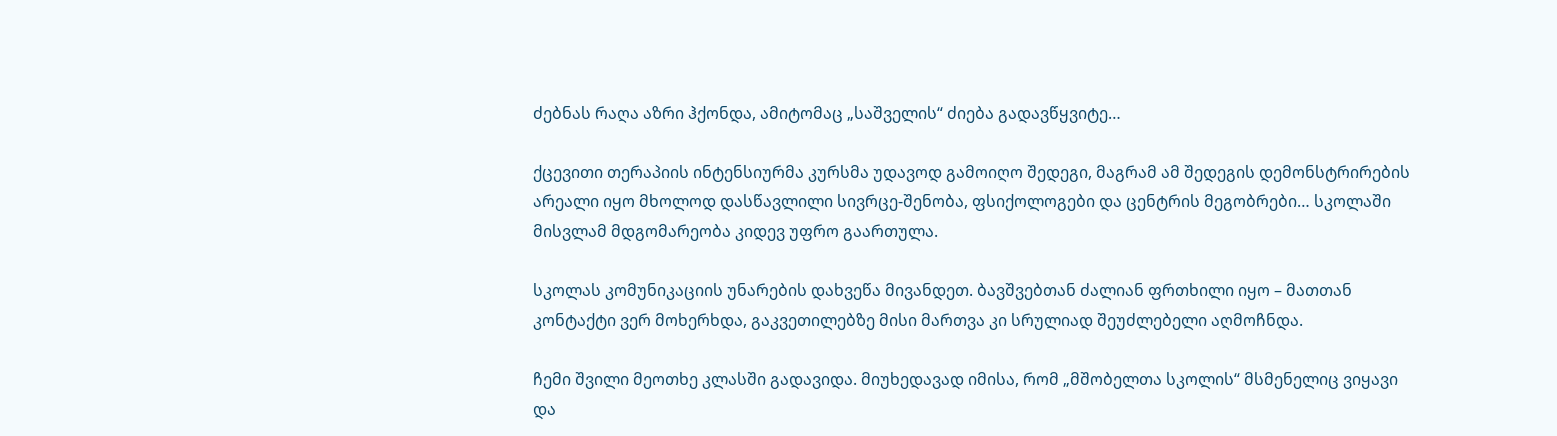ძებნას რაღა აზრი ჰქონდა, ამიტომაც „საშველის“ ძიება გადავწყვიტე…

ქცევითი თერაპიის ინტენსიურმა კურსმა უდავოდ გამოიღო შედეგი, მაგრამ ამ შედეგის დემონსტრირების არეალი იყო მხოლოდ დასწავლილი სივრცე-შენობა, ფსიქოლოგები და ცენტრის მეგობრები… სკოლაში მისვლამ მდგომარეობა კიდევ უფრო გაართულა.

სკოლას კომუნიკაციის უნარების დახვეწა მივანდეთ. ბავშვებთან ძალიან ფრთხილი იყო – მათთან კონტაქტი ვერ მოხერხდა, გაკვეთილებზე მისი მართვა კი სრულიად შეუძლებელი აღმოჩნდა.

ჩემი შვილი მეოთხე კლასში გადავიდა. მიუხედავად იმისა, რომ „მშობელთა სკოლის“ მსმენელიც ვიყავი და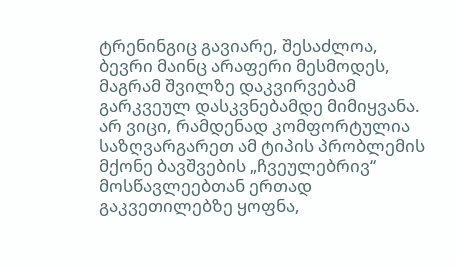ტრენინგიც გავიარე, შესაძლოა, ბევრი მაინც არაფერი მესმოდეს, მაგრამ შვილზე დაკვირვებამ გარკვეულ დასკვნებამდე მიმიყვანა. არ ვიცი, რამდენად კომფორტულია საზღვარგარეთ ამ ტიპის პრობლემის მქონე ბავშვების „ჩვეულებრივ“ მოსწავლეებთან ერთად გაკვეთილებზე ყოფნა,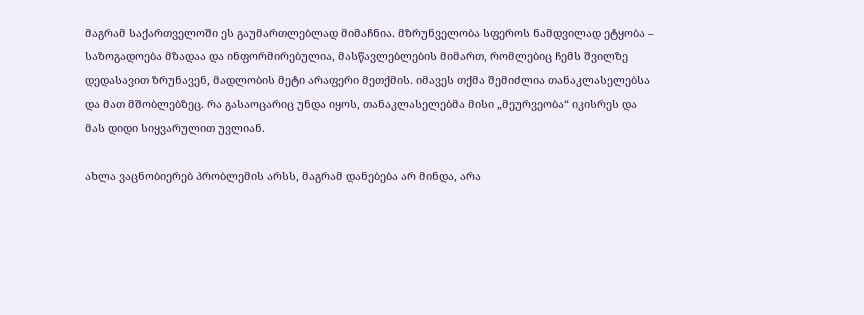მაგრამ საქართველოში ეს გაუმართლებლად მიმაჩნია. მზრუნველობა სფეროს ნამდვილად ეტყობა – საზოგადოება მზადაა და ინფორმირებულია, მასწავლებლების მიმართ, რომლებიც ჩემს შვილზე დედასავით ზრუნავენ, მადლობის მეტი არაფერი მეთქმის. იმავეს თქმა შემიძლია თანაკლასელებსა და მათ მშობლებზეც. რა გასაოცარიც უნდა იყოს, თანაკლასელებმა მისი „მეურვეობა“ იკისრეს და მას დიდი სიყვარულით უვლიან.

ახლა ვაცნობიერებ პრობლემის არსს, მაგრამ დანებება არ მინდა, არა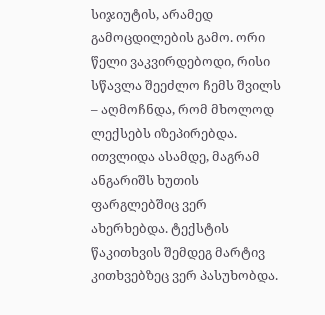სიჯიუტის, არამედ გამოცდილების გამო. ორი წელი ვაკვირდებოდი, რისი სწავლა შეეძლო ჩემს შვილს – აღმოჩნდა, რომ მხოლოდ ლექსებს იზეპირებდა. ითვლიდა ასამდე, მაგრამ ანგარიშს ხუთის ფარგლებშიც ვერ ახერხებდა. ტექსტის წაკითხვის შემდეგ მარტივ კითხვებზეც ვერ პასუხობდა.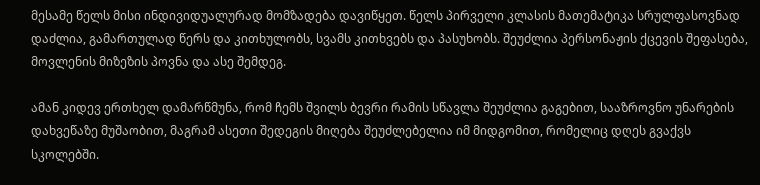მესამე წელს მისი ინდივიდუალურად მომზადება დავიწყეთ. წელს პირველი კლასის მათემატიკა სრულფასოვნად დაძლია, გამართულად წერს და კითხულობს, სვამს კითხვებს და პასუხობს. შეუძლია პერსონაჟის ქცევის შეფასება, მოვლენის მიზეზის პოვნა და ასე შემდეგ.

ამან კიდევ ერთხელ დამარწმუნა, რომ ჩემს შვილს ბევრი რამის სწავლა შეუძლია გაგებით, სააზროვნო უნარების დახვეწაზე მუშაობით, მაგრამ ასეთი შედეგის მიღება შეუძლებელია იმ მიდგომით, რომელიც დღეს გვაქვს სკოლებში.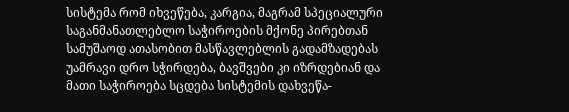სისტემა რომ იხვეწება, კარგია, მაგრამ სპეციალური საგანმანათლებლო საჭიროების მქონე პირებთან სამუშაოდ ათასობით მასწავლებლის გადამზადებას უამრავი დრო სჭირდება, ბავშვები კი იზრდებიან და მათი საჭიროება სცდება სისტემის დახვეწა-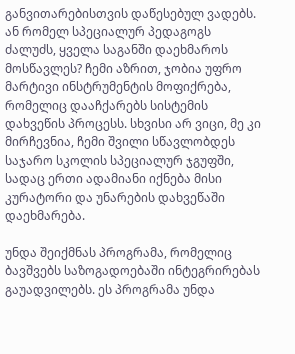განვითარებისთვის დაწესებულ ვადებს. ან რომელ სპეციალურ პედაგოგს ძალუძს, ყველა საგანში დაეხმაროს მოსწავლეს? ჩემი აზრით, ჯობია უფრო მარტივი ინსტრუმენტის მოფიქრება, რომელიც დააჩქარებს სისტემის დახვეწის პროცესს. სხვისი არ ვიცი, მე კი მირჩევნია, ჩემი შვილი სწავლობდეს საჯარო სკოლის სპეციალურ ჯგუფში, სადაც ერთი ადამიანი იქნება მისი კურატორი და უნარების დახვეწაში დაეხმარება.

უნდა შეიქმნას პროგრამა, რომელიც ბავშვებს საზოგადოებაში ინტეგრირებას გაუადვილებს. ეს პროგრამა უნდა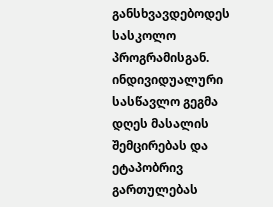განსხვავდებოდეს სასკოლო პროგრამისგან. ინდივიდუალური სასწავლო გეგმა დღეს მასალის შემცირებას და ეტაპობრივ გართულებას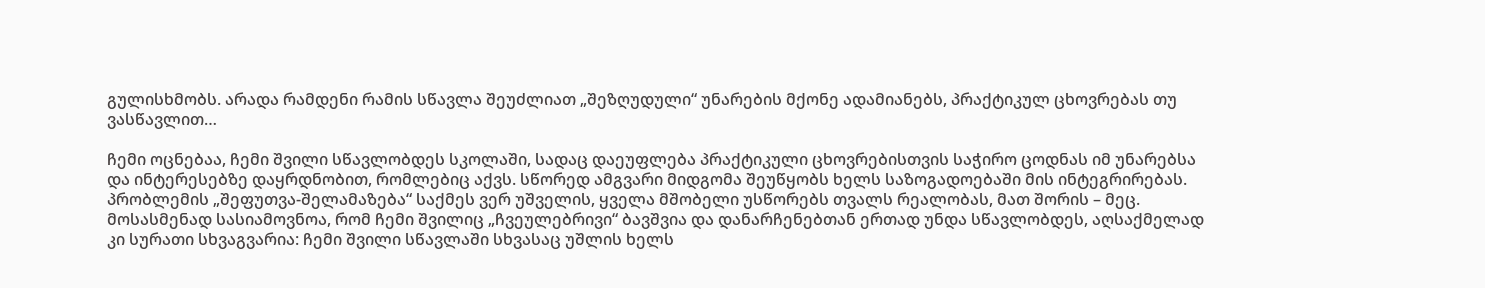გულისხმობს. არადა რამდენი რამის სწავლა შეუძლიათ „შეზღუდული“ უნარების მქონე ადამიანებს, პრაქტიკულ ცხოვრებას თუ ვასწავლით…

ჩემი ოცნებაა, ჩემი შვილი სწავლობდეს სკოლაში, სადაც დაეუფლება პრაქტიკული ცხოვრებისთვის საჭირო ცოდნას იმ უნარებსა და ინტერესებზე დაყრდნობით, რომლებიც აქვს. სწორედ ამგვარი მიდგომა შეუწყობს ხელს საზოგადოებაში მის ინტეგრირებას. პრობლემის „შეფუთვა-შელამაზება“ საქმეს ვერ უშველის, ყველა მშობელი უსწორებს თვალს რეალობას, მათ შორის – მეც. მოსასმენად სასიამოვნოა, რომ ჩემი შვილიც „ჩვეულებრივი“ ბავშვია და დანარჩენებთან ერთად უნდა სწავლობდეს, აღსაქმელად კი სურათი სხვაგვარია: ჩემი შვილი სწავლაში სხვასაც უშლის ხელს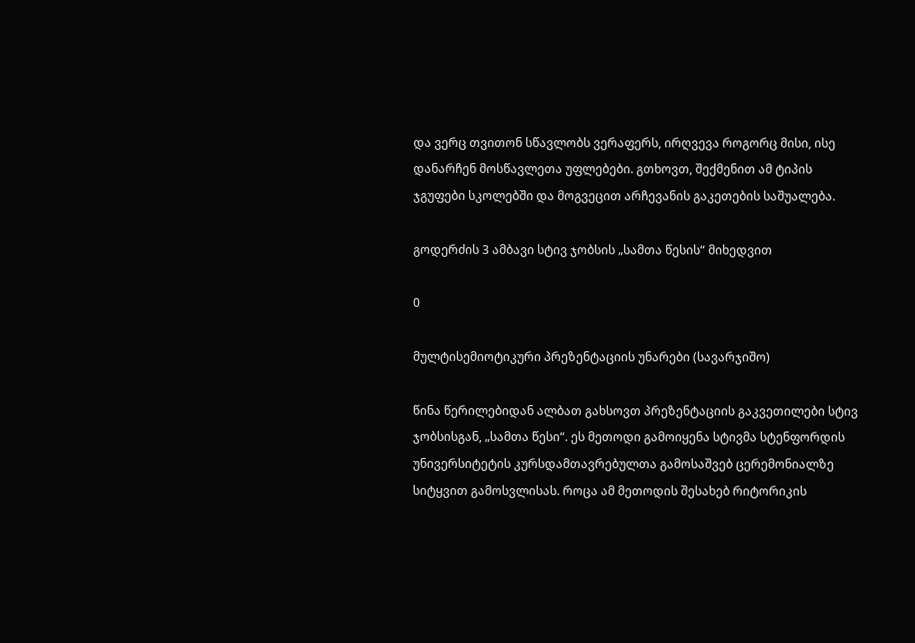და ვერც თვითონ სწავლობს ვერაფერს, ირღვევა როგორც მისი, ისე დანარჩენ მოსწავლეთა უფლებები. გთხოვთ, შექმენით ამ ტიპის ჯგუფები სკოლებში და მოგვეცით არჩევანის გაკეთების საშუალება.

გოდერძის 3 ამბავი სტივ ჯობსის „სამთა წესის“ მიხედვით

0

მულტისემიოტიკური პრეზენტაციის უნარები (სავარჯიშო)

წინა წერილებიდან ალბათ გახსოვთ პრეზენტაციის გაკვეთილები სტივ ჯობსისგან, „სამთა წესი“. ეს მეთოდი გამოიყენა სტივმა სტენფორდის უნივერსიტეტის კურსდამთავრებულთა გამოსაშვებ ცერემონიალზე სიტყვით გამოსვლისას. როცა ამ მეთოდის შესახებ რიტორიკის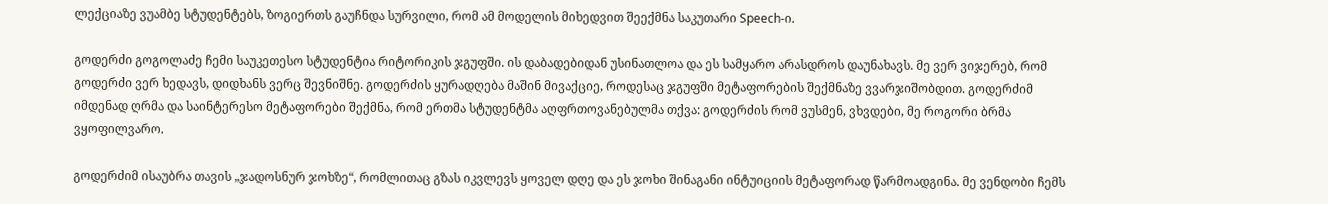ლექციაზე ვუამბე სტუდენტებს, ზოგიერთს გაუჩნდა სურვილი, რომ ამ მოდელის მიხედვით შეექმნა საკუთარი Speech-ი.

გოდერძი გოგოლაძე ჩემი საუკეთესო სტუდენტია რიტორიკის ჯგუფში. ის დაბადებიდან უსინათლოა და ეს სამყარო არასდროს დაუნახავს. მე ვერ ვიჯერებ, რომ გოდერძი ვერ ხედავს, დიდხანს ვერც შევნიშნე. გოდერძის ყურადღება მაშინ მივაქციე, როდესაც ჯგუფში მეტაფორების შექმნაზე ვვარჯიშობდით. გოდერძიმ იმდენად ღრმა და საინტერესო მეტაფორები შექმნა, რომ ერთმა სტუდენტმა აღფრთოვანებულმა თქვა: გოდერძის რომ ვუსმენ, ვხვდები, მე როგორი ბრმა ვყოფილვარო.

გოდერძიმ ისაუბრა თავის „ჯადოსნურ ჯოხზე“, რომლითაც გზას იკვლევს ყოველ დღე და ეს ჯოხი შინაგანი ინტუიციის მეტაფორად წარმოადგინა. მე ვენდობი ჩემს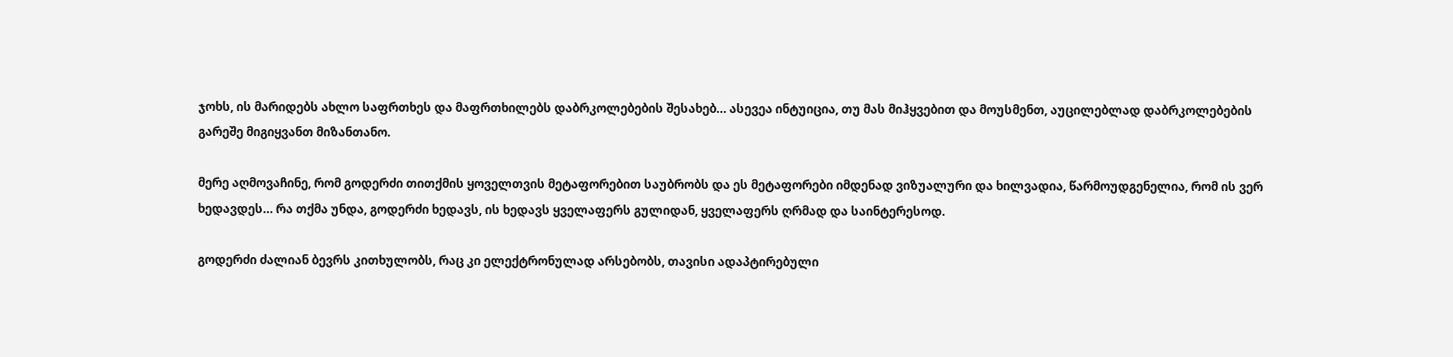ჯოხს, ის მარიდებს ახლო საფრთხეს და მაფრთხილებს დაბრკოლებების შესახებ… ასევეა ინტუიცია, თუ მას მიჰყვებით და მოუსმენთ, აუცილებლად დაბრკოლებების გარეშე მიგიყვანთ მიზანთანო.

მერე აღმოვაჩინე, რომ გოდერძი თითქმის ყოველთვის მეტაფორებით საუბრობს და ეს მეტაფორები იმდენად ვიზუალური და ხილვადია, წარმოუდგენელია, რომ ის ვერ ხედავდეს… რა თქმა უნდა, გოდერძი ხედავს, ის ხედავს ყველაფერს გულიდან, ყველაფერს ღრმად და საინტერესოდ.

გოდერძი ძალიან ბევრს კითხულობს, რაც კი ელექტრონულად არსებობს, თავისი ადაპტირებული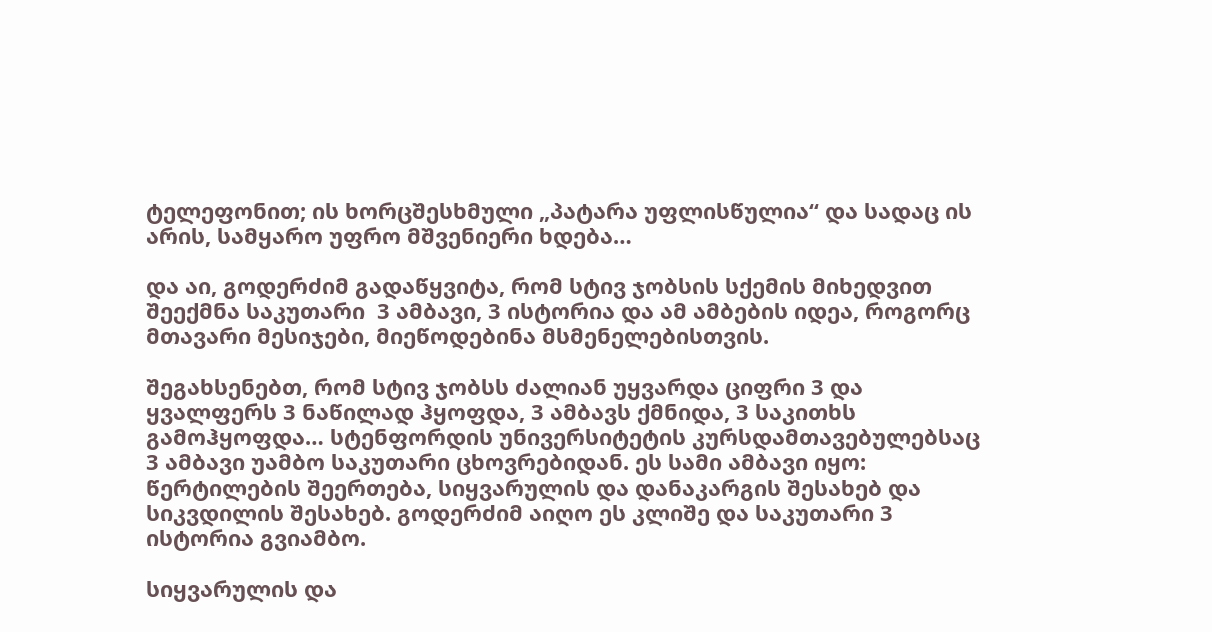ტელეფონით; ის ხორცშესხმული „პატარა უფლისწულია“ და სადაც ის არის, სამყარო უფრო მშვენიერი ხდება…

და აი, გოდერძიმ გადაწყვიტა, რომ სტივ ჯობსის სქემის მიხედვით შეექმნა საკუთარი  3 ამბავი, 3 ისტორია და ამ ამბების იდეა, როგორც მთავარი მესიჯები, მიეწოდებინა მსმენელებისთვის.

შეგახსენებთ, რომ სტივ ჯობსს ძალიან უყვარდა ციფრი 3 და ყვალფერს 3 ნაწილად ჰყოფდა, 3 ამბავს ქმნიდა, 3 საკითხს გამოჰყოფდა… სტენფორდის უნივერსიტეტის კურსდამთავებულებსაც 3 ამბავი უამბო საკუთარი ცხოვრებიდან. ეს სამი ამბავი იყო: წერტილების შეერთება, სიყვარულის და დანაკარგის შესახებ და სიკვდილის შესახებ. გოდერძიმ აიღო ეს კლიშე და საკუთარი 3 ისტორია გვიამბო.

სიყვარულის და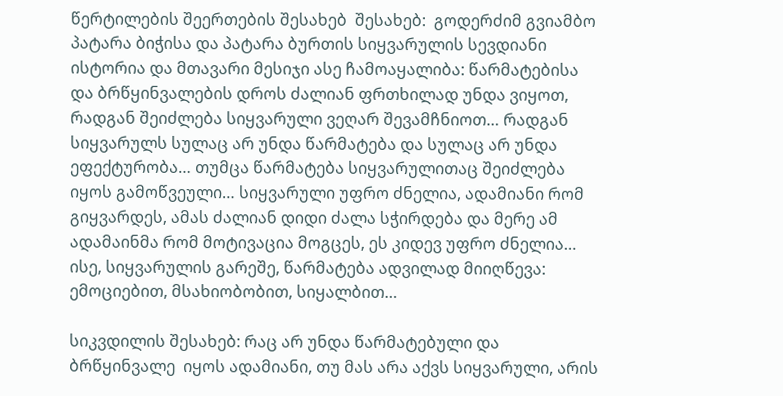წერტილების შეერთების შესახებ  შესახებ:  გოდერძიმ გვიამბო პატარა ბიჭისა და პატარა ბურთის სიყვარულის სევდიანი ისტორია და მთავარი მესიჯი ასე ჩამოაყალიბა: წარმატებისა და ბრწყინვალების დროს ძალიან ფრთხილად უნდა ვიყოთ, რადგან შეიძლება სიყვარული ვეღარ შევამჩნიოთ… რადგან სიყვარულს სულაც არ უნდა წარმატება და სულაც არ უნდა ეფექტურობა… თუმცა წარმატება სიყვარულითაც შეიძლება იყოს გამოწვეული… სიყვარული უფრო ძნელია, ადამიანი რომ გიყვარდეს, ამას ძალიან დიდი ძალა სჭირდება და მერე ამ ადამაინმა რომ მოტივაცია მოგცეს, ეს კიდევ უფრო ძნელია… ისე, სიყვარულის გარეშე, წარმატება ადვილად მიიღწევა: ემოციებით, მსახიობობით, სიყალბით…

სიკვდილის შესახებ: რაც არ უნდა წარმატებული და ბრწყინვალე  იყოს ადამიანი, თუ მას არა აქვს სიყვარული, არის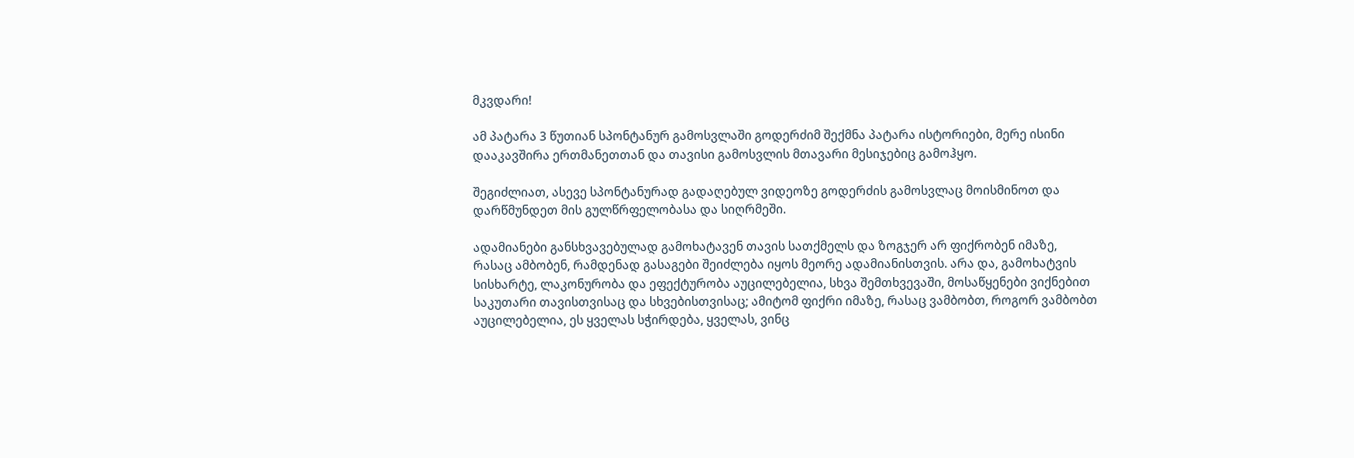მკვდარი!

ამ პატარა 3 წუთიან სპონტანურ გამოსვლაში გოდერძიმ შექმნა პატარა ისტორიები, მერე ისინი დააკავშირა ერთმანეთთან და თავისი გამოსვლის მთავარი მესიჯებიც გამოჰყო.

შეგიძლიათ, ასევე სპონტანურად გადაღებულ ვიდეოზე გოდერძის გამოსვლაც მოისმინოთ და დარწმუნდეთ მის გულწრფელობასა და სიღრმეში.

ადამიანები განსხვავებულად გამოხატავენ თავის სათქმელს და ზოგჯერ არ ფიქრობენ იმაზე, რასაც ამბობენ, რამდენად გასაგები შეიძლება იყოს მეორე ადამიანისთვის. არა და, გამოხატვის სისხარტე, ლაკონურობა და ეფექტურობა აუცილებელია, სხვა შემთხვევაში, მოსაწყენები ვიქნებით საკუთარი თავისთვისაც და სხვებისთვისაც; ამიტომ ფიქრი იმაზე, რასაც ვამბობთ, როგორ ვამბობთ აუცილებელია, ეს ყველას სჭირდება, ყველას, ვინც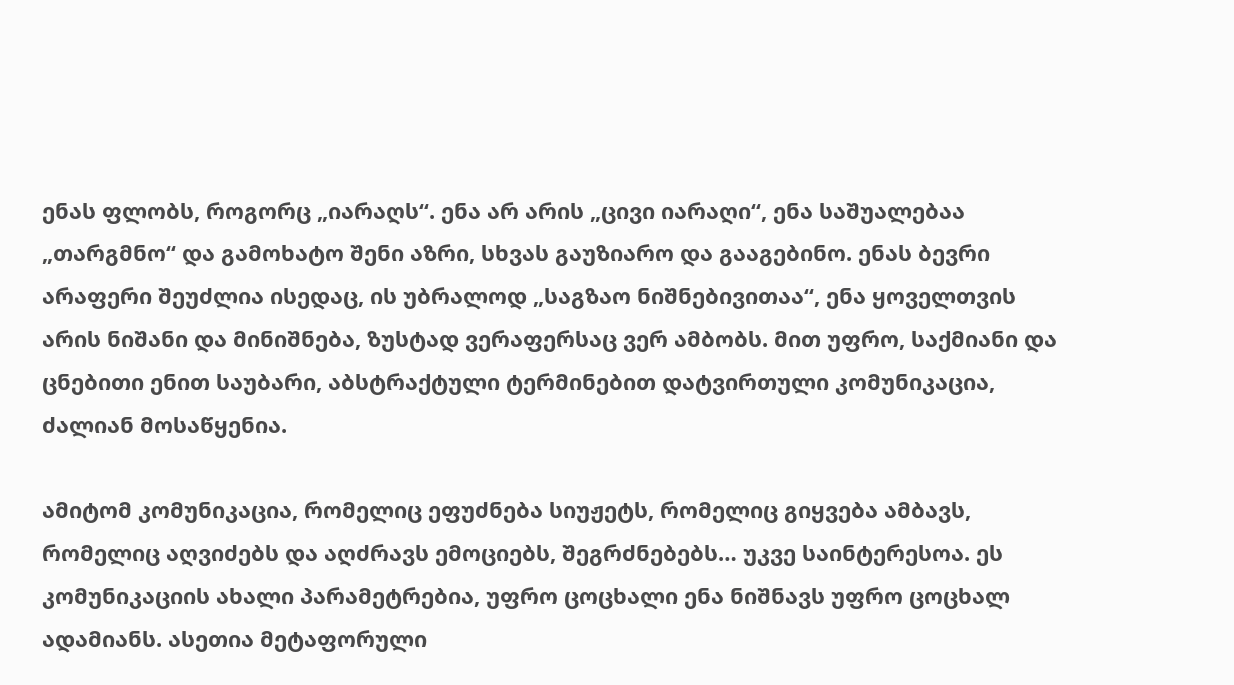ენას ფლობს, როგორც „იარაღს“. ენა არ არის „ცივი იარაღი“, ენა საშუალებაა „თარგმნო“ და გამოხატო შენი აზრი, სხვას გაუზიარო და გააგებინო. ენას ბევრი არაფერი შეუძლია ისედაც, ის უბრალოდ „საგზაო ნიშნებივითაა“, ენა ყოველთვის არის ნიშანი და მინიშნება, ზუსტად ვერაფერსაც ვერ ამბობს. მით უფრო, საქმიანი და ცნებითი ენით საუბარი, აბსტრაქტული ტერმინებით დატვირთული კომუნიკაცია, ძალიან მოსაწყენია.

ამიტომ კომუნიკაცია, რომელიც ეფუძნება სიუჟეტს, რომელიც გიყვება ამბავს, რომელიც აღვიძებს და აღძრავს ემოციებს, შეგრძნებებს… უკვე საინტერესოა. ეს კომუნიკაციის ახალი პარამეტრებია, უფრო ცოცხალი ენა ნიშნავს უფრო ცოცხალ ადამიანს. ასეთია მეტაფორული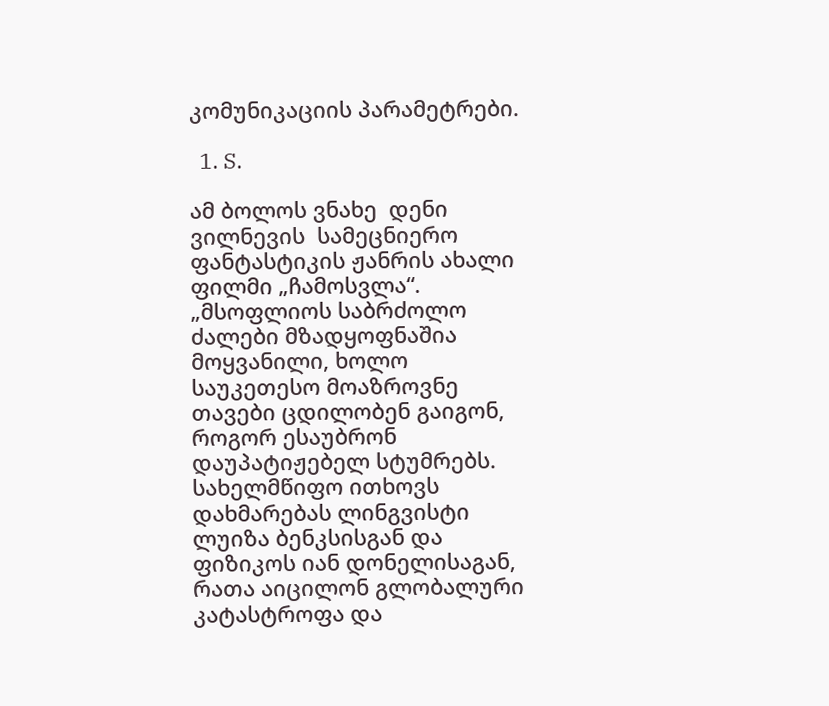კომუნიკაციის პარამეტრები.

  1. S.

ამ ბოლოს ვნახე  დენი ვილნევის  სამეცნიერო ფანტასტიკის ჟანრის ახალი ფილმი „ჩამოსვლა“.  „მსოფლიოს საბრძოლო ძალები მზადყოფნაშია მოყვანილი, ხოლო საუკეთესო მოაზროვნე თავები ცდილობენ გაიგონ, როგორ ესაუბრონ დაუპატიჟებელ სტუმრებს. სახელმწიფო ითხოვს დახმარებას ლინგვისტი ლუიზა ბენკსისგან და ფიზიკოს იან დონელისაგან, რათა აიცილონ გლობალური კატასტროფა და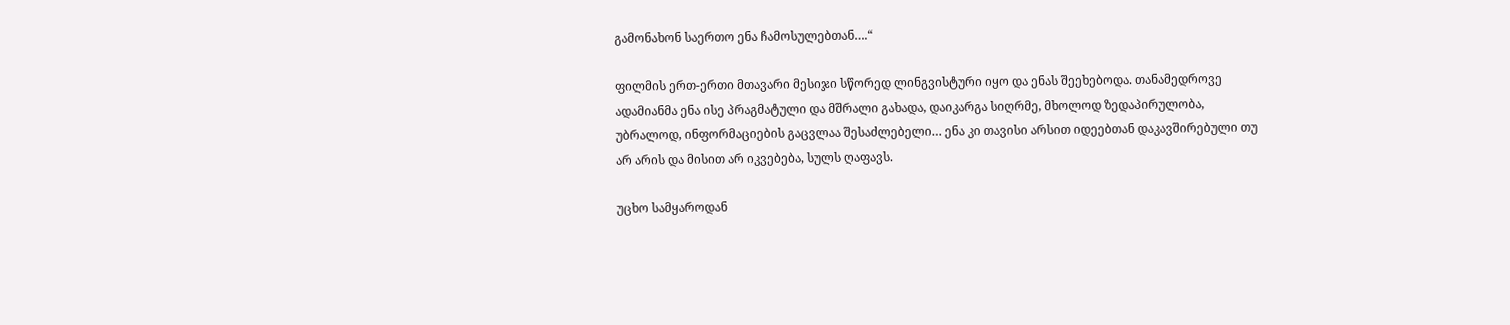გამონახონ საერთო ენა ჩამოსულებთან….“

ფილმის ერთ-ერთი მთავარი მესიჯი სწორედ ლინგვისტური იყო და ენას შეეხებოდა. თანამედროვე ადამიანმა ენა ისე პრაგმატული და მშრალი გახადა, დაიკარგა სიღრმე, მხოლოდ ზედაპირულობა, უბრალოდ, ინფორმაციების გაცვლაა შესაძლებელი… ენა კი თავისი არსით იდეებთან დაკავშირებული თუ არ არის და მისით არ იკვებება, სულს ღაფავს.

უცხო სამყაროდან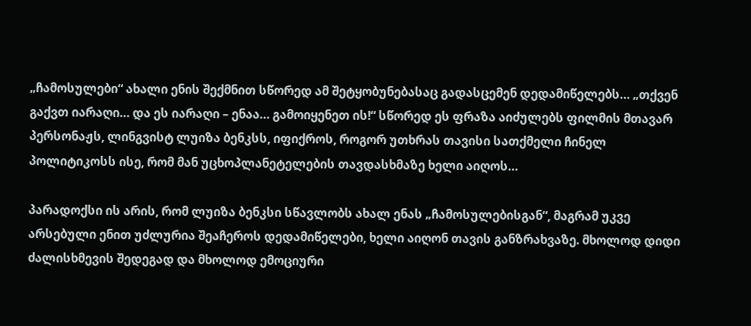„ჩამოსულები“ ახალი ენის შექმნით სწორედ ამ შეტყობუნებასაც გადასცემენ დედამიწელებს… „თქვენ გაქვთ იარაღი… და ეს იარაღი – ენაა… გამოიყენეთ ის!“ სწორედ ეს ფრაზა აიძულებს ფილმის მთავარ პერსონაჟს, ლინგვისტ ლუიზა ბენკსს, იფიქროს, როგორ უთხრას თავისი სათქმელი ჩინელ პოლიტიკოსს ისე, რომ მან უცხოპლანეტელების თავდასხმაზე ხელი აიღოს…

პარადოქსი ის არის, რომ ლუიზა ბენკსი სწავლობს ახალ ენას „ჩამოსულებისგან“, მაგრამ უკვე არსებული ენით უძლურია შეაჩეროს დედამიწელები, ხელი აიღონ თავის განზრახვაზე. მხოლოდ დიდი ძალისხმევის შედეგად და მხოლოდ ემოციური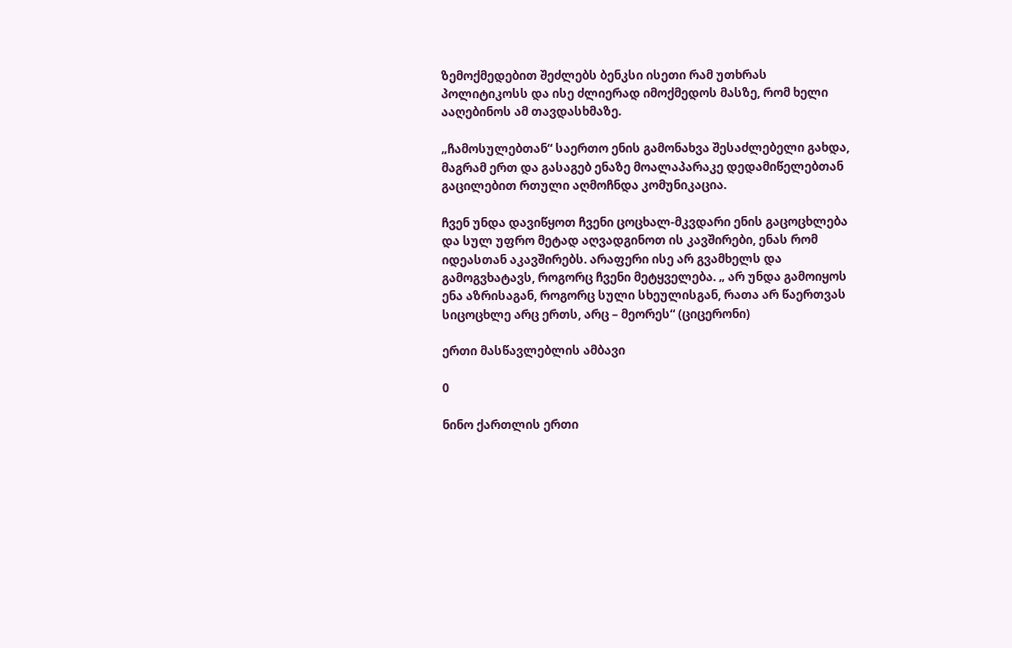ზემოქმედებით შეძლებს ბენკსი ისეთი რამ უთხრას პოლიტიკოსს და ისე ძლიერად იმოქმედოს მასზე, რომ ხელი ააღებინოს ამ თავდასხმაზე.

„ჩამოსულებთან“ საერთო ენის გამონახვა შესაძლებელი გახდა, მაგრამ ერთ და გასაგებ ენაზე მოალაპარაკე დედამიწელებთან გაცილებით რთული აღმოჩნდა კომუნიკაცია.

ჩვენ უნდა დავიწყოთ ჩვენი ცოცხალ-მკვდარი ენის გაცოცხლება და სულ უფრო მეტად აღვადგინოთ ის კავშირები, ენას რომ იდეასთან აკავშირებს. არაფერი ისე არ გვამხელს და გამოგვხატავს, როგორც ჩვენი მეტყველება. „ არ უნდა გამოიყოს ენა აზრისაგან, როგორც სული სხეულისგან, რათა არ წაერთვას სიცოცხლე არც ერთს, არც – მეორეს“ (ციცერონი)

ერთი მასწავლებლის ამბავი

0

ნინო ქართლის ერთი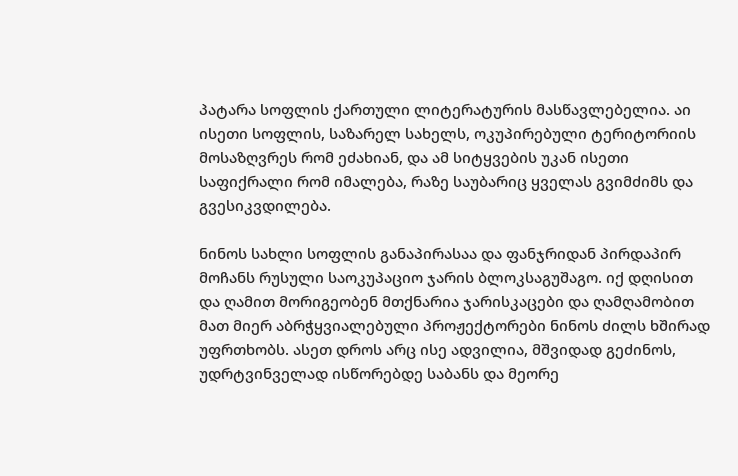პატარა სოფლის ქართული ლიტერატურის მასწავლებელია. აი ისეთი სოფლის, საზარელ სახელს, ოკუპირებული ტერიტორიის მოსაზღვრეს რომ ეძახიან, და ამ სიტყვების უკან ისეთი საფიქრალი რომ იმალება, რაზე საუბარიც ყველას გვიმძიმს და გვესიკვდილება.

ნინოს სახლი სოფლის განაპირასაა და ფანჯრიდან პირდაპირ მოჩანს რუსული საოკუპაციო ჯარის ბლოკსაგუშაგო. იქ დღისით და ღამით მორიგეობენ მთქნარია ჯარისკაცები და ღამღამობით მათ მიერ აბრჭყვიალებული პროჟექტორები ნინოს ძილს ხშირად უფრთხობს. ასეთ დროს არც ისე ადვილია, მშვიდად გეძინოს, უდრტვინველად ისწორებდე საბანს და მეორე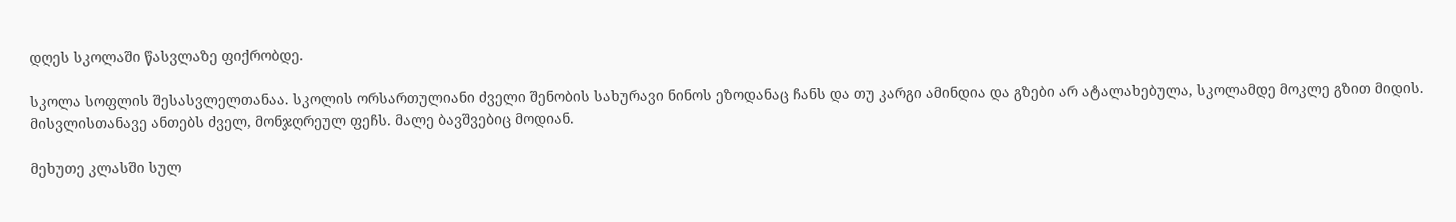დღეს სკოლაში წასვლაზე ფიქრობდე.

სკოლა სოფლის შესასვლელთანაა. სკოლის ორსართულიანი ძველი შენობის სახურავი ნინოს ეზოდანაც ჩანს და თუ კარგი ამინდია და გზები არ ატალახებულა, სკოლამდე მოკლე გზით მიდის. მისვლისთანავე ანთებს ძველ, მონჯღრეულ ფეჩს. მალე ბავშვებიც მოდიან.

მეხუთე კლასში სულ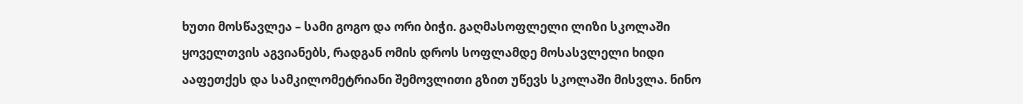ხუთი მოსწავლეა – სამი გოგო და ორი ბიჭი. გაღმასოფლელი ლიზი სკოლაში ყოველთვის აგვიანებს, რადგან ომის დროს სოფლამდე მოსასვლელი ხიდი ააფეთქეს და სამკილომეტრიანი შემოვლითი გზით უწევს სკოლაში მისვლა. ნინო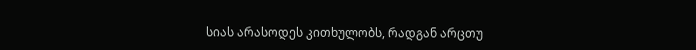სიას არასოდეს კითხულობს, რადგან არცთუ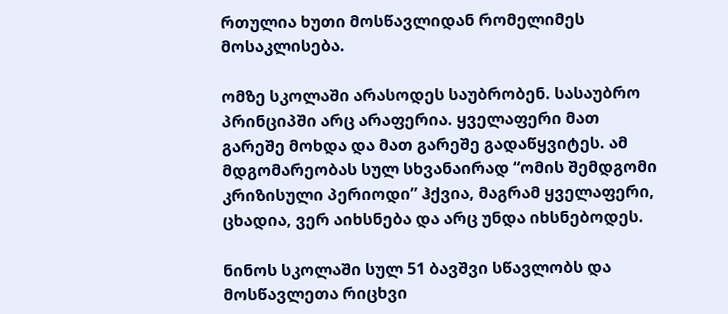რთულია ხუთი მოსწავლიდან რომელიმეს მოსაკლისება.

ომზე სკოლაში არასოდეს საუბრობენ. სასაუბრო პრინციპში არც არაფერია. ყველაფერი მათ გარეშე მოხდა და მათ გარეშე გადაწყვიტეს. ამ მდგომარეობას სულ სხვანაირად “ომის შემდგომი კრიზისული პერიოდი” ჰქვია, მაგრამ ყველაფერი, ცხადია, ვერ აიხსნება და არც უნდა იხსნებოდეს.

ნინოს სკოლაში სულ 51 ბავშვი სწავლობს და მოსწავლეთა რიცხვი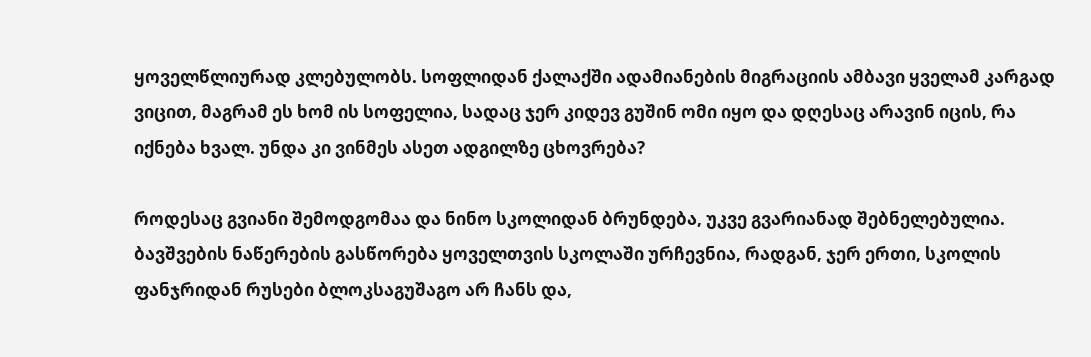ყოველწლიურად კლებულობს. სოფლიდან ქალაქში ადამიანების მიგრაციის ამბავი ყველამ კარგად ვიცით, მაგრამ ეს ხომ ის სოფელია, სადაც ჯერ კიდევ გუშინ ომი იყო და დღესაც არავინ იცის, რა იქნება ხვალ. უნდა კი ვინმეს ასეთ ადგილზე ცხოვრება?

როდესაც გვიანი შემოდგომაა და ნინო სკოლიდან ბრუნდება, უკვე გვარიანად შებნელებულია. ბავშვების ნაწერების გასწორება ყოველთვის სკოლაში ურჩევნია, რადგან, ჯერ ერთი, სკოლის ფანჯრიდან რუსები ბლოკსაგუშაგო არ ჩანს და,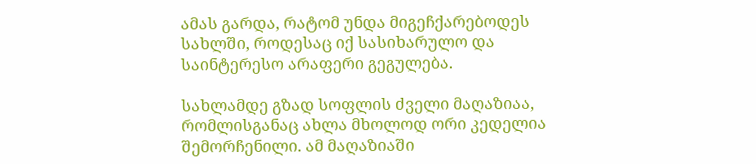ამას გარდა, რატომ უნდა მიგეჩქარებოდეს სახლში, როდესაც იქ სასიხარულო და საინტერესო არაფერი გეგულება.

სახლამდე გზად სოფლის ძველი მაღაზიაა, რომლისგანაც ახლა მხოლოდ ორი კედელია შემორჩენილი. ამ მაღაზიაში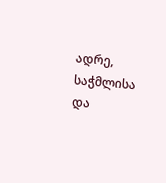ადრე, საჭმლისა და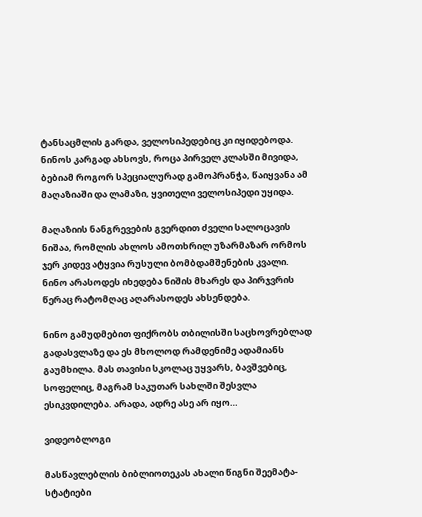ტანსაცმლის გარდა, ველოსიპედებიც კი იყიდებოდა. ნინოს კარგად ახსოვს, როცა პირველ კლასში მივიდა, ბებიამ როგორ სპეციალურად გამოპრანჭა, წაიყვანა ამ მაღაზიაში და ლამაზი, ყვითელი ველოსიპედი უყიდა.

მაღაზიის ნანგრევების გვერდით ძველი სალოცავის ნიშაა, რომლის ახლოს ამოთხრილ უზარმაზარ ორმოს ჯერ კიდევ ატყვია რუსული ბომბდამშენების კვალი. ნინო არასოდეს იხედება ნიშის მხარეს და პირჯვრის წერაც რატომღაც აღარასოდეს ახსენდება.

ნინო გამუდმებით ფიქრობს თბილისში საცხოვრებლად გადასვლაზე და ეს მხოლოდ რამდენიმე ადამიანს გაუმხილა. მას თავისი სკოლაც უყვარს, ბავშვებიც, სოფელიც, მაგრამ საკუთარ სახლში შესვლა ესიკვდილება. არადა, ადრე ასე არ იყო…

ვიდეობლოგი

მასწავლებლის ბიბლიოთეკას ახალი წიგნი შეემატა- სტატიები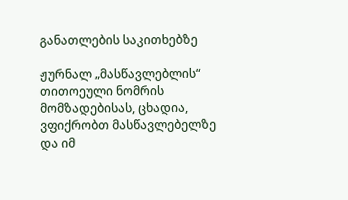განათლების საკითხებზე

ჟურნალ „მასწავლებლის“ თითოეული ნომრის მომზადებისას, ცხადია, ვფიქრობთ მასწავლებელზე და იმ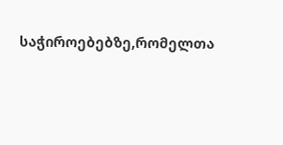საჭიროებებზე,რომელთა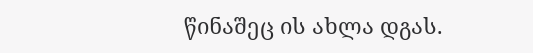წინაშეც ის ახლა დგას.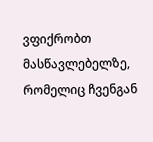ვფიქრობთ მასწავლებელზე, რომელიც ჩვენგან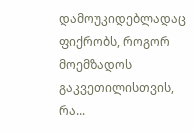დამოუკიდებლადაც ფიქრობს, როგორ მოემზადოს გაკვეთილისთვის, რა...